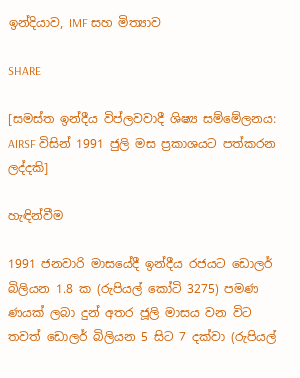ඉන්දියාව, IMF සහ මිත්‍යාව

SHARE

[සමස්ත ඉන්දීය විප්ලවවාදී ශිෂ්‍ය සම්මේලනය: AIRSF විසින් 1991 ජුලි මස ප්‍රකාශයට පත්කරන ලද්දකි]

හැඳින්වීම

1991 ජනවාරි මාසයේදී ඉන්දීය රජයට ඩොලර් බිලියන 1.8 ක (රුපියල් කෝටි 3275) පමණ ණයක් ලබා දුන් අතර ජූලි මාසය වන විට තවත් ඩොලර් බිලියන 5 සිට 7 දක්වා (රුපියල්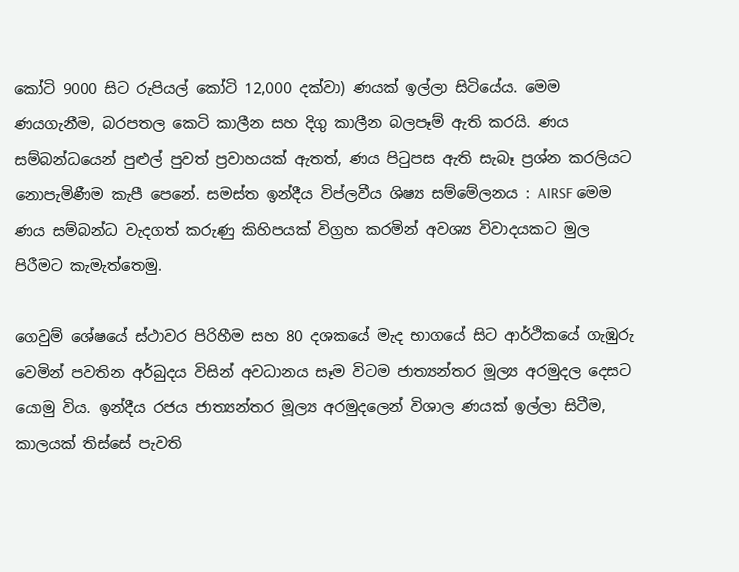කෝටි 9000 සිට රුපියල් කෝටි 12,000 දක්වා) ණයක් ඉල්ලා සිටියේය. මෙම ණයගැනීම, බරපතල කෙටි කාලීන සහ දිගු කාලීන බලපෑම් ඇති කරයි. ණය සම්බන්ධයෙන් පුළුල් පුවත් ප්‍රවාහයක් ඇතත්, ණය පිටුපස ඇති සැබෑ ප්‍රශ්න කරලියට නොපැමිණීම කැපී පෙනේ. සමස්ත ඉන්දීය විප්ලවීය ශිෂ්‍ය සම්මේලනය : AIRSF මෙම ණය සම්බන්ධ වැදගත් කරුණු කිහිපයක් විග්‍රහ කරමින් අවශ්‍ය විවාදයකට මුල පිරීමට කැමැත්තෙමු.

ගෙවුම් ශේෂයේ ස්ථාවර පිරිහීම සහ 80 දශකයේ මැද භාගයේ සිට ආර්ථිකයේ ගැඹුරු වෙමින් පවතින අර්බුදය විසින් අවධානය සෑම විටම ජාත්‍යන්තර මූල්‍ය අරමුදල දෙසට යොමු විය. ඉන්දීය රජය ජාත්‍යන්තර මූල්‍ය අරමුදලෙන් විශාල ණයක් ඉල්ලා සිටීම, කාලයක් තිස්සේ පැවති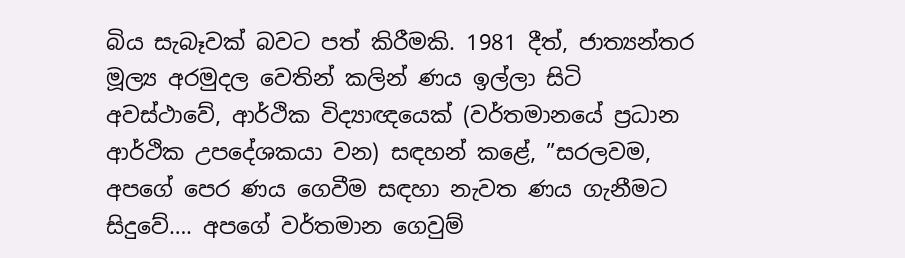බිය සැබෑවක් බවට පත් කිරීමකි. 1981 දීත්, ජාත්‍යන්තර මූල්‍ය අරමුදල වෙතින් කලින් ණය ඉල්ලා සිටි අවස්ථාවේ, ආර්ථික විද්‍යාඥයෙක් (වර්තමානයේ ප්‍රධාන ආර්ථික උපදේශකයා වන) සඳහන් කළේ, ”සරලවම, අපගේ පෙර ණය ගෙවීම සඳහා නැවත ණය ගැනීමට සිදුවේ…. අපගේ වර්තමාන ගෙවුම්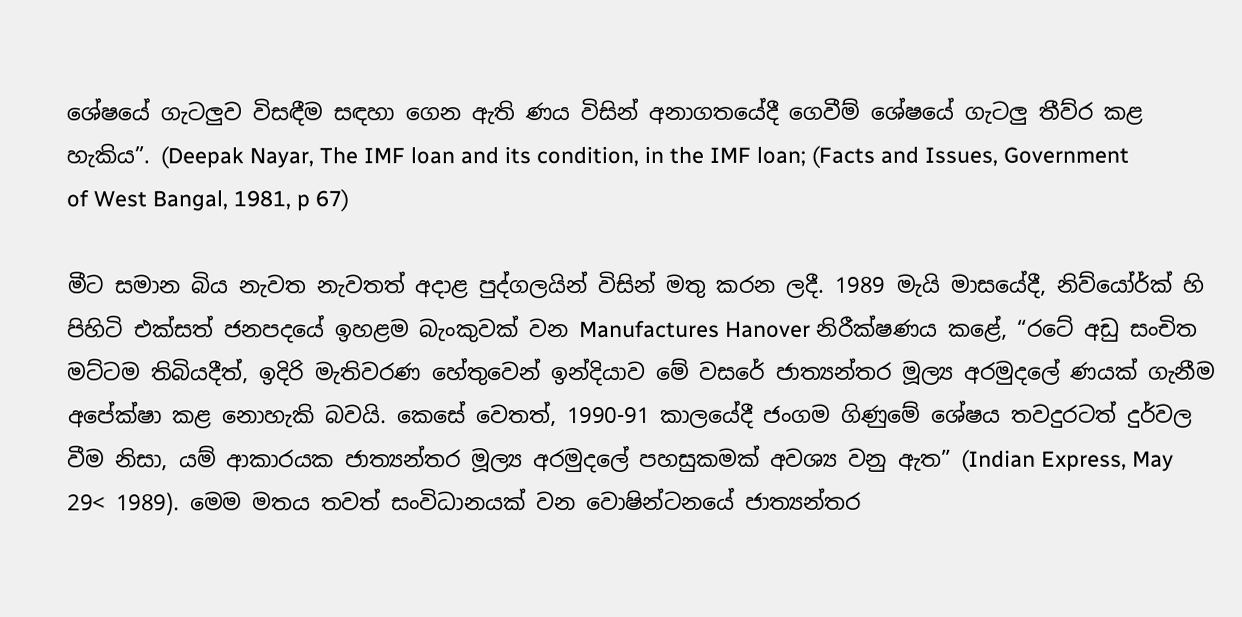ශේෂයේ ගැටලුව විසඳීම සඳහා ගෙන ඇති ණය විසින් අනාගතයේදී ගෙවීම් ශේෂයේ ගැටලු තීව්ර කළ හැකිය”. (Deepak Nayar, The IMF loan and its condition, in the IMF loan; (Facts and Issues, Government of West Bangal, 1981, p 67)

මීට සමාන බිය නැවත නැවතත් අදාළ පුද්ගලයින් විසින් මතු කරන ලදී. 1989 මැයි මාසයේදී, නිව්යෝර්ක් හි පිහිටි එක්සත් ජනපදයේ ඉහළම බැංකුවක් වන Manufactures Hanover නිරීක්ෂණය කළේ, “රටේ අඩු සංචිත මට්ටම තිබියදීත්, ඉදිරි මැතිවරණ හේතුවෙන් ඉන්දියාව මේ වසරේ ජාත්‍යන්තර මූල්‍ය අරමුදලේ ණයක් ගැනීම අපේක්ෂා කළ නොහැකි බවයි. කෙසේ වෙතත්, 1990-91 කාලයේදී ජංගම ගිණුමේ ශේෂය තවදුරටත් දුර්වල වීම නිසා, යම් ආකාරයක ජාත්‍යන්තර මූල්‍ය අරමුදලේ පහසුකමක් අවශ්‍ය වනු ඇත” (Indian Express, May 29< 1989). මෙම මතය තවත් සංවිධානයක් වන වොෂින්ටනයේ ජාත්‍යන්තර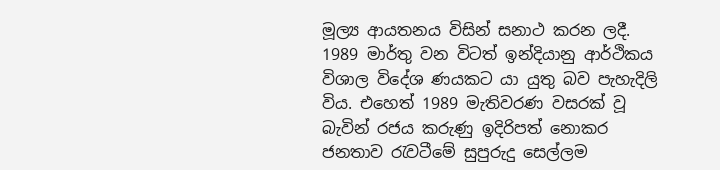මූල්‍ය ආයතනය විසින් සනාථ කරන ලදී. 1989 මාර්තු වන විටත් ඉන්දියානු ආර්ථිකය විශාල විදේශ ණයකට යා යුතු බව පැහැදිලි විය. එහෙත් 1989 මැතිවරණ වසරක් වූ බැවින් රජය කරුණු ඉදිරිපත් නොකර ජනතාව රැවටීමේ සුපුරුදු සෙල්ලම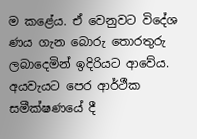ම කළේය. ඒ වෙනුවට විදේශ ණය ගැන බොරු තොරතුරු ලබාදෙමින් ඉදිරියට ආවේය. අයවැයට පෙර ආර්ථීක සමීක්ෂණයේ දී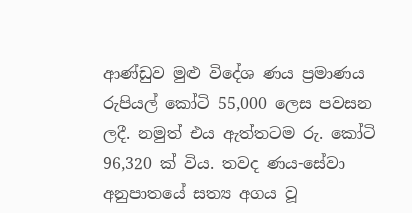ආණ්ඩුව මුළු විදේශ ණය ප්‍රමාණය රුපියල් කෝටි 55,000 ලෙස පවසන ලදී. නමුත් එය ඇත්තටම රු. කෝටි 96,320 ක් විය. තවද ණය-සේවා අනුපාතයේ සත්‍ය අගය වූ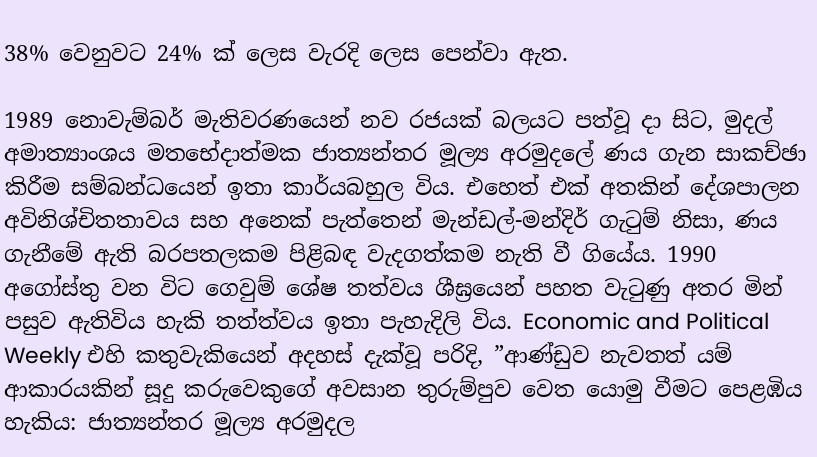38% වෙනුවට 24% ක් ලෙස වැරදි ලෙස පෙන්වා ඇත.

1989 නොවැම්බර් මැතිවරණයෙන් නව රජයක් බලයට පත්වූ දා සිට, මුදල් අමාත්‍යාංශය මතභේදාත්මක ජාත්‍යන්තර මූල්‍ය අරමුදලේ ණය ගැන සාකච්ඡා කිරීම සම්බන්ධයෙන් ඉතා කාර්යබහුල විය. එහෙත් එක් අතකින් දේශපාලන අවිනිශ්චිතතාවය සහ අනෙක් පැත්තෙන් මැන්ඩල්-මන්දිර් ගැටුම් නිසා, ණය ගැනීමේ ඇති බරපතලකම පිළිබඳ වැදගත්කම නැති වී ගියේය. 1990 අගෝස්තු වන විට ගෙවුම් ශේෂ තත්වය ශීඝ්‍රයෙන් පහත වැටුණු අතර මින් පසුව ඇතිවිය හැකි තත්ත්වය ඉතා පැහැදිලි විය. Economic and Political Weekly එහි කතුවැකියෙන් අදහස් දැක්වූ පරිදි, ”ආණ්ඩුව නැවතත් යම් ආකාරයකින් සූදු කරුවෙකුගේ අවසාන තුරුම්පුව වෙත යොමු වීමට පෙළඹිය හැකිය: ජාත්‍යන්තර මූල්‍ය අරමුදල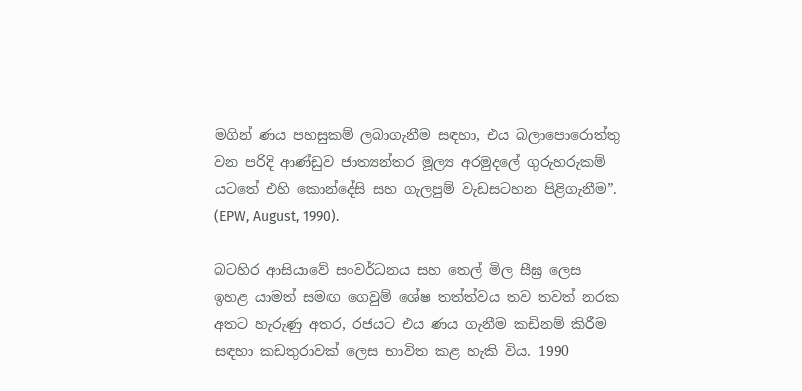මගින් ණය පහසුකම් ලබාගැනීම සඳහා, එය බලාපොරොත්තු වන පරිදි ආණ්ඩුව ජාත්‍යන්තර මූල්‍ය අරමුදලේ ගුරුහරුකම් යටතේ එහි කොන්දේසි සහ ගැලපුම් වැඩසටහන පිළිගැනීම”. (EPW, August, 1990).

බටහිර ආසියාවේ සංවර්ධනය සහ තෙල් මිල සීඝ්‍ර ලෙස ඉහළ යාමත් සමඟ ගෙවුම් ශේෂ තත්ත්වය තව තවත් නරක අතට හැරුණු අතර, රජයට එය ණය ගැනීම කඩිනම් කිරීම සඳහා කඩතුරාවක් ලෙස භාවිත කළ හැකි විය. 1990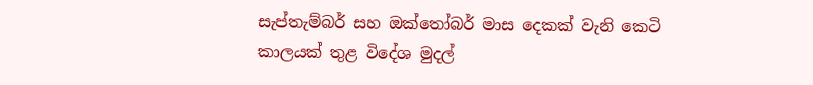සැප්තැම්බර් සහ ඔක්තෝබර් මාස දෙකක් වැනි කෙටි කාලයක් තුළ විදේශ මුදල්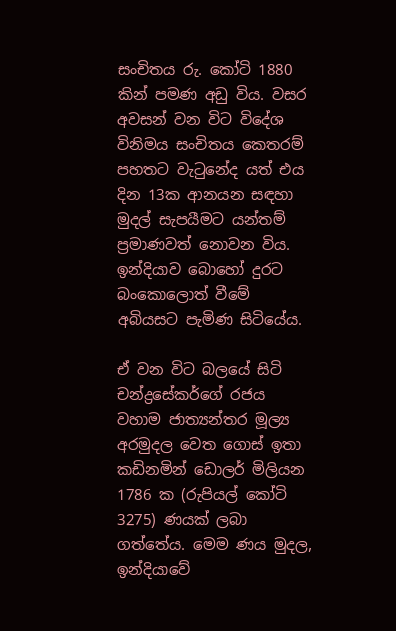සංචිතය රු. කෝටි 1880 කින් පමණ අඩු විය. වසර අවසන් වන විට විදේශ විනිමය සංචිතය කෙතරම් පහතට වැටුනේද යත් එය දින 13ක ආනයන සඳහා මුදල් සැපයීමට යන්තම් ප්‍රමාණවත් නොවන විය. ඉන්දියාව බොහෝ දුරට බංකොලොත් වීමේ අබියසට පැමිණ සිටියේය.

ඒ වන විට බලයේ සිටි චන්ද්‍රසේකර්ගේ රජය වහාම ජාත්‍යන්තර මූල්‍ය අරමුදල වෙත ගොස් ඉතා කඩිනමින් ඩොලර් මිලියන 1786 ක (රුපියල් කෝටි 3275) ණයක් ලබා ගත්තේය. මෙම ණය මුදල, ඉන්දියාවේ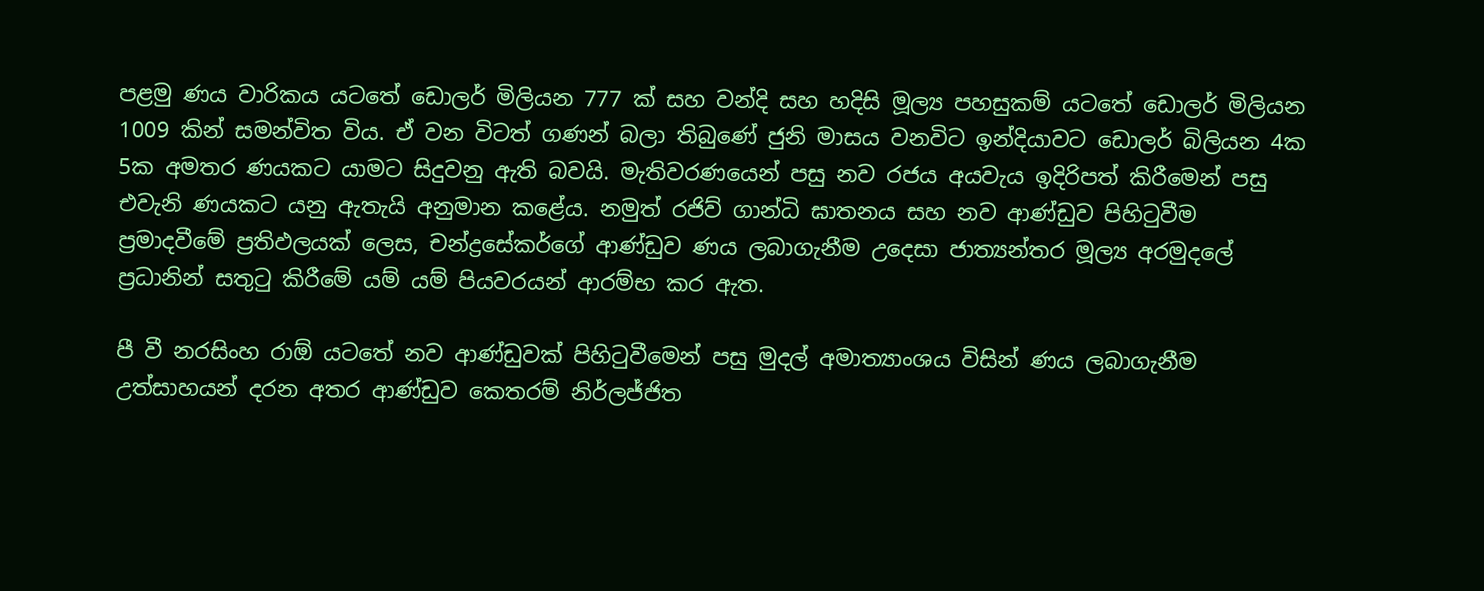පළමු ණය වාරිකය යටතේ ඩොලර් මිලියන 777 ක් සහ වන්දි සහ හදිසි මූල්‍ය පහසුකම් යටතේ ඩොලර් මිලියන 1009 කින් සමන්විත විය. ඒ වන විටත් ගණන් බලා තිබුණේ ජුනි මාසය වනවිට ඉන්දියාවට ඩොලර් බිලියන 4ක 5ක අමතර ණයකට යාමට සිදුවනු ඇති බවයි. මැතිවරණයෙන් පසු නව රජය අයවැය ඉදිරිපත් කිරීමෙන් පසු එවැනි ණයකට යනු ඇතැයි අනුමාන කළේය. නමුත් රජිව් ගාන්ධි ඝාතනය සහ නව ආණ්ඩුව පිහිටුවීම ප්‍රමාදවීමේ ප්‍රතිඵලයක් ලෙස, චන්ද්‍රසේකර්ගේ ආණ්ඩුව ණය ලබාගැනීම උදෙසා ජාත්‍යන්තර මූල්‍ය අරමුදලේ ප්‍රධානින් සතුටු කිරීමේ යම් යම් පියවරයන් ආරම්භ කර ඇත.

පී වී නරසිංහ රාඕ යටතේ නව ආණ්ඩුවක් පිහිටුවීමෙන් පසු මුදල් අමාත්‍යාංශය විසින් ණය ලබාගැනීම උත්සාහයන් දරන අතර ආණ්ඩුව කෙතරම් නිර්ලජ්ජිත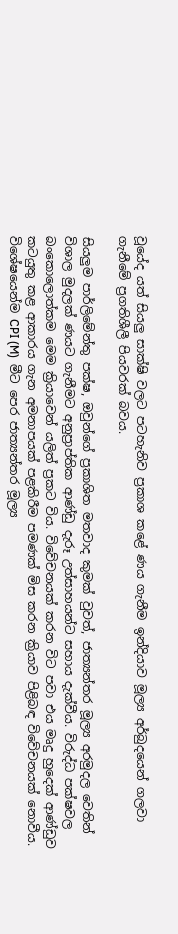වූයේද යත් සියලු සාක්ෂි වලට පටහැනිව ප්‍රකාශ කළේ ණය ගැනීම ඉන්දියාව මූල්‍ය අර්බුදයෙන් ගලවා ගැනීමේ ප්‍රගතිශීලී පියවරක් බවය.

සියලුම පාර්ලිමේන්තු පක්ෂ, ඔවුන්ගේ ප්‍රකාශිත මතවාද කුමක් වුවත්, ජාත්‍යන්තර මූල්‍ය අරමුදල වෙතින් විශාල මුදලක් ණයට ගැනීමට අනුප්‍රාප්තික ආණ්ඩු දැරූ උත්සාහයන්ට සහාය දැක්වීය. විරුද්ධ පක්ෂවල බංකොලොත්කම මෙම ක්‍රියාවෙන් යලිත් ප්‍රකට විය. විවේචනයක් කරන විට පවා එය මෘදු හුදෙක් ආණ්ඩුව කටයුතු කළ ආකාරය ගැන අමනාපයක් පළකිරීම පමණක් මිස කරන ක්‍රියාව පිළිබඳ විවේචනයක් නොවීය. විශේෂයෙන්ම CPI (M)  මීට පෙර ජාත්‍යන්තර මූල්‍ය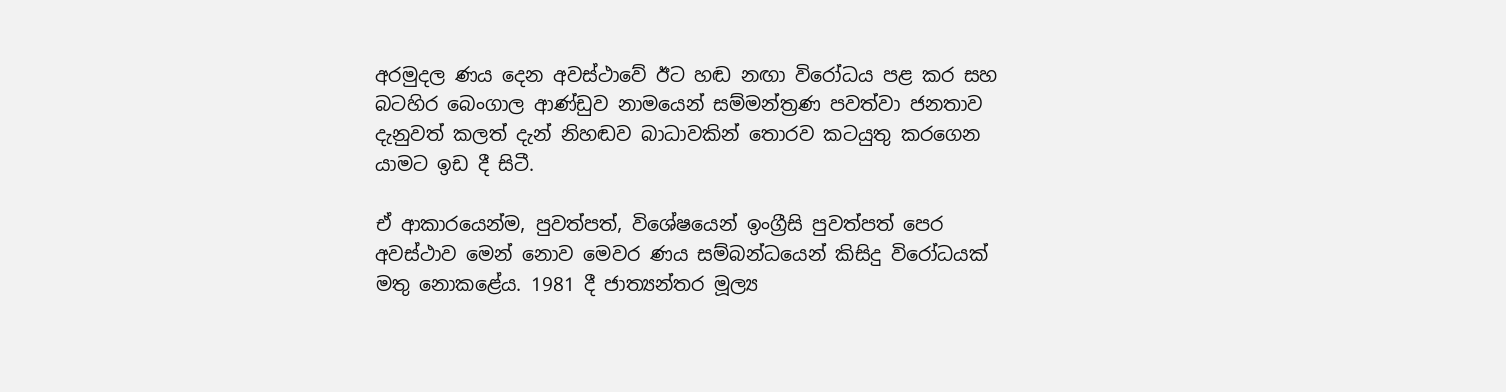අරමුදල ණය දෙන අවස්ථාවේ ඊට හඬ නඟා විරෝධය පළ කර සහ බටහිර බෙංගාල ආණ්ඩුව නාමයෙන් සම්මන්ත්‍රණ පවත්වා ජනතාව දැනුවත් කලත් දැන් නිහඬව බාධාවකින් තොරව කටයුතු කරගෙන යාමට ඉඩ දී සිටී.

ඒ ආකාරයෙන්ම, පුවත්පත්, විශේෂයෙන් ඉංග්‍රීසි පුවත්පත් පෙර අවස්ථාව මෙන් නොව මෙවර ණය සම්බන්ධයෙන් කිසිදු විරෝධයක් මතු නොකළේය. 1981 දී ජාත්‍යන්තර මූල්‍ය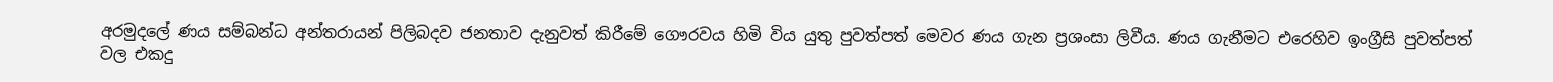අරමුදලේ ණය සම්බන්ධ අන්තරායන් පිලිබදව ජනතාව දැනුවත් කිරීමේ ගෞරවය හිමි විය යුතු පුවත්පත් මෙවර ණය ගැන ප්‍රශංසා ලිවීය. ණය ගැනීමට එරෙහිව ඉංග්‍රීසි පුවත්පත් වල එකදු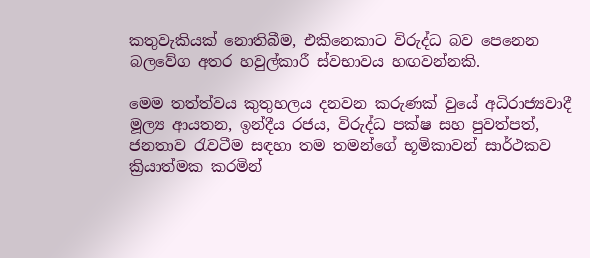කතුවැකියක් නොතිබීම, එකිනෙකාට විරුද්ධ බව පෙනෙන බලවේග අතර හවුල්කාරී ස්වභාවය හඟවන්නකි.

මෙම තත්ත්වය කුතුහලය දනවන කරුණක් වුයේ අධිරාජ්‍යවාදී මූල්‍ය ආයතන, ඉන්දීය රජය, විරුද්ධ පක්ෂ සහ පුවත්පත්, ජනතාව රැවටීම සඳහා තම තමන්ගේ භූමිකාවන් සාර්ථකව ක්‍රියාත්මක කරමින්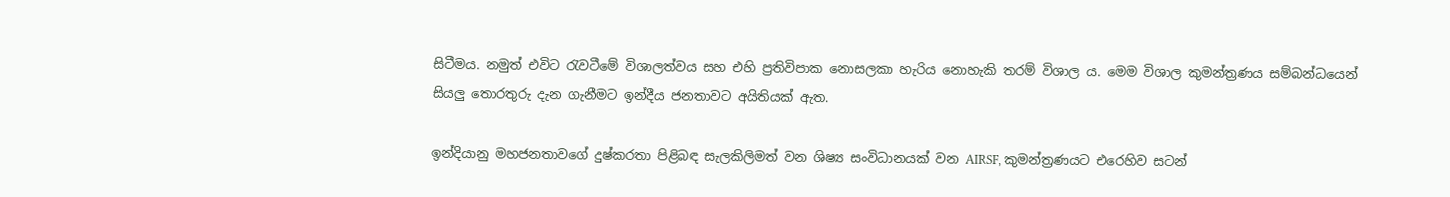සිටීමය. නමුත් එවිට රැවටීමේ විශාලත්වය සහ එහි ප්‍රතිවිපාක නොසලකා හැරිය නොහැකි තරම් විශාල ය. මෙම විශාල කුමන්ත්‍රණය සම්බන්ධයෙන් සියලු තොරතුරු දැන ගැනීමට ඉන්දීය ජනතාවට අයිතියක් ඇත.

ඉන්දියානු මහජනතාවගේ දුෂ්කරතා පිළිබඳ සැලකිලිමත් වන ශිෂ්‍ය සංවිධානයක් වන AIRSF, කුමන්ත්‍රණයට එරෙහිව සටන්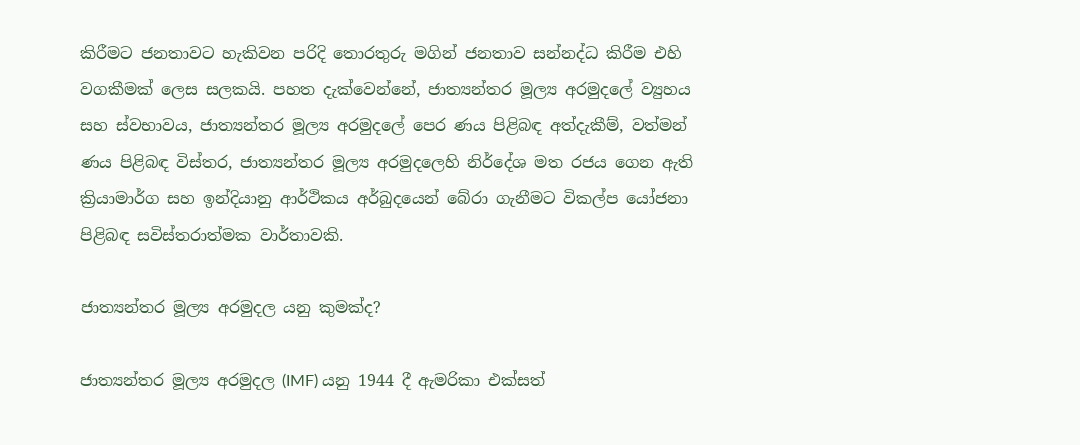කිරීමට ජනතාවට හැකිවන පරිදි තොරතුරු මගින් ජනතාව සන්නද්ධ කිරීම එහි වගකීමක් ලෙස සලකයි. පහත දැක්වෙන්නේ, ජාත්‍යන්තර මූල්‍ය අරමුදලේ ව්‍යුහය සහ ස්වභාවය, ජාත්‍යන්තර මූල්‍ය අරමුදලේ පෙර ණය පිළිබඳ අත්දැකීම්, වත්මන් ණය පිළිබඳ විස්තර, ජාත්‍යන්තර මූල්‍ය අරමුදලෙහි නිර්දේශ මත රජය ගෙන ඇති ක්‍රියාමාර්ග සහ ඉන්දියානු ආර්ථිකය අර්බුදයෙන් බේරා ගැනීමට විකල්ප යෝජනා පිළිබඳ සවිස්තරාත්මක වාර්තාවකි.

ජාත්‍යන්තර මූල්‍ය අරමුදල යනු කුමක්ද?

ජාත්‍යන්තර මූල්‍ය අරමුදල (IMF) යනු 1944 දී ඇමරිකා එක්සත්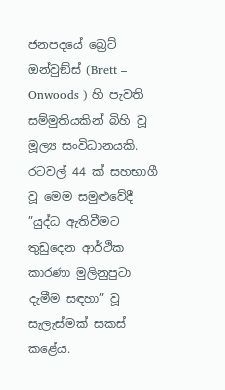ජනපදයේ බ්‍රෙට් ඔන්වුඞ්ස් (Brett – Onwoods ) හි පැවති සම්මුතියකින් බිහි වූ මූල්‍ය සංවිධානයකි. රටවල් 44 ක් සහභාගී වූ මෙම සමුළුවේදී ”යුද්ධ ඇතිවීමට තුඩුදෙන ආර්ථික කාරණා මුලිනුපුටා දැමීම සඳහා” වූ සැලැස්මක් සකස් කළේය.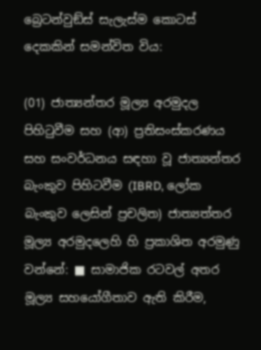බ්‍රෙටන්වුඞ්ස් සැලැස්ම කොටස් දෙකකින් සමන්විත විය:

(01) ජාත්‍යන්තර මූල්‍ය අරමුදල පිහිටුවීම සහ (ආ) ප්‍රතිසංස්කරණය සහ සංවර්ධනය සඳහා වූ ජාත්‍යන්තර බැංකුව පිහිටවීම (IBRD, ලෝක බැංකුව ලෙසින් ප්‍රචලිත) ජාත්‍යත්තර මූල්‍ය අරමුදලෙහි හි ප්‍රකාශිත අරමුණු වන්නේ: ■ සාමාජික රටවල් අතර මූල්‍ය සහයෝගීතාව ඇති කිරීම,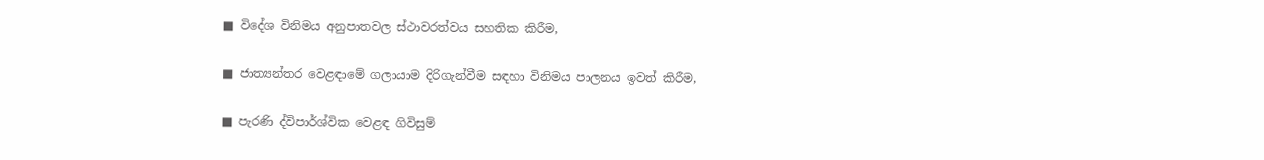■ විදේශ විනිමය අනුපාතවල ස්ථාවරත්වය සහතික කිරීම,

■ ජාත්‍යන්තර වෙළඳාමේ ගලායාම දිරිගැන්වීම සඳහා විනිමය පාලනය ඉවත් කිරීම,

■ පැරණි ද්විපාර්ශ්වික වෙළඳ ගිවිසුම්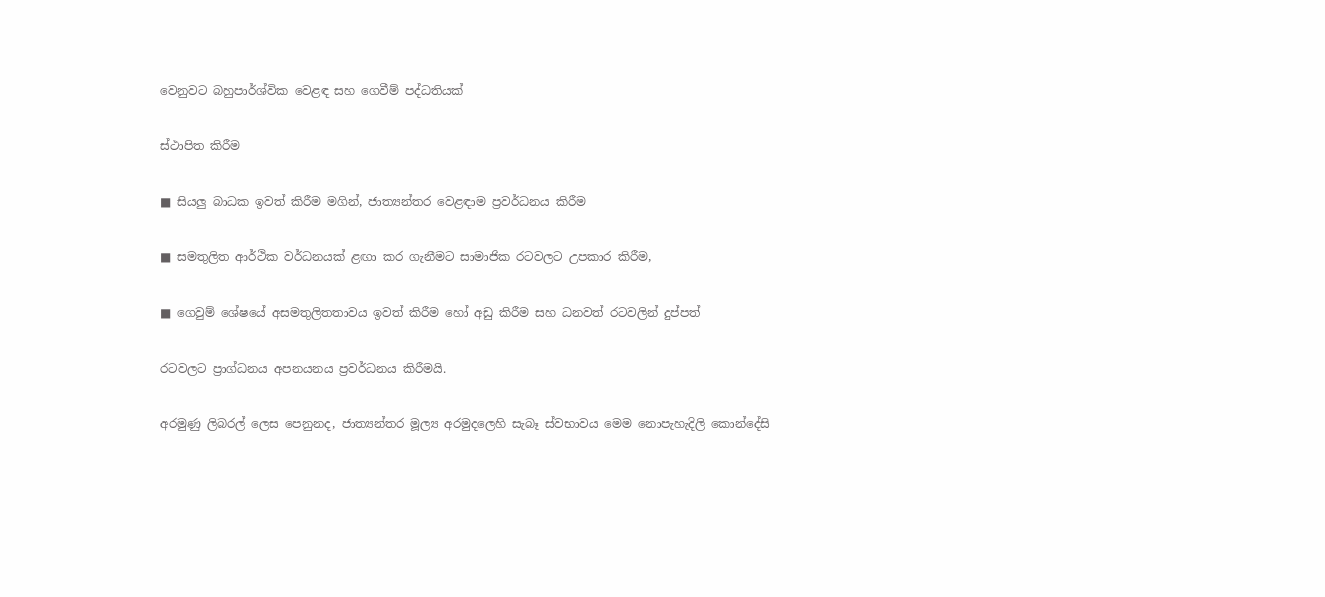වෙනුවට බහුපාර්ශ්වික වෙළඳ සහ ගෙවීම් පද්ධතියක්

ස්ථාපිත කිරීම

■ සියලු බාධක ඉවත් කිරීම මගින්, ජාත්‍යන්තර වෙළඳාම ප්‍රවර්ධනය කිරීම

■ සමතුලිත ආර්ථික වර්ධනයක් ළඟා කර ගැනීමට සාමාජික රටවලට උපකාර කිරීම,

■ ගෙවුම් ශේෂයේ අසමතුලිතතාවය ඉවත් කිරීම හෝ අඩු කිරීම සහ ධනවත් රටවලින් දුප්පත්

රටවලට ප්‍රාග්ධනය අපනයනය ප්‍රවර්ධනය කිරීමයි.

අරමුණු ලිබරල් ලෙස පෙනුනද, ජාත්‍යන්තර මූල්‍ය අරමුදලෙහි සැබෑ ස්වභාවය මෙම නොපැහැදිලි කොන්දේසි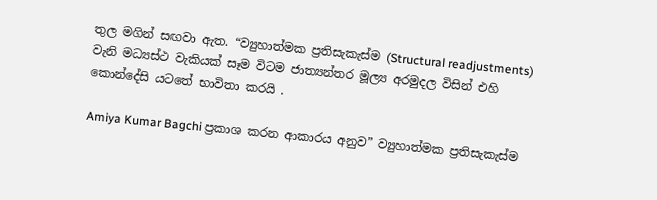තුල මගින් සඟවා ඇත. “ව්‍යුහාත්මක ප්‍රතිසැකැස්ම (Structural readjustments) වැනි මධ්‍යස්ථ වැකියක් සෑම විටම ජාත්‍යන්තර මූල්‍ය අරමුදල විසින් එහි කොන්දේසි යටතේ භාවිතා කරයි .

Amiya Kumar Bagchi ප්‍රකාශ කරන ආකාරය අනුව” ව්‍යුහාත්මක ප්‍රතිසැකැස්ම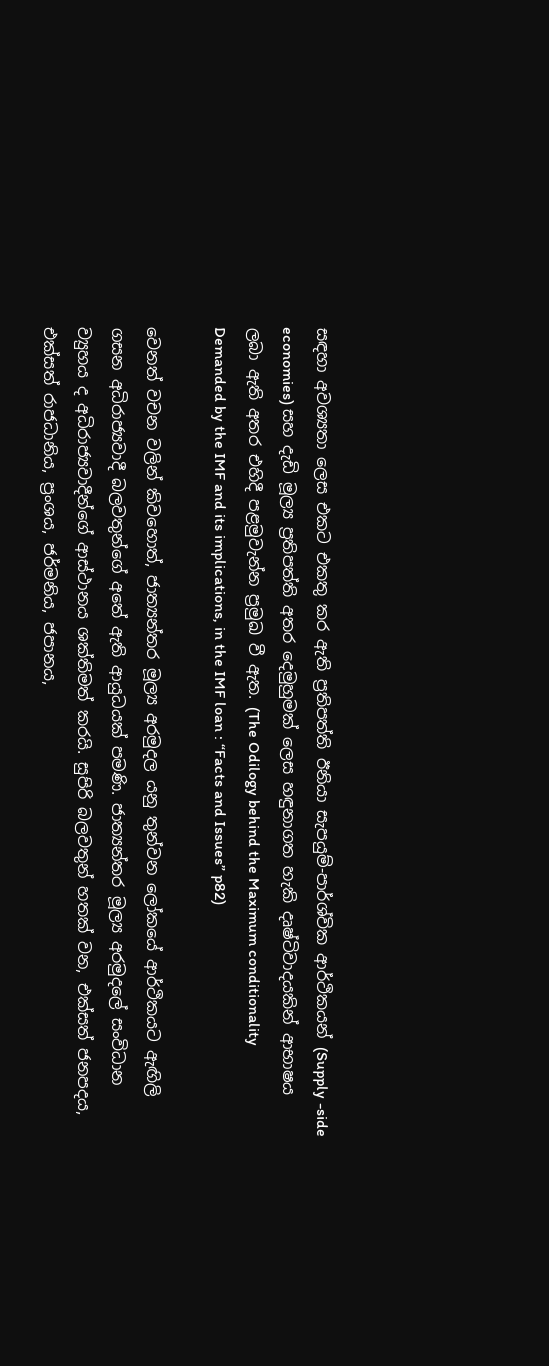සඳහා අවශ්‍යතා ලෙස එකට එකතු කර ඇති ප්‍රතිපත්ති ඊනියා සැපයුම්-පාර්ශ්වික ආර්ථිකයන් (Supply -side economies) සහ දැඩි මූල්‍ය ප්‍රතිපත්ති අතර දෙමුහුමක් ලෙස හඳුනාගත හැකි දෘෂ්ටිවාදයකින් ආභාෂය ලබා ඇති අතර එහිදී පළමුවැන්න ප්‍රමුඛ වී ඇත. (The Odilogy behind the Maximum conditionality Demanded by the IMF and its implications, in the IMF loan : “Facts and Issues” p82)

වෙනත් වචන වලින් කිවහොත්, ජාත්‍යන්තර මූල්‍ය අරමුදල යනු තුන්වන ලෝකයේ ආර්ථිකයට ඇඟිලි ගසන අධිරාජ්‍යවාදී බලවතුන්ගේ අතේ ඇති ආයුධයක් පමණි. ජාත්‍යන්තර මූල්‍ය අරමුදලේ සංවිධාන ව්‍යුහය ද අධිරාජ්‍යවාදීන්ගේ ආස්ථානය ශක්තිමත් කරයි. සුපිරි බලවතුන් හතක් වන, එක්සත් ජනපදය, එක්සත් රාජධානිය, ප්‍රංශය, ජර්මනිය, ජපානය,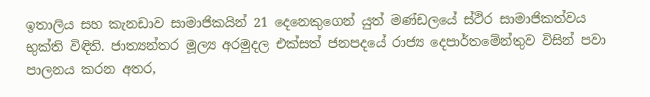ඉතාලිය සහ කැනඩාව සාමාජිකයින් 21 දෙනෙකුගෙන් යුත් මණ්ඩලයේ ස්ථිර සාමාජිකත්වය භුක්ති විඳිති. ජාත්‍යන්තර මූල්‍ය අරමුදල එක්සත් ජනපදයේ රාජ්‍ය දෙපාර්තමේන්තුව විසින් පවා පාලනය කරන අතර,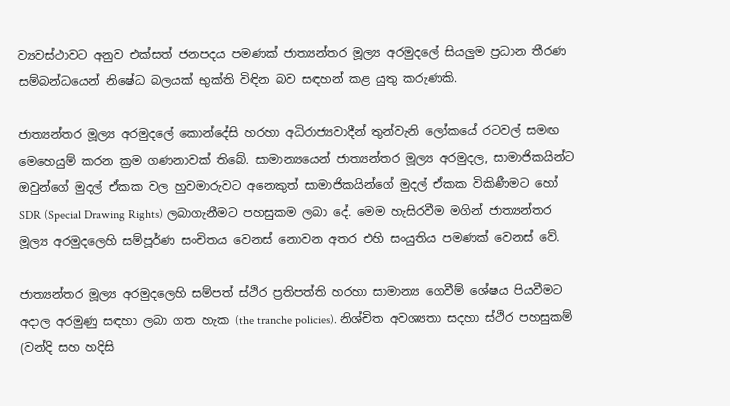ව්‍යවස්ථාවට අනුව එක්සත් ජනපදය පමණක් ජාත්‍යන්තර මූල්‍ය අරමුදලේ සියලුම ප්‍රධාන තීරණ සම්බන්ධයෙන් නිෂේධ බලයක් භුක්ති විඳින බව සඳහන් කළ යුතු කරුණකි.

ජාත්‍යන්තර මූල්‍ය අරමුදලේ කොන්දේසි හරහා අධිරාජ්‍යවාදීන් තුන්වැනි ලෝකයේ රටවල් සමඟ මෙහෙයුම් කරන ක්‍රම ගණනාවක් තිබේ. සාමාන්‍යයෙන් ජාත්‍යන්තර මූල්‍ය අරමුදල, සාමාජිකයින්ට ඔවුන්ගේ මුදල් ඒකක වල හුවමාරුවට අනෙකුත් සාමාජිකයින්ගේ මුදල් ඒකක විකිණීමට හෝ SDR (Special Drawing Rights) ලබාගැනීමට පහසුකම ලබා දේ. මෙම හැසිරවීම මගින් ජාත්‍යන්තර මූල්‍ය අරමුදලෙහි සම්පූර්ණ සංචිතය වෙනස් නොවන අතර එහි සංයුතිය පමණක් වෙනස් වේ.

ජාත්‍යන්තර මූල්‍ය අරමුදලෙහි සම්පත් ස්ථිර ප්‍රතිපත්ති හරහා සාමාන්‍ය ගෙවීම් ශේෂය පියවීමට අදාල අරමුණු සඳහා ලබා ගත හැක (the tranche policies). නිශ්චිත අවශ්‍යතා සදහා ස්ථිර පහසුකම් (වන්දි සහ හදිසි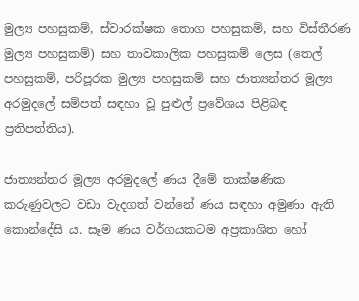මුල්‍ය පහසුකම්, ස්වාරක්ෂක තොග පහසුකම්, සහ විස්තීරණ මුල්‍ය පහසුකම්) සහ තාවකාලික පහසුකම් ලෙස (තෙල් පහසුකම්, පරිපූරක මුල්‍ය පහසුකම් සහ ජාත්‍යන්තර මූල්‍ය අරමුදලේ සම්පත් සඳහා වූ පුළුල් ප්‍රවේශය පිළිබඳ ප්‍රතිපත්තිය).

ජාත්‍යන්තර මූල්‍ය අරමුදලේ ණය දීමේ තාක්ෂණික කරුණුවලට වඩා වැදගත් වන්නේ ණය සඳහා අමුණා ඇති කොන්දේසි ය. සෑම ණය වර්ගයකටම අප්‍රකාශිත හෝ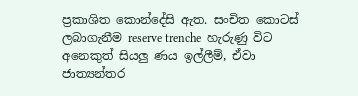ප්‍රකාශිත කොන්දේසි ඇත. සංචිත කොටස් ලබාගැනීම reserve trenche  හැරුණු විට අනෙකුත් සියලු ණය ඉල්ලීම්, ඒවා ජාත්‍යන්තර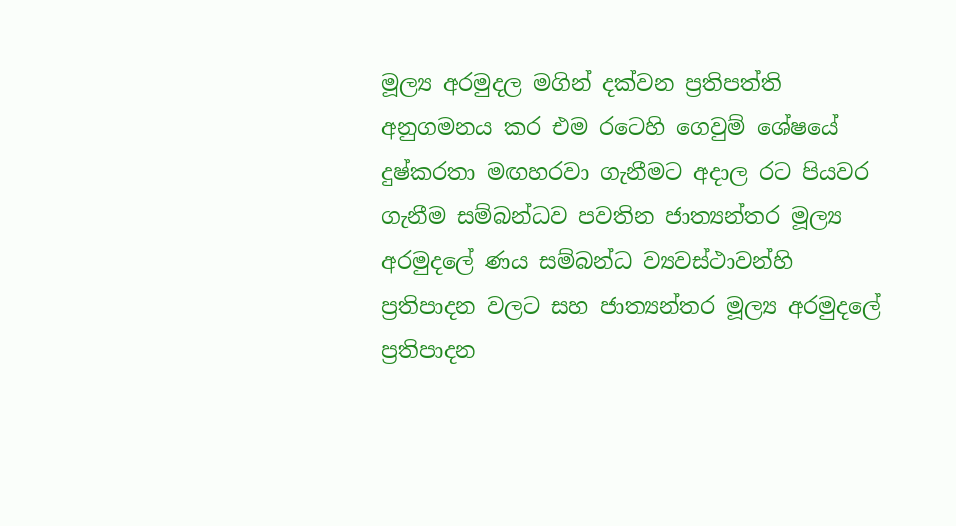මූල්‍ය අරමුදල මගින් දක්වන ප්‍රතිපත්ති අනුගමනය කර එම රටෙහි ගෙවුම් ශේෂයේ දුෂ්කරතා මඟහරවා ගැනීමට අදාල රට පියවර ගැනීම සම්බන්ධව පවතින ජාත්‍යන්තර මූල්‍ය අරමුදලේ ණය සම්බන්ධ ව්‍යවස්ථාවන්හි ප්‍රතිපාදන වලට සහ ජාත්‍යන්තර මූල්‍ය අරමුදලේ ප්‍රතිපාදන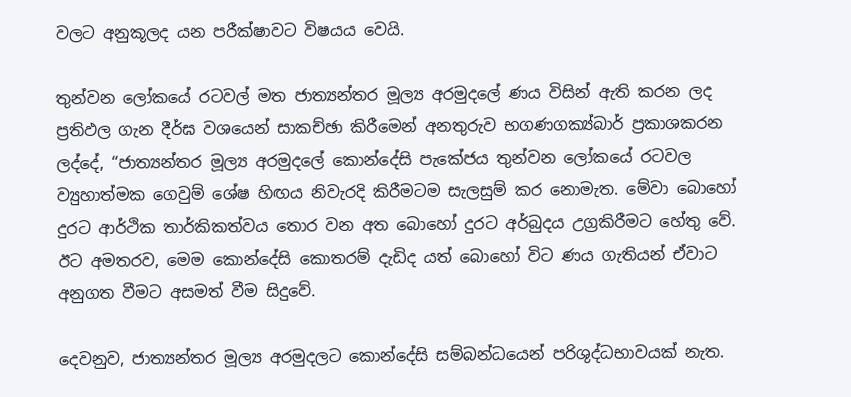වලට අනුකූලද යන පරීක්ෂාවට විෂයය වෙයි.

තුන්වන ලෝකයේ රටවල් මත ජාත්‍යන්තර මූල්‍ය අරමුදලේ ණය විසින් ඇති කරන ලද ප්‍රතිඵල ගැන දීර්ඝ වශයෙන් සාකච්ඡා කිරීමෙන් අනතුරුව භගණගක්‍ය්බාර් ප්‍රකාශකරන ලද්දේ, “ජාත්‍යන්තර මූල්‍ය අරමුදලේ කොන්දේසි පැකේජය තුන්වන ලෝකයේ රටවල ව්‍යුහාත්මක ගෙවුම් ශේෂ හිඟය නිවැරදි කිරීමටම සැලසුම් කර නොමැත. මේවා බොහෝ දුරට ආර්ථික තාර්කිකත්වය තොර වන අත බොහෝ දුරට අර්බුදය උග්‍රකිරීමට හේතු වේ. ඊට අමතරව, මෙම කොන්දේසි කොතරම් දැඩිද යත් බොහෝ විට ණය ගැතියන් ඒවාට අනුගත වීමට අසමත් වීම සිදුවේ.

දෙවනුව, ජාත්‍යන්තර මූල්‍ය අරමුදලට කොන්දේසි සම්බන්ධයෙන් පරිශුද්ධභාවයක් නැත.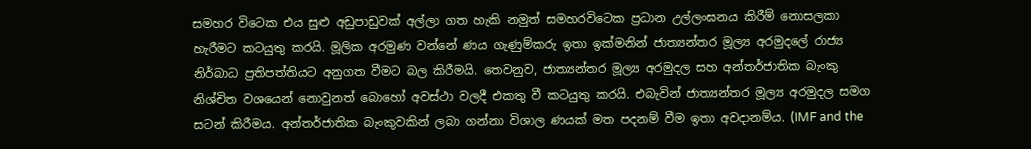සමහර විටෙක එය සුළු අඩුපාඩුවක් අල්ලා ගත හැකි නමුත් සමහරවිටෙක ප්‍රධාන උල්ලංඝනය කිරීම් නොසලකා හැරීමට කටයුතු කරයි. මූලික අරමුණ වන්නේ ණය ගැණුම්කරු ඉතා ඉක්මනින් ජාත්‍යන්තර මූල්‍ය අරමුදලේ රාජ්‍ය නිර්බාධ ප්‍රතිපත්තියට අනුගත වීමට බල කිරීමයි. තෙවනුව, ජාත්‍යන්තර මූල්‍ය අරමුදල සහ අන්තර්ජාතික බැංකු නිශ්චිත වශයෙන් නොවුනත් බොහෝ අවස්ථා වලදී එකතු වී කටයුතු කරයි. එබැවින් ජාත්‍යන්තර මූල්‍ය අරමුදල සමග සටන් කිරීමය. අන්තර්ජාතික බැංකුවකින් ලබා ගන්නා විශාල ණයක් මත පදනම් වීම ඉතා අවදානම්ය. (IMF and the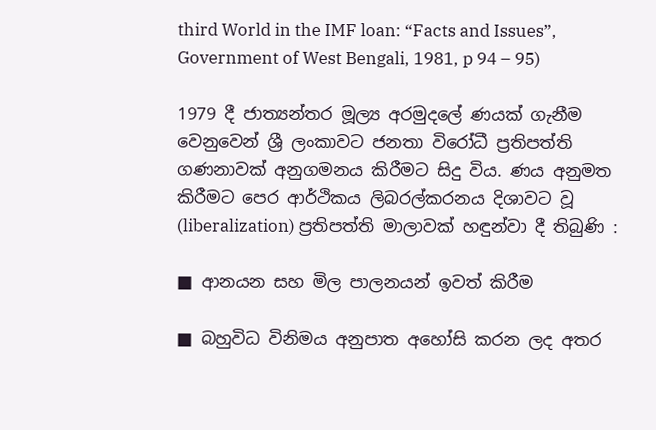third World in the IMF loan: “Facts and Issues”, Government of West Bengali, 1981, p 94 – 95)

1979 දී ජාත්‍යන්තර මූල්‍ය අරමුදලේ ණයක් ගැනීම වෙනුවෙන් ශ්‍රී ලංකාවට ජනතා විරෝධී ප්‍රතිපත්ති ගණනාවක් අනුගමනය කිරීමට සිදු විය. ණය අනුමත කිරීමට පෙර ආර්ථිකය ලිබරල්කරනය දිශාවට වූ (liberalization) ප්‍රතිපත්ති මාලාවක් හඳුන්වා දී තිබුණි :

■ ආනයන සහ මිල පාලනයන් ඉවත් කිරීම

■ බහුවිධ විනිමය අනුපාත අහෝසි කරන ලද අතර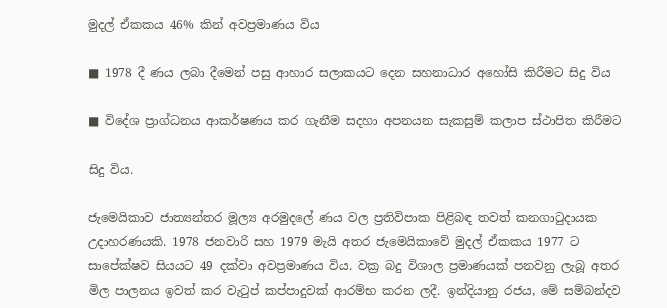මුදල් ඒකකය 46% කින් අවප්‍රමාණය විය

■ 1978 දී ණය ලබා දීමෙන් පසු ආහාර සලාකයට දෙන සහනාධාර අහෝසි කිරීමට සිදු විය

■ විදේශ ප්‍රාග්ධනය ආකර්ෂණය කර ගැනීම සදහා අපනයන සැකසුම් කලාප ස්ථාපිත කිරීමට

සිදු විය.

ජැමෙයිකාව ජාත්‍යන්තර මූල්‍ය අරමුදලේ ණය වල ප්‍රතිවිපාක පිළිබඳ තවත් කනගාටුදායක උදාහරණයකි. 1978 ජනවාරි සහ 1979 මැයි අතර ජැමෙයිකාවේ මුදල් ඒකකය 1977 ට සාපේක්ෂව සියයට 49 දක්වා අවප්‍රමාණය විය. වක්‍ර බදු විශාල ප්‍රමාණයක් පනවනු ලැබූ අතර මිල පාලනය ඉවත් කර වැටුප් කප්පාදුවක් ආරම්භ කරන ලදී. ඉන්දියානු රජය, මේ සම්බන්දව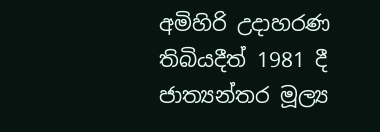අමිහිරි උදාහරණ තිබියදීත් 1981 දී ජාත්‍යන්තර මූල්‍ය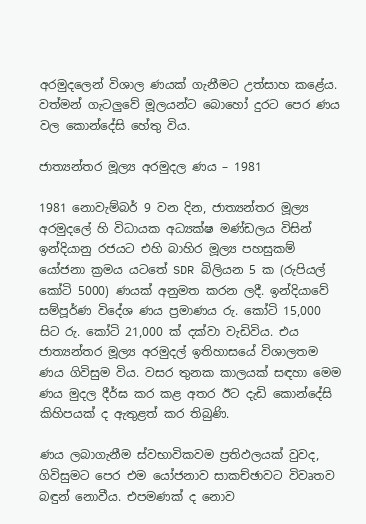අරමුදලෙන් විශාල ණයක් ගැනීමට උත්සාහ කළේය. වත්මන් ගැටලුවේ මූලයන්ට බොහෝ දුරට පෙර ණය වල කොන්දේසි හේතු විය.

ජාත්‍යන්තර මූල්‍ය අරමුදල ණය – 1981

1981 නොවැම්බර් 9 වන දින, ජාත්‍යන්තර මූල්‍ය අරමුදලේ හි විධායක අධ්‍යක්ෂ මණ්ඩලය විසින් ඉන්දියානු රජයට එහි බාහිර මූල්‍ය පහසුකම් යෝජනා ක්‍රමය යටතේ SDR බිලියන 5 ක (රුපියල් කෝටි 5000) ණයක් අනුමත කරන ලදී. ඉන්දියාවේ සම්පූර්ණ විදේශ ණය ප්‍රමාණය රු. කෝටි 15,000 සිට රු. කෝටි 21,000 ක් දක්වා වැඩිවිය. එය ජාත්‍යන්තර මූල්‍ය අරමුදල් ඉතිහාසයේ විශාලතම ණය ගිවිසුම විය. වසර තුනක කාලයක් සඳහා මෙම ණය මුදල දීර්ඝ කර කළ අතර ඊට දැඩි කොන්දේසි කිහිපයක් ද ඇතුළත් කර තිබුණි.

ණය ලබාගැනීම ස්වභාවිකවම ප්‍රතිඵලයක් වුවද, ගිවිසුමට පෙර එම යෝජනාව සාකච්ඡාවට විවෘතව බඳුන් නොවීය. එපමණක් ද නොව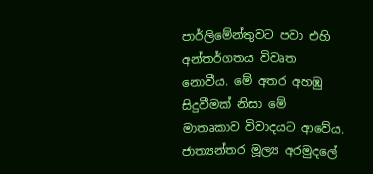පාර්ලිමේන්තුවට පවා එහි අන්තර්ගතය විවෘත නොවීය. මේ අතර අහඹු සිදුවීමක් නිසා මේ මාතෘකාව විවාදයට ආවේය. ජාත්‍යන්තර මූල්‍ය අරමුදලේ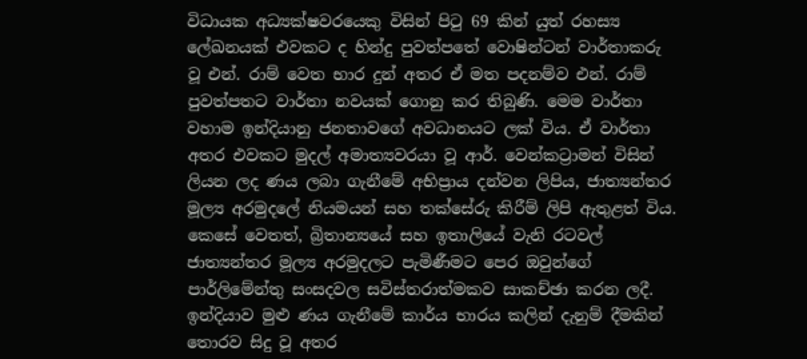විධායක අධ්‍යක්ෂවරයෙකු විසින් පිටු 69 කින් යුත් රහස්‍ය ලේඛනයක් එවකට ද හින්දු පුවත්පතේ වොෂින්ටන් වාර්තාකරු වූ එන්. රාම් වෙත භාර දුන් අතර ඒ මත පදනම්ව එන්. රාම් පුවත්පතට වාර්තා නවයක් ගොනු කර තිබුණි. මෙම වාර්තා වහාම ඉන්දියානු ජනතාවගේ අවධානයට ලක් විය. ඒ වාර්තා අතර එවකට මුදල් අමාත්‍යවරයා වූ ආර්. වෙන්කට්‍රාමන් විසින් ලියන ලද ණය ලබා ගැනීමේ අභිප්‍රාය දන්වන ලිපිය, ජාත්‍යන්තර මූල්‍ය අරමුදලේ නියමයන් සහ තක්සේරු කිරීම් ලිපි ඇතුළත් විය. කෙසේ වෙතත්, බ්‍රිතාන්‍යයේ සහ ඉතාලියේ වැනි රටවල් ජාත්‍යන්තර මූල්‍ය අරමුදලට පැමිණීමට පෙර ඔවුන්ගේ පාර්ලිමේන්තු සංසදවල සවිස්තරාත්මකව සාකච්ඡා කරන ලදී. ඉන්දියාව මුළු ණය ගැනීමේ කාර්ය භාරය කලින් දැනුම් දීමකින් තොරව සිදු වූ අතර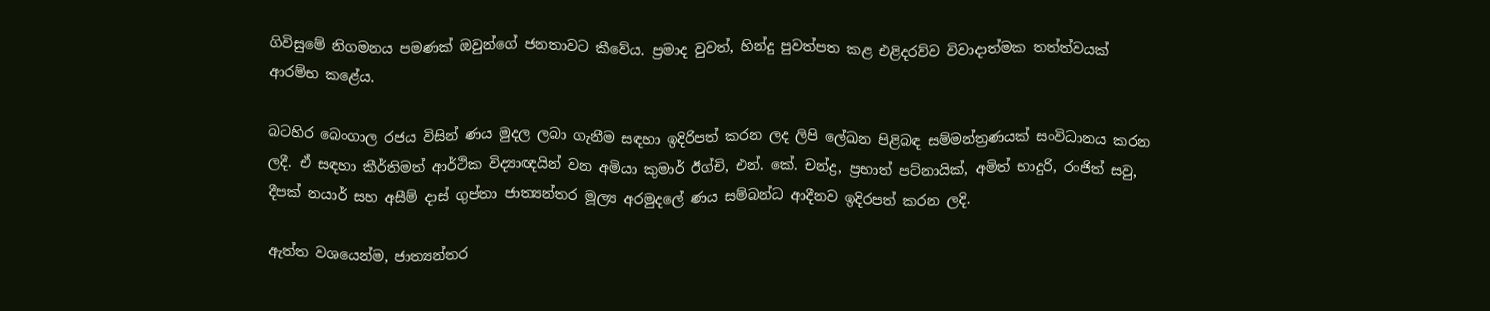ගිවිසුමේ නිගමනය පමණක් ඔවුන්ගේ ජනතාවට කීවේය. ප්‍රමාද වුවත්, හින්දු පුවත්පත කළ එළිදරව්ව විවාදාත්මක තත්ත්වයක් ආරම්භ කළේය.

බටහිර බෙංගාල රජය විසින් ණය මුදල ලබා ගැනීම සඳහා ඉදිරිපත් කරන ලද ලිපි ලේඛන පිළිබඳ සම්මන්ත්‍රණයක් සංවිධානය කරන ලදී. ඒ සඳහා කීර්තිමත් ආර්ථික විද්‍යාඥයින් වන අමියා කුමාර් ඊග්චි, එන්. කේ. චන්ද්‍ර, ප්‍රභාත් පට්නායික්, අමිත් භාදුරි, රංජිත් සවු, දීපක් නයාර් සහ අසීම් දාස් ගුප්තා ජාත්‍යන්තර මූල්‍ය අරමුදලේ ණය සම්බන්ධ ආදීනව ඉදිරපත් කරන ලදි.

ඇත්ත වශයෙන්ම, ජාත්‍යන්තර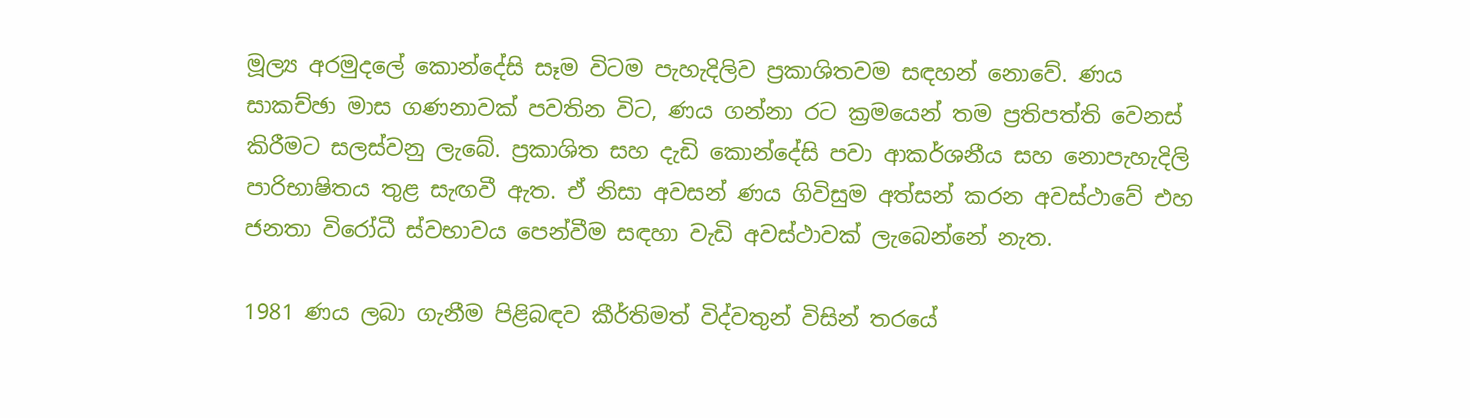මූල්‍ය අරමුදලේ කොන්දේසි සෑම විටම පැහැදිලිව ප්‍රකාශිතවම සඳහන් නොවේ. ණය සාකච්ඡා මාස ගණනාවක් පවතින විට, ණය ගන්නා රට ක්‍රමයෙන් තම ප්‍රතිපත්ති වෙනස් කිරීමට සලස්වනු ලැබේ. ප්‍රකාශිත සහ දැඩි කොන්දේසි පවා ආකර්ශනීය සහ නොපැහැදිලි පාරිභාෂිතය තුළ සැඟවී ඇත. ඒ නිසා අවසන් ණය ගිවිසුම අත්සන් කරන අවස්ථාවේ එහ ජනතා විරෝධී ස්වභාවය පෙන්වීම සඳහා වැඩි අවස්ථාවක් ලැබෙන්නේ නැත.

1981 ණය ලබා ගැනීම පිළිබඳව කීර්තිමත් විද්වතුන් විසින් තරයේ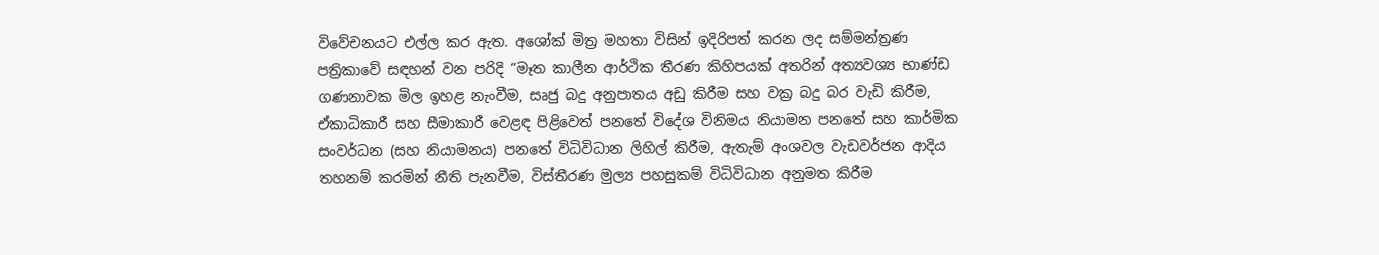විවේචනයට එල්ල කර ඇත. අශෝක් මිත්‍ර මහතා විසින් ඉදිරිපත් කරන ලද සම්මන්ත්‍රණ පත්‍රිකාවේ සඳහන් වන පරිදි “මෑත කාලීන ආර්ථික තීරණ කිහිපයක් අතරින් අත්‍යවශ්‍ය භාණ්ඩ ගණනාවක මිල ඉහළ නැංවීම, සෘජු බදු අනුපාතය අඩු කිරීම සහ වක්‍ර බදු බර වැඩි කිරීම, ඒකාධිකාරී සහ සීමාකාරී වෙළඳ පිළිවෙත් පනතේ විදේශ විනිමය නියාමන පනතේ සහ කාර්මික සංවර්ධන (සහ නියාමනය) පනතේ විධිවිධාන ලිහිල් කිරීම, ඇතැම් අංශවල වැඩවර්ජන ආදිය තහනම් කරමින් නීති පැනවීම, විස්තීරණ මුල්‍ය පහසුකම් විධිවිධාන අනුමත කිරීම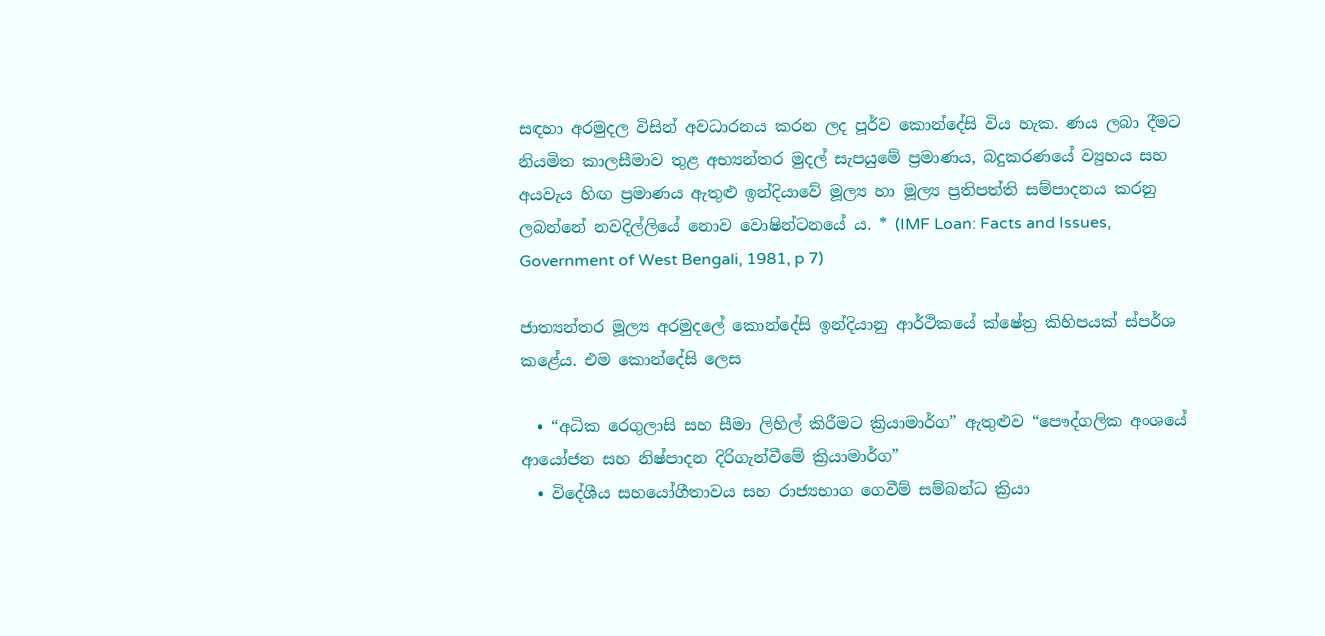සඳහා අරමුදල විසින් අවධාරනය කරන ලද පූර්ව කොන්දේසි විය හැක. ණය ලබා දීමට නියමිත කාලසීමාව තුළ අභ්‍යන්තර මුදල් සැපයුමේ ප්‍රමාණය, බදුකරණයේ ව්‍යුහය සහ අයවැය හිඟ ප්‍රමාණය ඇතුළු ඉන්දියාවේ මූල්‍ය හා මූල්‍ය ප්‍රතිපත්ති සම්පාදනය කරනු ලබන්නේ නවදිල්ලියේ නොව වොෂින්ටනයේ ය. * (IMF Loan: Facts and Issues, Government of West Bengali, 1981, p 7)

ජාත්‍යන්තර මූල්‍ය අරමුදලේ කොන්දේසි ඉන්දියානු ආර්ථිකයේ ක්ෂේත්‍ර කිහිපයක් ස්පර්ශ කළේය. එම කොන්දේසි ලෙස

  • “අධික රෙගුලාසි සහ සීමා ලිහිල් කිරීමට ක්‍රියාමාර්ග” ඇතුළුව “පෞද්ගලික අංශයේ ආයෝජන සහ නිෂ්පාදන දිරිගැන්වීමේ ක්‍රියාමාර්ග”
  • විදේශීය සහයෝගීතාවය සහ රාජ්‍යභාග ගෙවීම් සම්බන්ධ ක්‍රියා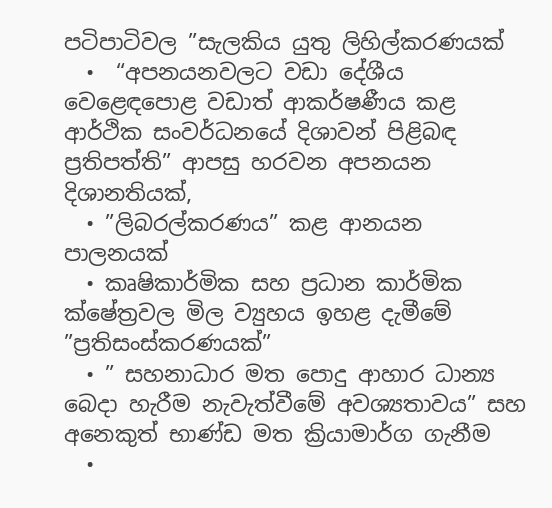පටිපාටිවල ”සැලකිය යුතු ලිහිල්කරණයක්
  •  “අපනයනවලට වඩා දේශීය වෙළෙඳපොළ වඩාත් ආකර්ෂණීය කළ ආර්ථික සංවර්ධනයේ දිශාවන් පිළිබඳ ප්‍රතිපත්ති” ආපසු හරවන අපනයන දිශානතියක්,
  • ”ලිබරල්කරණය” කළ ආනයන පාලනයක්
  • කෘෂිකාර්මික සහ ප්‍රධාන කාර්මික ක්ෂේත්‍රවල මිල ව්‍යුහය ඉහළ දැමීමේ ”ප්‍රතිසංස්කරණයක්”
  • ” සහනාධාර මත පොදු ආහාර ධාන්‍ය බෙදා හැරීම නැවැත්වීමේ අවශ්‍යතාවය” සහ අනෙකුත් භාණ්ඩ මත ක්‍රියාමාර්ග ගැනීම
  •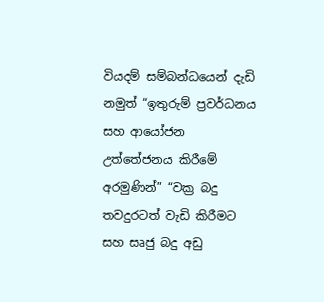වියදම් සම්බන්ධයෙන් දැඩි නමුත් “ඉතුරුම් ප්‍රවර්ධනය සහ ආයෝජන උත්තේජනය කිරීමේ අරමුණින්” “වක්‍ර බදු තවදුරටත් වැඩි කිරීමට සහ සෘජු බදු අඩු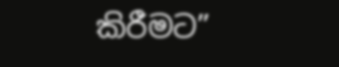කිරීමට”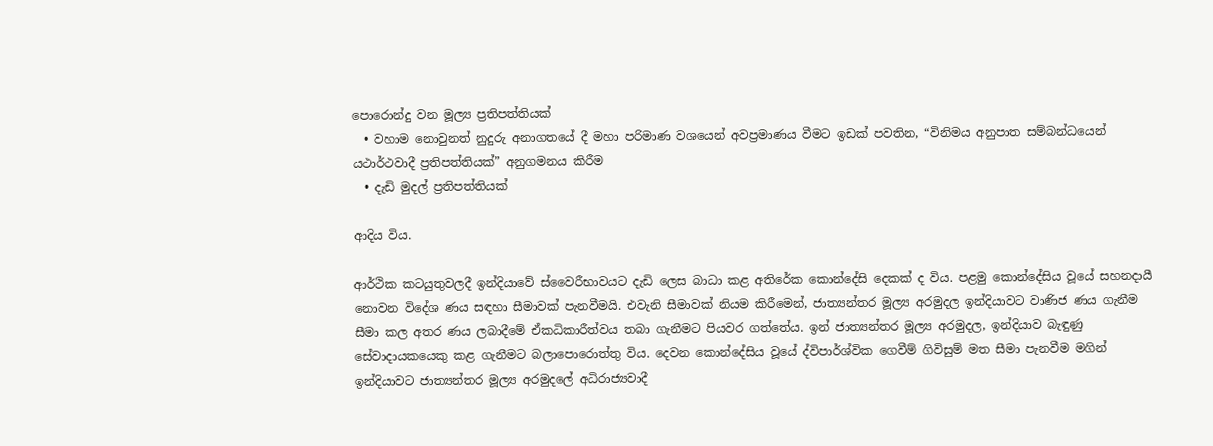පොරොන්දු වන මූල්‍ය ප්‍රතිපත්තියක්
  • වහාම නොවුනත් නුදුරු අනාගතයේ දී මහා පරිමාණ වශයෙන් අවප්‍රමාණය වීමට ඉඩක් පවතින, “විනිමය අනුපාත සම්බන්ධයෙන් යථාර්ථවාදී ප්‍රතිපත්තියක්” අනුගමනය කිරීම
  • දැඩි මුදල් ප්‍රතිපත්තියක්

ආදිය විය.

ආර්ථික කටයුතුවලදී ඉන්දියාවේ ස්වෛරීභාවයට දැඩි ලෙස බාධා කළ අතිරේක කොන්දේසි දෙකක් ද විය. පළමු කොන්දේසිය වූයේ සහනදායී නොවන විදේශ ණය සඳහා සීමාවක් පැනවීමයි. එවැනි සීමාවක් නියම කිරීමෙන්, ජාත්‍යන්තර මූල්‍ය අරමුදල ඉන්දියාවට වාණිජ ණය ගැනීම සීමා කල අතර ණය ලබාදීමේ ඒකධිකාරීත්වය තබා ගැනීමට පියවර ගත්තේය. ඉන් ජාත්‍යන්තර මූල්‍ය අරමුදල, ඉන්දියාව බැඳුණු සේවාදායකයෙකු කළ ගැනීමට බලාපොරොත්තු විය. දෙවන කොන්දේසිය වූයේ ද්විපාර්ශ්වික ගෙවීම් ගිවිසුම් මත සීමා පැනවීම මගින් ඉන්දියාවට ජාත්‍යන්තර මූල්‍ය අරමුදලේ අධිරාජ්‍යවාදී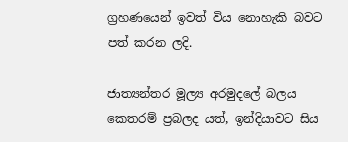ග්‍රහණයෙන් ඉවත් විය නොහැකි බවට පත් කරන ලදි.

ජාත්‍යන්තර මූල්‍ය අරමුදලේ බලය කෙතරම් ප්‍රබලද යත්, ඉන්දියාවට සිය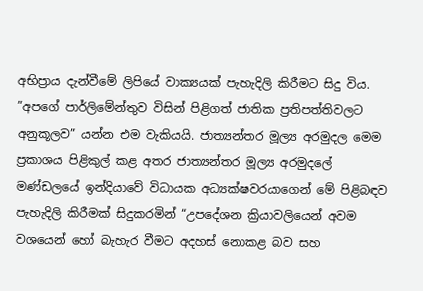අභිප්‍රාය දැන්වීමේ ලිපියේ වාක්‍යයක් පැහැදිලි කිරීමට සිදු විය. ”අපගේ පාර්ලිමේන්තුව විසින් පිළිගත් ජාතික ප්‍රතිපත්තිවලට අනුකූලව” යන්න එම වැකියයි. ජාත්‍යන්තර මූල්‍ය අරමුදල මෙම ප්‍රකාශය පිළිකුල් කළ අතර ජාත්‍යන්තර මූල්‍ය අරමුදලේ මණ්ඩලයේ ඉන්දියාවේ විධායක අධ්‍යක්ෂවරයාගෙන් මේ පිළිබඳව පැහැදිලි කිරීමක් සිදුකරමින් “උපදේශන ක්‍රියාවලියෙන් අවම වශයෙන් හෝ බැහැර වීමට අදහස් නොකළ බව සහ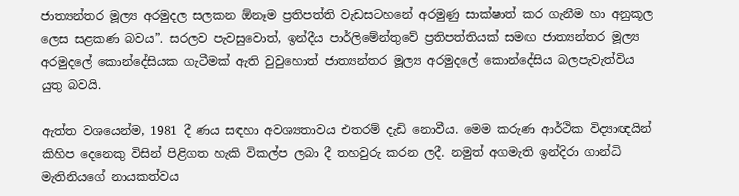ජාත්‍යන්තර මූල්‍ය අරමුදල සලකන ඕනෑම ප්‍රතිපත්ති වැඩසටහනේ අරමුණු සාක්ෂාත් කර ගැනීම හා අනුකූල ලෙස සළකණ බවය”. සරලව පැවසුවොත්, ඉන්දීය පාර්ලිමේන්තුවේ ප්‍රතිපත්තියක් සමඟ ජාත්‍යන්තර මූල්‍ය අරමුදලේ කොන්දේසියක ගැටීමක් ඇති වුවුහොත් ජාත්‍යන්තර මූල්‍ය අරමුදලේ කොන්දේසිය බලපැවැත්විය යුතු බවයි.

ඇත්ත වශයෙන්ම, 1981 දී ණය සඳහා අවශ්‍යතාවය එතරම් දැඩි නොවීය. මෙම කරුණ ආර්ථික විද්‍යාඥයින් කිහිප දෙනෙකු විසින් පිළිගත හැකි විකල්ප ලබා දී තහවුරු කරන ලදී. නමුත් අගමැති ඉන්දිරා ගාන්ධි මැතිනියගේ නායකත්වය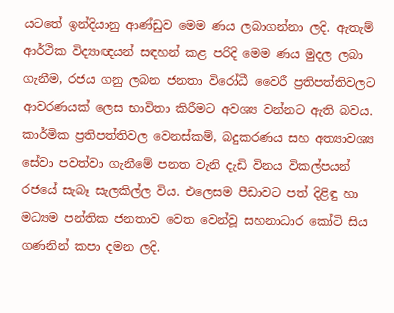යටතේ ඉන්දියානු ආණ්ඩුව මෙම ණය ලබාගන්නා ලදි. ඇතැම් ආර්ථික විද්‍යාඥයන් සඳහන් කළ පරිදි මෙම ණය මුදල ලබා ගැනීම, රජය ගනු ලබන ජනතා විරෝධී වෛරී ප්‍රතිපත්තිවලට ආවරණයක් ලෙස භාවිතා කිරීමට අවශ්‍ය වන්නට ඇති බවය. කාර්මික ප්‍රතිපත්තිවල වෙනස්කම්, බදුකරණය සහ අත්‍යාවශ්‍ය සේවා පවත්වා ගැනීමේ පනත වැනි දැඩි විනය විකල්පයන් රජයේ සැබෑ සැලකිල්ල විය. එලෙසම පීඩාවට පත් දිළිඳු හා මධ්‍යම පන්තික ජනතාව වෙත වෙන්වූ සහනාධාර කෝටි සිය ගණනින් කපා දමන ලදි.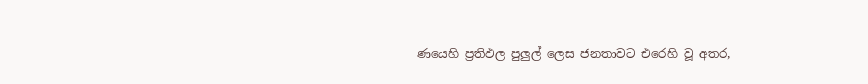ණයෙහි ප්‍රතිඵල පුලුල් ලෙස ජනතාවට එරෙහි වූ අතර,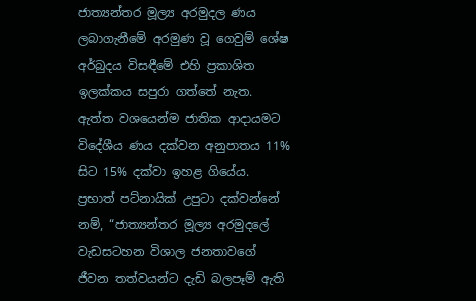ජාත්‍යන්තර මූල්‍ය අරමුදල ණය ලබාගැනීමේ අරමුණ වූ ගෙවුම් ශේෂ අර්බුදය විසඳීමේ එහි ප්‍රකාශිත ඉලක්කය සපුරා ගත්තේ නැත. ඇත්ත වශයෙන්ම ජාතික ආදායමට විදේශීය ණය දක්වන අනුපාතය 11% සිට 15% දක්වා ඉහළ ගියේය. ප්‍රභාත් පට්නායික් උපුටා දක්වන්නේ නම්, “ජාත්‍යන්තර මූල්‍ය අරමුදලේ වැඩසටහන විශාල ජනතාවගේ ජීවන තත්වයන්ට දැඩි බලපෑම් ඇති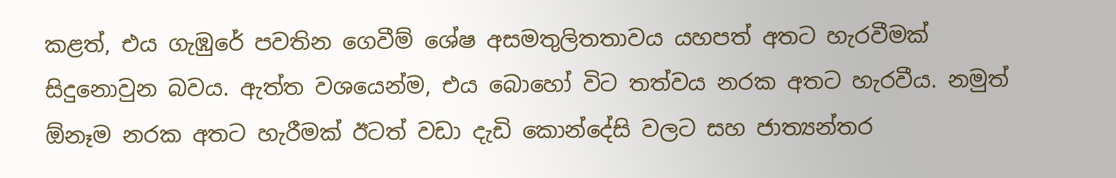කළත්, එය ගැඹුරේ පවතින ගෙවීම් ශේෂ අසමතුලිතතාවය යහපත් අතට හැරවීමක් සිදුනොවුන බවය. ඇත්ත වශයෙන්ම, එය බොහෝ විට තත්වය නරක අතට හැරවීය. නමුත් ඕනෑම නරක අතට හැරීමක් ඊටත් වඩා දැඩි කොන්දේසි වලට සහ ජාත්‍යන්තර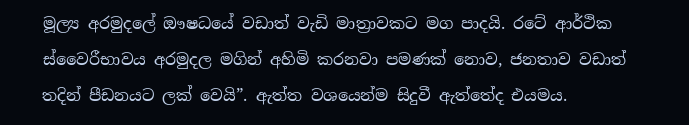මූල්‍ය අරමුදලේ ඖෂධයේ වඩාත් වැඩි මාත්‍රාවකට මග පාදයි. රටේ ආර්ථික ස්වෛරීභාවය අරමුදල මගින් අහිමි කරනවා පමණක් නොව, ජනතාව වඩාත් තදින් පීඩනයට ලක් වෙයි”. ඇත්ත වශයෙන්ම සිදුවී ඇත්තේද එයමය.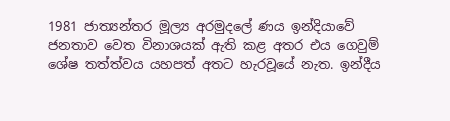1981 ජාත්‍යන්තර මූල්‍ය අරමුදලේ ණය ඉන්දියාවේ ජනතාව වෙත විනාශයක් ඇති කළ අතර එය ගෙවුම් ශේෂ තත්ත්වය යහපත් අතට හැරවූයේ නැත. ඉන්දීය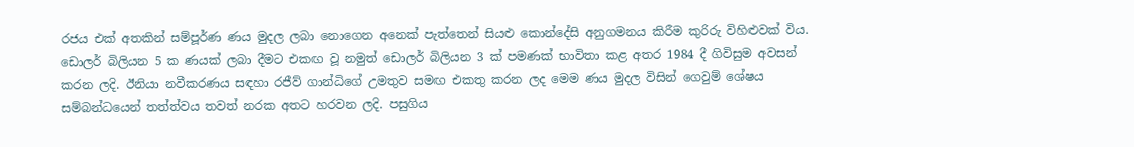රජය එක් අතකින් සම්පූර්ණ ණය මුදල ලබා නොගෙන අනෙක් පැත්තෙන් සියළු කොන්දේසි අනුගමනය කිරීම කුරිරු විහිළුවක් විය. ඩොලර් බිලියන 5 ක ණයක් ලබා දීමට එකඟ වූ නමුත් ඩොලර් බිලියන 3 ක් පමණක් භාවිතා කළ අතර 1984 දී ගිවිසුම අවසන් කරන ලදි. ඊනියා නවීකරණය සඳහා රජීව් ගාන්ධිගේ උමතුව සමඟ එකතු කරන ලද මෙම ණය මුදල විසින් ගෙවුම් ශේෂය සම්බන්ධයෙන් තත්ත්වය තවත් නරක අතට හරවන ලදි. පසුගිය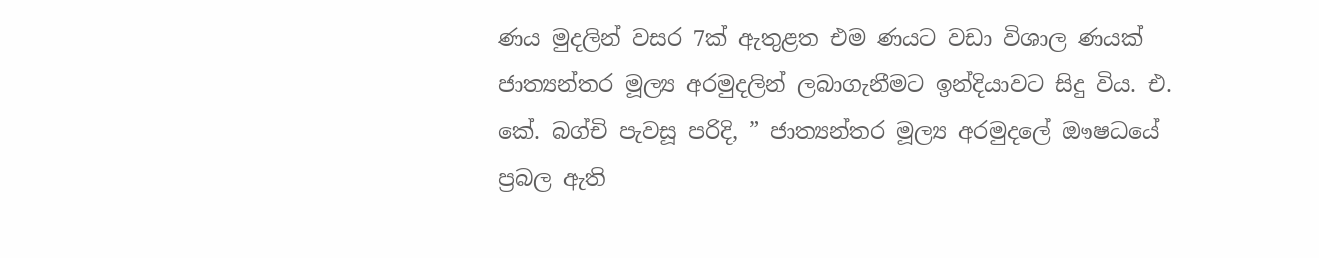ණය මුදලින් වසර 7ක් ඇතුළත එම ණයට වඩා විශාල ණයක් ජාත්‍යන්තර මූල්‍ය අරමුදලින් ලබාගැනීමට ඉන්දියාවට සිදු විය. එ. කේ. බග්චි පැවසූ පරිදි, ” ජාත්‍යන්තර මූල්‍ය අරමුදලේ ඖෂධයේ ප්‍රබල ඇති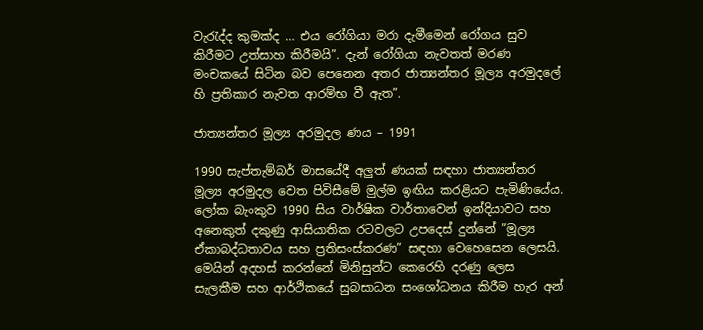වැරැද්ද කුමක්ද … එය රෝගියා මරා දැමීමෙන් රෝගය සුව කිරීමට උත්සාහ කිරීමයි”. දැන් රෝගියා නැවතත් මරණ මංචකයේ සිටින බව පෙනෙන අතර ජාත්‍යන්තර මූල්‍ය අරමුදලේ හි ප්‍රතිකාර නැවත ආරම්භ වී ඇත”.

ජාත්‍යන්තර මූල්‍ය අරමුදල ණය – 1991

1990 සැප්තැම්බර් මාසයේදී අලුත් ණයක් සඳහා ජාත්‍යන්තර මූල්‍ය අරමුදල වෙත පිවිසීමේ මුල්ම ඉඟිය කරළියට පැමිණියේය. ලෝක බැංකුව 1990 සිය වාර්ෂික වාර්තාවෙන් ඉන්දියාවට සහ අනෙකුත් දකුණු ආසියාතික රටවලට උපදෙස් දුන්නේ ”මූල්‍ය ඒකාබද්ධතාවය සහ ප්‍රතිසංස්කරණ” සඳහා වෙහෙසෙන ලෙසයි. මෙයින් අදහස් කරන්නේ මිනිසුන්ට කෙරෙහි දරණු ලෙස සැලකීම සහ ආර්ථිකයේ සුබසාධන සංශෝධනය කිරීම හැර අන්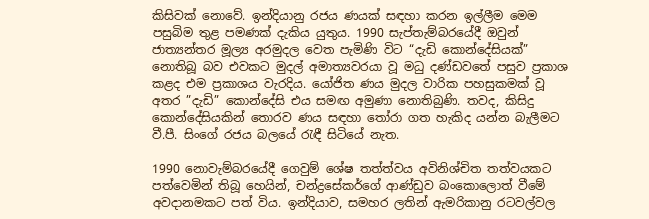කිසිවක් නොවේ. ඉන්දියානු රජය ණයක් සඳහා කරන ඉල්ලීම මෙම පසුබිම තුළ පමණක් දැකිය යුතුය. 1990 සැප්තැම්බරයේදී ඔවුන් ජාත්‍යන්තර මූල්‍ය අරමුදල වෙත පැමිණි විට “දැඩි කොන්දේසියක්” නොතිබූ බව එවකට මුදල් අමාත්‍යවරයා වූ මධු දණ්ඩවතේ පසුව ප්‍රකාශ කළද එම ප්‍රකාශය වැරදිය. යෝජිත ණය මුදල වාරික පහසුකමක් වූ අතර ”දැඩි” කොන්දේසි එය සමඟ අමුණා නොතිබුණි. තවද, කිසිදු කොන්දේසියකින් තොරව ණය සඳහා තෝරා ගත හැකිද යන්න බැලීමට වී.පී. සිංගේ රජය බලයේ රැඳී සිටියේ නැත.

1990 නොවැම්බරයේදී ගෙවුම් ශේෂ තත්ත්වය අවිනිශ්චිත තත්වයකට පත්වෙමින් තිබූ හෙයින්, චන්ද්‍රසේකර්ගේ ආණ්ඩුව බංකොලොත් වීමේ අවදානමකට පත් විය. ඉන්දියාව, සමහර ලතින් ඇමරිකානු රටවල්වල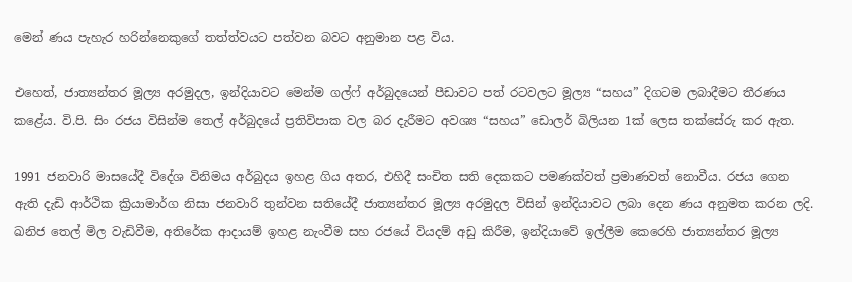මෙන් ණය පැහැර හරින්නෙකුගේ තත්ත්වයට පත්වන බවට අනුමාන පළ විය.

එහෙත්, ජාත්‍යන්තර මූල්‍ය අරමුදල, ඉන්දියාවට මෙන්ම ගල්ෆ් අර්බුදයෙන් පීඩාවට පත් රටවලට මූල්‍ය “සහය” දිගටම ලබාදීමට තීරණය කළේය. වි.පි. සිං රජය විසින්ම තෙල් අර්බුදයේ ප්‍රතිවිපාක වල බර දැරීමට අවශ්‍ය “සහය” ඩොලර් බිලියන 1ක් ලෙස තක්සේරු කර ඇත.

1991 ජනවාරි මාසයේදී විදේශ විනිමය අර්බුදය ඉහළ ගිය අතර, එහිදී සංචිත සති දෙකකට පමණක්වත් ප්‍රමාණවත් නොවීය. රජය ගෙන ඇති දැඩි ආර්ථික ක්‍රියාමාර්ග නිසා ජනවාරි තුන්වන සතියේදී ජාත්‍යන්තර මූල්‍ය අරමුදල විසින් ඉන්දියාවට ලබා දෙන ණය අනුමත කරන ලදි. ඛනිජ තෙල් මිල වැඩිවීම, අතිරේක ආදායම් ඉහළ නැංවීම සහ රජයේ වියදම් අඩු කිරීම, ඉන්දියාවේ ඉල්ලීම කෙරෙහි ජාත්‍යන්තර මූල්‍ය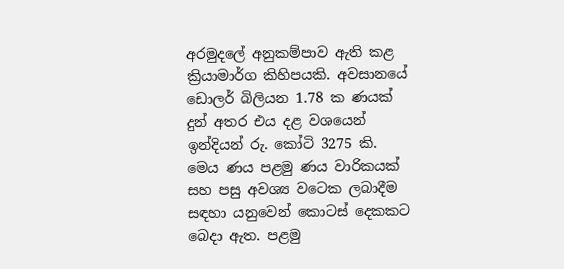අරමුදලේ අනුකම්පාව ඇති කළ ක්‍රියාමාර්ග කිහිපයකි. අවසානයේ ඩොලර් බිලියන 1.78 ක ණයක් දුන් අතර එය දළ වශයෙන් ඉන්දියන් රු. කෝටි 3275 කි. මෙය ණය පළමු ණය වාරිකයක් සහ පසු අවශ්‍ය වටෙක ලබාදීම සඳහා යනුවෙන් කොටස් දෙකකට බෙදා ඇත. පළමු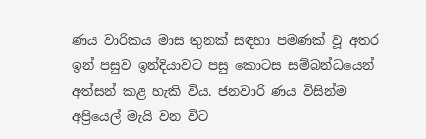ණය වාරිකය මාස තුනක් සඳහා පමණක් වූ අතර ඉන් පසුව ඉන්දියාවට පසු කොටස සම්බන්ධයෙන් අත්සන් කළ හැකි විය. ජනවාරි ණය විසින්ම අප්‍රියෙල් මැයි වන විට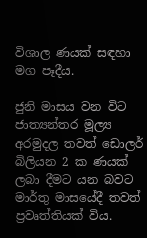විශාල ණයක් සඳහා මග පෑදීය.

ජුනි මාසය වන විට ජාත්‍යන්තර මූල්‍ය අරමුදල තවත් ඩොලර් බිලියන 2 ක ණයක් ලබා දීමට යන බවට මාර්තු මාසයේදී තවත් ප්‍රවෘත්තියක් විය.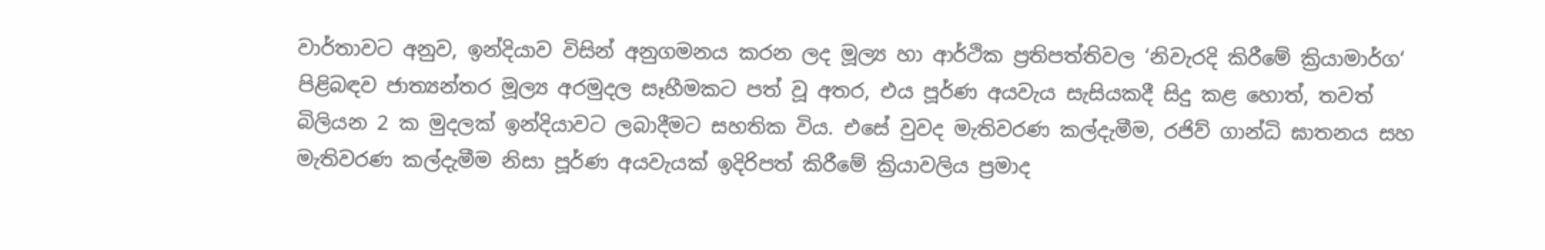වාර්තාවට අනුව, ඉන්දියාව විසින් අනුගමනය කරන ලද මූල්‍ය හා ආර්ථික ප්‍රතිපත්තිවල ‘නිවැරදි කිරීමේ ක්‍රියාමාර්ග‘ පිළිබඳව ජාත්‍යන්තර මූල්‍ය අරමුදල සෑහීමකට පත් වූ අතර, එය පූර්ණ අයවැය සැසියකදී සිදු කළ හොත්, තවත් බිලියන 2 ක මුදලක් ඉන්දියාවට ලබාදීමට සහතික විය. එසේ වුවද මැතිවරණ කල්දැමීම, රජිව් ගාන්ධි ඝාතනය සහ මැතිවරණ කල්දැමීම නිසා පූර්ණ අයවැයක් ඉදිරිපත් කිරීමේ ක්‍රියාවලිය ප්‍රමාද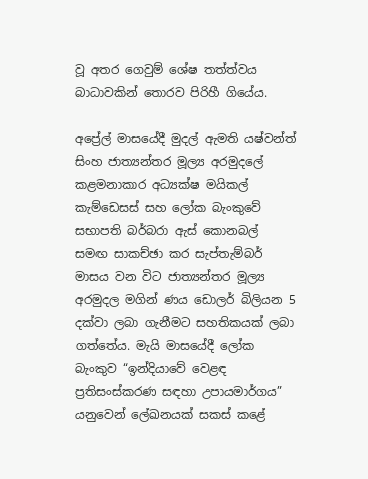වූ අතර ගෙවුම් ශේෂ තත්ත්වය බාධාවකින් තොරව පිරිහී ගියේය.

අප්‍රේල් මාසයේදී මුදල් ඇමති යෂ්වන්ත් සිංහ ජාත්‍යන්තර මූල්‍ය අරමුදලේ කළමනාකාර අධ්‍යක්ෂ මයිකල් කැම්ඩෙසස් සහ ලෝක බැංකුවේ සභාපති බර්බරා ඇස් කොනබල් සමඟ සාකච්ඡා කර සැප්තැම්බර් මාසය වන විට ජාත්‍යන්තර මූල්‍ය අරමුදල මගින් ණය ඩොලර් බිලියන 5 දක්වා ලබා ගැනීමට සහතිකයක් ලබා ගත්තේය. මැයි මාසයේදී ලෝක බැංකුව “ඉන්දියාවේ වෙළඳ ප්‍රතිසංස්කරණ සඳහා උපායමාර්ගය” යනුවෙන් ලේඛනයක් සකස් කළේ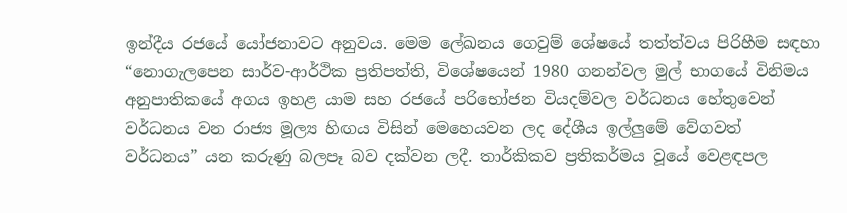ඉන්දීය රජයේ යෝජනාවට අනුවය. මෙම ලේඛනය ගෙවුම් ශේෂයේ තත්ත්වය පිරිහීම සඳහා “නොගැලපෙන සාර්ව-ආර්ථික ප්‍රතිපත්ති, විශේෂයෙන් 1980 ගනන්වල මුල් භාගයේ විනිමය අනුපාතිකයේ අගය ඉහළ යාම සහ රජයේ පරිභෝජන වියදම්වල වර්ධනය හේතුවෙන් වර්ධනය වන රාජ්‍ය මූල්‍ය හිඟය විසින් මෙහෙයවන ලද දේශීය ඉල්ලුමේ වේගවත් වර්ධනය” යන කරුණු බලපෑ බව දක්වන ලදී. තාර්කිකව ප්‍රතිකර්මය වූයේ වෙළඳපල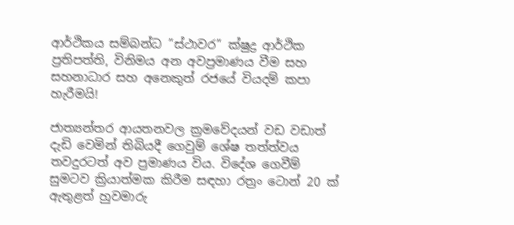ආර්ථිකය සම්බන්ධ ”ස්ථාවර” ක්ෂුද්‍ර ආර්ථික ප්‍රතිපත්ති, විනිමය අන අවප්‍රමාණය වීම සහ සහනාධාර සහ අනෙකුත් රජයේ වියදම් කපා හැරීමයි!

ජාත්‍යන්තර ආයතනවල ක්‍රමවේදයන් වඩ වඩාත් දැඩි වෙමින් තිබියදී ගෙවුම් ශේෂ තත්ත්වය තවදුරටත් අව ප්‍රමාණය විය. විදේශ ගෙවීම් සුමටව ක්‍රියාත්මක කිරීම සඳහා රත්‍රං ටොන් 20 ක් ඇතුළත් හුවමාරු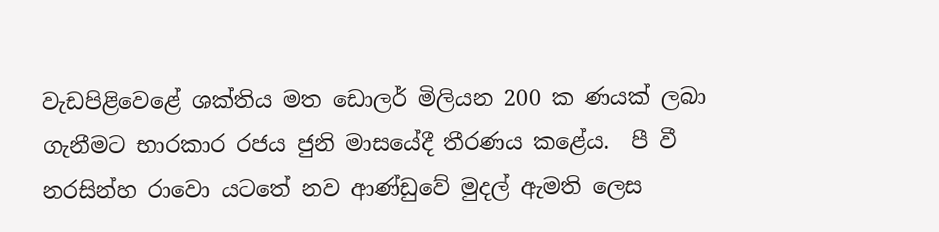වැඩපිළිවෙළේ ශක්තිය මත ඩොලර් මිලියන 200 ක ණයක් ලබා ගැනීමට භාරකාර රජය ජුනි මාසයේදී තීරණය කළේය.  පී වී නරසින්හ රාවො යටතේ නව ආණ්ඩුවේ මුදල් ඇමති ලෙස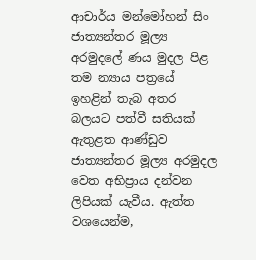ආචාර්ය මන්මෝහන් සිං ජාත්‍යන්තර මූල්‍ය අරමුදලේ ණය මුදල පිළ තම න්‍යාය පත්‍රයේ ඉහළින් තැබ අතර බලයට පත්වී සතියක් ඇතුළත ආණ්ඩුව ජාත්‍යන්තර මූල්‍ය අරමුදල වෙත අභිප්‍රාය දන්වන ලිපියක් යැවීය. ඇත්ත වශයෙන්ම,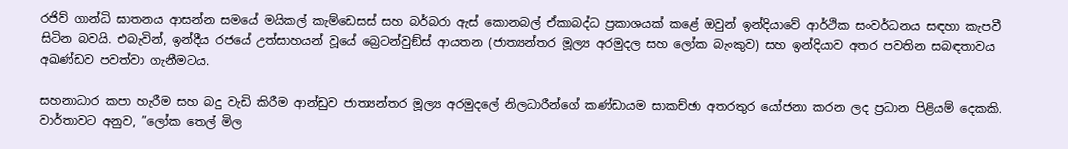රජිව් ගාන්ධි ඝාතනය ආසන්න සමයේ මයිකල් කැම්ඩෙසස් සහ බර්බරා ඇස් කොනබල් ඒකාබද්ධ ප්‍රකාශයක් කළේ ඔවුන් ඉන්දියාවේ ආර්ථික සංවර්ධනය සඳහා කැපවී සිටින බවයි. එබැවින්, ඉන්දීය රජයේ උත්සාහයන් වූයේ බ්‍රෙටන්වුඞ්ස් ආයතන (ජාත්‍යන්තර මූල්‍ය අරමුදල සහ ලෝක බැංකුව) සහ ඉන්දියාව අතර පවතින සබඳතාවය අඛණ්ඩව පවත්වා ගැනීමටය.

සහනාධාර කපා හැරීම සහ බදු වැඩි කිරීම ආන්ඩුව ජාත්‍යන්තර මූල්‍ය අරමුදලේ නිලධාරීන්ගේ කණ්ඩායම සාකච්ඡා අතරතුර යෝජනා කරන ලද ප්‍රධාන පිළියම් දෙකකි. වාර්තාවට අනුව, ”ලෝක තෙල් මිල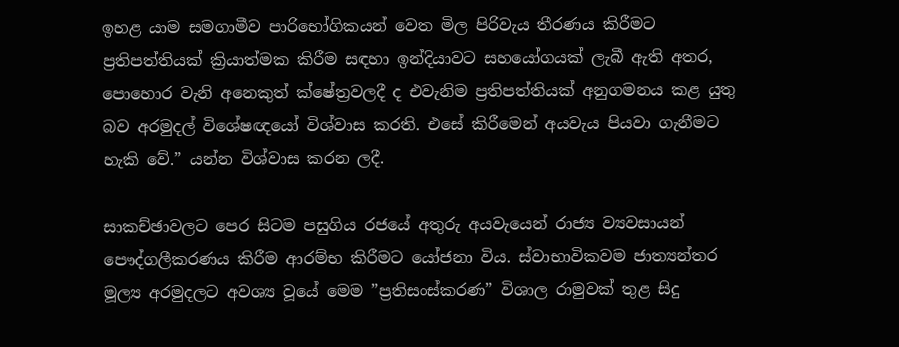ඉහළ යාම සමගාමීව පාරිභෝගිකයන් වෙත මිල පිරිවැය තීරණය කිරීමට ප්‍රතිපත්තියක් ක්‍රියාත්මක කිරීම සඳහා ඉන්දියාවට සහයෝගයක් ලැබී ඇති අතර, පොහොර වැනි අනෙකුත් ක්ෂේත්‍රවලදී ද එවැනිම ප්‍රතිපත්තියක් අනුගමනය කළ යුතු බව අරමුදල් විශේෂඥයෝ විශ්වාස කරති. එසේ කිරීමෙන් අයවැය පියවා ගැනීමට හැකි වේ.” යන්න විශ්වාස කරන ලදී.

සාකච්ඡාවලට පෙර සිටම පසුගිය රජයේ අතුරු අයවැයෙන් රාජ්‍ය ව්‍යවසායන් පෞද්ගලීකරණය කිරීම ආරම්භ කිරීමට යෝජනා විය. ස්වාභාවිකවම ජාත්‍යන්තර මූල්‍ය අරමුදලට අවශ්‍ය වූයේ මෙම ”ප්‍රතිසංස්කරණ” විශාල රාමුවක් තුළ සිදු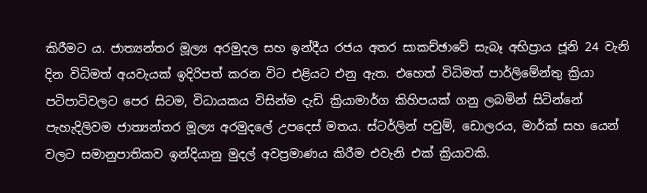කිරීමට ය. ජාත්‍යන්තර මූල්‍ය අරමුදල සහ ඉන්දීය රජය අතර සාකච්ඡාවේ සැබෑ අභිප්‍රාය ජූනි 24 වැනි දින විධිමත් අයවැයක් ඉදිරිපත් කරන විට එළියට එනු ඇත. එහෙත් විධිමත් පාර්ලිමේන්තු ක්‍රියා පටිපාටිවලට පෙර සිටම, විධායකය විසින්ම දැඩි ක්‍රියාමාර්ග කිහිපයක් ගනු ලබමින් සිටින්නේ පැහැදිලිවම ජාත්‍යන්තර මූල්‍ය අරමුදලේ උපදෙස් මතය. ස්ටර්ලින් පවුම්, ඩොලරය, මාර්ක් සහ යෙන් වලට සමානුපාතිකව ඉන්දියානු මුදල් අවප්‍රමාණය කිරීම එවැනි එක් ක්‍රියාවකි.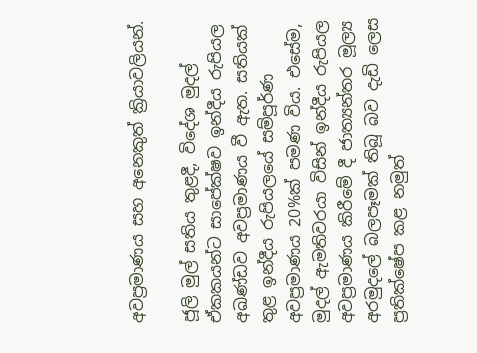අවප්‍රමාණය සහ අනෙකුත් ක්‍රියාවලියන්.

ජූලි මුල් සතිය තුළදී, විදේශ මුදල් ඒකකයන්ට සාපේක්ෂව ඉන්දීය රුපියල අඛණ්ඩව අවප්‍රමාණය වී ඇත. සතියක් තුළ ඉන්දීය රුපියලයේ සම්පූර්ණ අවප්‍රමාණය 20%ක් පමණ විය. එසේම, මුදල් ඇමතිවරයා විසින් ඉන්දීය රුපියල අවප්‍රමාණය කිරීමේ දී ජාත්‍යන්තර මූල්‍ය අරමුදලේ බලපෑමක් තිබූ බව දැඩි ලෙස ප්‍රතික්ෂේප කළ නමුත්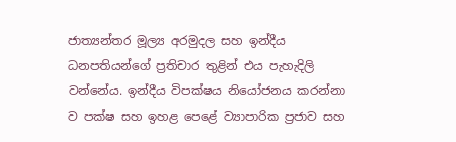ජාත්‍යන්තර මූල්‍ය අරමුදල සහ ඉන්දීය ධනපතියන්ගේ ප්‍රතිචාර තුළින් එය පැහැදිලි වන්නේය. ඉන්දීය විපක්ෂය නියෝජනය කරන්නා ව පක්ෂ සහ ඉහළ පෙළේ ව්‍යාපාරික ප්‍රජාව සහ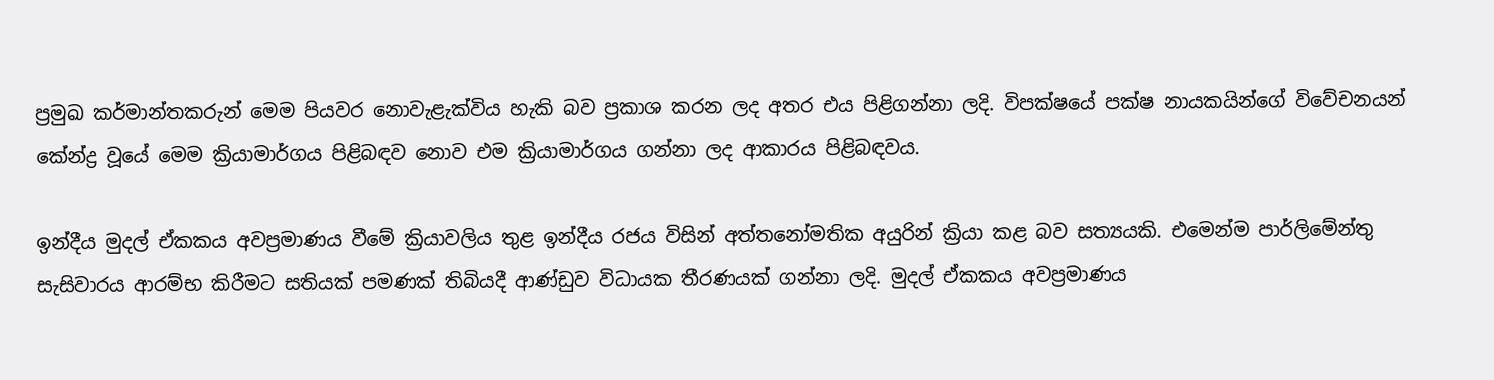ප්‍රමුඛ කර්මාන්තකරුන් මෙම පියවර නොවැළැක්විය හැකි බව ප්‍රකාශ කරන ලද අතර එය පිළිගන්නා ලදි. විපක්ෂයේ පක්ෂ නායකයින්ගේ විවේචනයන් කේන්ද්‍ර වූයේ මෙම ක්‍රියාමාර්ගය පිළිබඳව නොව එම ක්‍රියාමාර්ගය ගන්නා ලද ආකාරය පිළිබඳවය.

ඉන්දීය මුදල් ඒකකය අවප්‍රමාණය වීමේ ක්‍රියාවලිය තුළ ඉන්දීය රජය විසින් අත්තනෝමතික අයුරින් ක්‍රියා කළ බව සත්‍යයකි. එමෙන්ම පාර්ලිමේන්තු සැසිවාරය ආරම්භ කිරීමට සතියක් පමණක් තිබියදී ආණ්ඩුව විධායක තීරණයක් ගන්නා ලදි. මුදල් ඒකකය අවප්‍රමාණය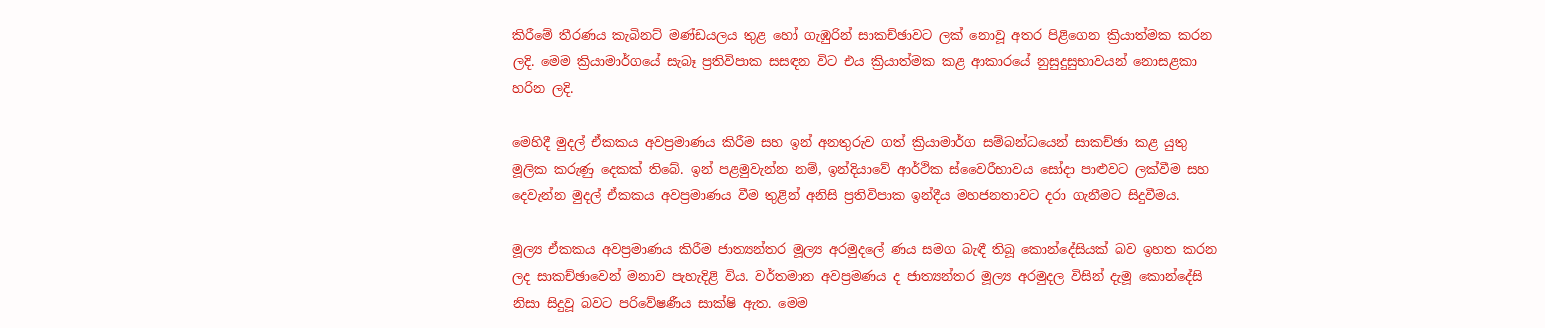කිරීමේ තීරණය කැබිනට් මණ්ඩයලය තුළ හෝ ගැඹුරින් සාකච්ඡාවට ලක් නොවූ අතර පිළිගෙන ක්‍රියාත්මක කරන ලදි. මෙම ක්‍රියාමාර්ගයේ සැබෑ ප්‍රතිවිපාක සසඳන විට එය ක්‍රියාත්මක කළ ආකාරයේ නුසුදුසුභාවයන් නොසළකා හරින ලදි.

මෙහිදී මුදල් ඒකකය අවප්‍රමාණය කිරීම සහ ඉන් අනතුරුව ගත් ක්‍රියාමාර්ග සම්බන්ධයෙන් සාකච්ඡා කළ යුතු මූලික කරුණු දෙකක් තිබේ. ඉන් පළමුවැන්න නම්, ඉන්දියාවේ ආර්ථික ස්වෛරීභාවය සෝදා පාළුවට ලක්වීම සහ දෙවැන්න මුදල් ඒකකය අවප්‍රමාණය වීම තුළින් අනිසි ප්‍රතිවිපාක ඉන්දීය මහජනතාවට දරා ගැනීමට සිදුවීමය.

මූල්‍ය ඒකකය අවප්‍රමාණය කිරීම ජාත්‍යන්තර මූල්‍ය අරමුදලේ ණය සමග බැඳී තිබූ කොන්දේසියක් බව ඉහත කරන ලද සාකච්ඡාවෙන් මනාව පැහැදිළි විය. වර්තමාන අවප්‍රමණය ද ජාත්‍යන්තර මූල්‍ය අරමුදල විසින් දැමූ කොන්දේසි නිසා සිදුවූ බවට පරිවේෂණීය සාක්ෂි ඇත. මෙම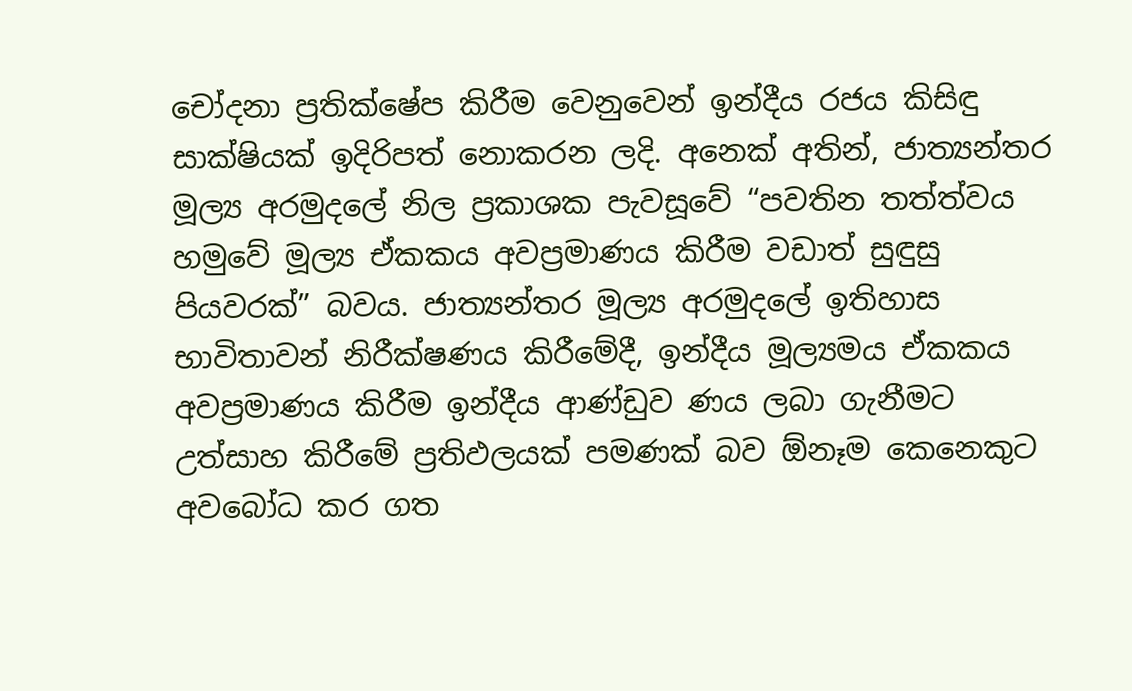චෝදනා ප්‍රතික්ෂේප කිරීම වෙනුවෙන් ඉන්දීය රජය කිසිඳු සාක්ෂියක් ඉදිරිපත් නොකරන ලදි. අනෙක් අතින්, ජාත්‍යන්තර මූල්‍ය අරමුදලේ නිල ප්‍රකාශක පැවසූවේ “පවතින තත්ත්වය හමුවේ මූල්‍ය ඒකකය අවප්‍රමාණය කිරීම වඩාත් සුඳුසු පියවරක්” බවය. ජාත්‍යන්තර මූල්‍ය අරමුදලේ ඉතිහාස භාවිතාවන් නිරීක්ෂණය කිරීමේදී, ඉන්දීය මූල්‍යමය ඒකකය අවප්‍රමාණය කිරීම ඉන්දීය ආණ්ඩුව ණය ලබා ගැනීමට උත්සාහ කිරීමේ ප්‍රතිඵලයක් පමණක් බව ඕනෑම කෙනෙකුට අවබෝධ කර ගත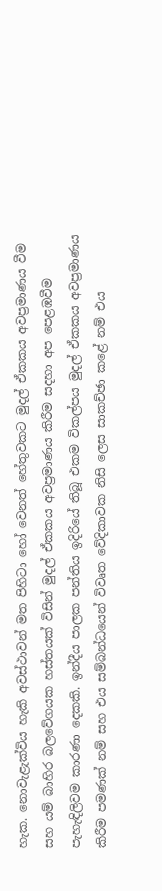හැක. නොවැළැක්විය හැකි අවස්ථාවන් මත පිහිටා හෝ වෙනත් හේතුවකට මුදල් ඒකකය අවප්‍රමාණය වීම සහ යම් බාහිර බලවේගයක හස්තයක් විසින් මුදල් ඒකකය අවප්‍රමාණය කිරීම සදහා අප පෙළඹවීම පැහැඳිලිවම කාරණා දෙකකි. ඉන්දීය පාලක පන්තිය ඉදිරියේ තිබූ එකම විකල්පය මුදල් ඒකකය අවප්‍රමාණය කිරීම පමණක් නම් සහ එය සම්බන්ධයෙන් විවෘත වේදිකාවක නිසි ලෙස සාකච්ඡා කළේ නම් එය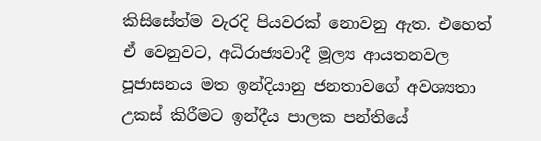කිසිසේත්ම වැරදි පියවරක් නොවනු ඇත. එහෙත් ඒ වෙනුවට, අධිරාජ්‍යවාදී මූල්‍ය ආයතනවල පූජාසනය මත ඉන්දියානු ජනතාවගේ අවශ්‍යතා උකස් කිරීමට ඉන්දීය පාලක පන්තියේ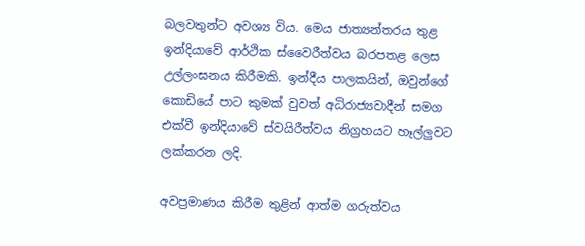බලවතුන්ට අවශ්‍ය විය. මෙය ජාත්‍යන්තරය තුළ ඉන්දියාවේ ආර්ථික ස්වෛරීත්වය බරපතළ ලෙස උල්ලංඝනය කිරීමකි. ඉන්දීය පාලකයින්, ඔවුන්ගේ කොඩියේ පාට කුමක් වුවත් අධිරාජ්‍යවාදීන් සමග එක්වී ඉන්දියාවේ ස්වයිරීත්වය නිග්‍රහයට හෑල්ලුවට ලක්කරන ලදි.

අවප්‍රමාණය කිරීම තුළින් ආත්ම ගරුත්වය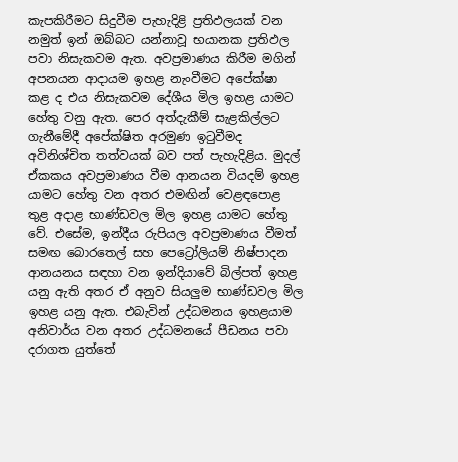කැපකිරීමට සිදුවීම පැහැදිළි ප්‍රතිඵලයක් වන නමුත් ඉන් ඔබ්බට යන්නාවූ භයානක ප්‍රතිඵල පවා නිසැකවම ඇත. අවප්‍රමාණය කිරීම මගින් අපනයන ආදායම ඉහළ නැංවීමට අපේක්ෂා කළ ද එය නිසැකවම දේශීය මිල ඉහළ යාමට හේතු වනු ඇත. පෙර අත්දැකීම් සැළකිල්ලට ගැනීමේදී අපේක්ෂිත අරමුණ ඉටුවීමද අවිනිශ්චිත තත්වයක් බව පත් පැහැදිළිය. මුදල් ඒකකය අවප්‍රමාණය වීම ආනයන වියදම් ඉහළ යාමට හේතු වන අතර එමඟින් වෙළඳපොළ තුළ අදාළ භාණ්ඩවල මිල ඉහළ යාමට හේතු වේ. එසේම, ඉන්දීය රුපියල අවප්‍රමාණය වීමත් සමඟ බොරතෙල් සහ පෙට්‍රෝලියම් නිෂ්පාදන ආනයනය සඳහා වන ඉන්දියාවේ බිල්පත් ඉහළ යනු ඇති අතර ඒ අනුව සියලුම භාණ්ඩවල මිල ඉහළ යනු ඇත. එබැවින් උද්ධමනය ඉහළයාම අනිවාර්ය වන අතර උද්ධමනයේ පීඩනය පවා දරාගත යුත්තේ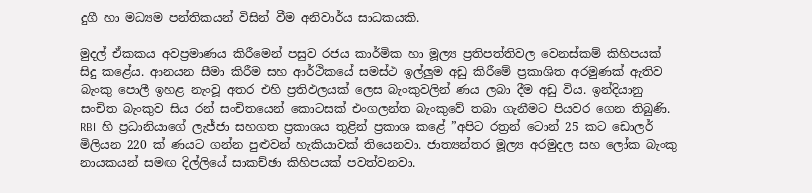දුගී හා මධ්‍යම පන්තිකයන් විසින් වීම අනිවාර්ය සාධකයකි.

මුදල් ඒකකය අවප්‍රමාණය කිරීමෙන් පසුව රජය කාර්මික හා මූල්‍ය ප්‍රතිපත්තිවල වෙනස්කම් කිහිපයක් සිදු කළේය. ආනයන සීමා කිරීම සහ ආර්ථිකයේ සමස්ථ ඉල්ලුම අඩු කිරීමේ ප්‍රකාශිත අරමුණක් ඇතිව බැංකු පොලී ඉහළ නැංවූ අතර එහි ප්‍රතිඵලයක් ලෙස බැංකුවලින් ණය ලබා දීම අඩු විය. ඉන්දියානු සංචිත බැංකුව සිය රන් සංචිතයෙන් කොටසක් එංගලන්ත බැංකුවේ තබා ගැනීමට පියවර ගෙන තිබුණි. RBI  හි ප්‍රධානියාගේ ලැජ්ජා සහගත ප්‍රකාශය තුළින් ප්‍රකාශ කළේ ”අපිට රත්‍රන් ටොන් 25 කට ඩොලර් මිලියන 220 ක් ණයට ගන්න පුළුවන් හැකියාවක් තියෙනවා. ජාත්‍යන්තර මූල්‍ය අරමුදල සහ ලෝක බැංකු නායකයන් සමඟ දිල්ලියේ සාකච්ඡා කිහිපයක් පවත්වනවා.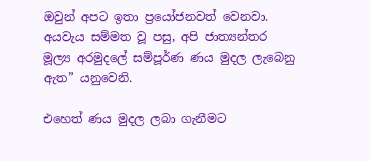ඔවුන් අපට ඉතා ප්‍රයෝජනවත් වෙනවා. අයවැය සම්මත වූ පසු, අපි ජාත්‍යන්තර මූල්‍ය අරමුදලේ සම්පූර්ණ ණය මුදල ලැබෙනු ඇත” යනුවෙනි.

එහෙත් ණය මුදල ලබා ගැනීමට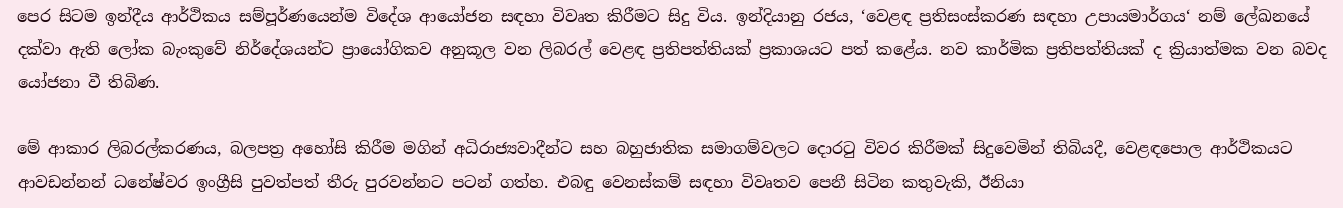පෙර සිටම ඉන්දීය ආර්ථිකය සම්පූර්ණයෙන්ම විදේශ ආයෝජන සඳහා විවෘත කිරීමට සිදු විය. ඉන්දියානු රජය, ‘වෙළඳ ප්‍රතිසංස්කරණ සඳහා උපායමාර්ගය‘ නම් ලේඛනයේ දක්වා ඇති ලෝක බැංකුවේ නිර්දේශයන්ට ප්‍රායෝගිකව අනුකූල වන ලිබරල් වෙළඳ ප්‍රතිපත්තියක් ප්‍රකාශයට පත් කළේය. නව කාර්මික ප්‍රතිපත්තියක් ද ක්‍රියාත්මක වන බවද යෝජනා වී තිබිණ.

මේ ආකාර ලිබරල්කරණය, බලපත්‍ර අහෝසි කිරීම මගින් අධිරාජ්‍යවාදීන්ට සහ බහුජාතික සමාගම්වලට දොරටු විවර කිරීමක් සිදුවෙමින් තිබියදී, වෙළඳපොල ආර්ථිකයට ආවඩන්නන් ධනේෂ්වර ඉංග්‍රීසි පුවත්පත් තීරු පුරවන්නට පටන් ගත්හ. එබඳු වෙනස්කම් සඳහා විවෘතව පෙනී සිටින කතුවැකි, ඊනියා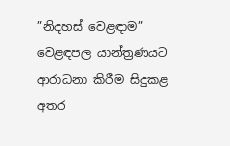”නිදහස් වෙළඳාම” වෙළඳපල යාන්ත්‍රණයට ආරාධනා කිරීම සිදුකළ අතර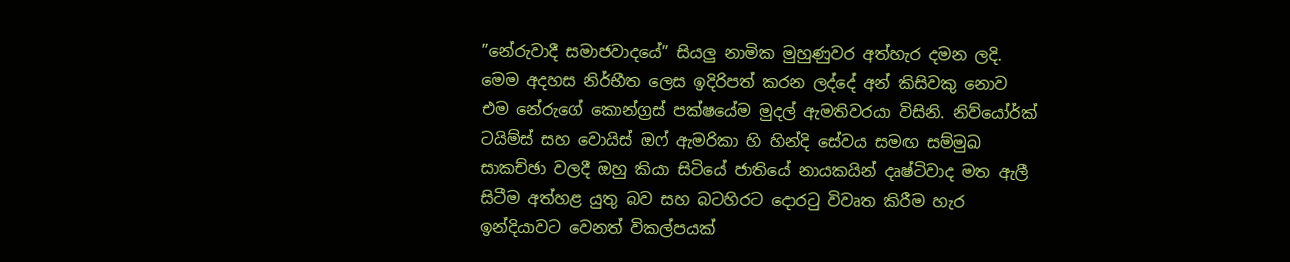”නේරුවාදී සමාජවාදයේ” සියලු නාමික මුහුණුවර අත්හැර දමන ලදි. මෙම අදහස නිර්භීත ලෙස ඉදිරිපත් කරන ලද්දේ අන් කිසිවකු නොව එම නේරුගේ කොන්ග්‍රස් පක්ෂයේම මුදල් ඇමතිවරයා විසිනි. නිව්යෝර්ක් ටයිම්ස් සහ වොයිස් ඔෆ් ඇමරිකා හි හින්දි සේවය සමඟ සම්මුඛ සාකච්ඡා වලදී ඔහු කියා සිටියේ ජාතියේ නායකයින් දෘෂ්ටිවාද මත ඇලී සිටීම අත්හළ යුතු බව සහ බටහිරට දොරටු විවෘත කිරීම හැර ඉන්දියාවට වෙනත් විකල්පයක්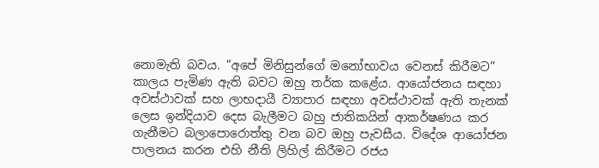නොමැති බවය. “අපේ මිනිසුන්ගේ මනෝභාවය වෙනස් කිරීමට” කාලය පැමිණ ඇති බවට ඔහු තර්ක කළේය. ආයෝජනය සඳහා අවස්ථාවක් සහ ලාභදායී ව්‍යාපාර සඳහා අවස්ථාවක් ඇති තැනක් ලෙස ඉන්දියාව දෙස බැලීමට බහු ජාතිකයින් ආකර්ෂණය කර ගැනීමට බලාපොරොත්තු වන බව ඔහු පැවසීය. විදේශ ආයෝජන පාලනය කරන එහි නීති ලිහිල් කිරීමට රජය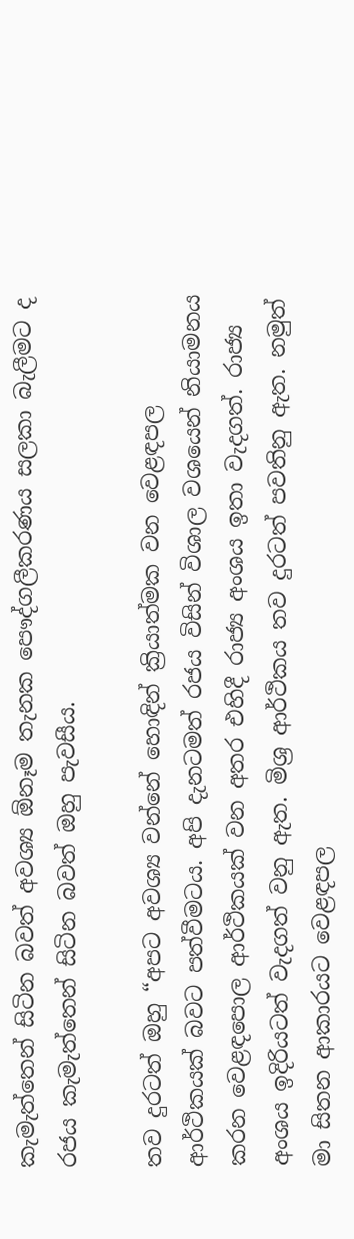කැමැත්තෙන් සිටින බවත් අවශ්‍ය ඕනෑම තැනක පෞද්ගලීකරණය සලකා බැලීමට ද රජය කැමැත්තෙන් සිටින බවත් ඔහු පැවසීය.

තව දුරටත් ඔහු “අපට අවශ්‍ය වන්නේ හොඳින් ක්‍රියාත්මක වන වෙළඳපල ආර්ථිකයක් බවට පත්වීමටය. අපි දැනටමත් රජය විසින් විශාල වශයෙන් නියාමනය කරන වෙළඳපොල ආර්ථිකයක් වන අතර එහිදී රාජ්‍ය අංශය ඉතා වැදගත්. රාජ්‍ය අංශය ඉදිරියටත් වැදගත් වනු ඇත. මිශ්‍ර ආර්ථිකය තව දුරටත් පවතිනු ඇත. නමුත් මා සිතන ආකාරයට වෙළඳපල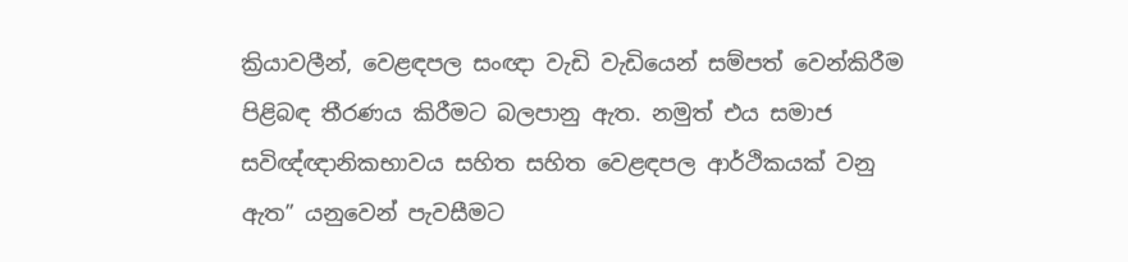ක්‍රියාවලීන්, වෙළඳපල සංඥා වැඩි වැඩියෙන් සම්පත් වෙන්කිරීම පිළිබඳ තීරණය කිරීමට බලපානු ඇත. නමුත් එය සමාජ සවිඥ්ඥානිකභාවය සහිත සහිත වෙළඳපල ආර්ථිකයක් වනු ඇත” යනුවෙන් පැවසීමට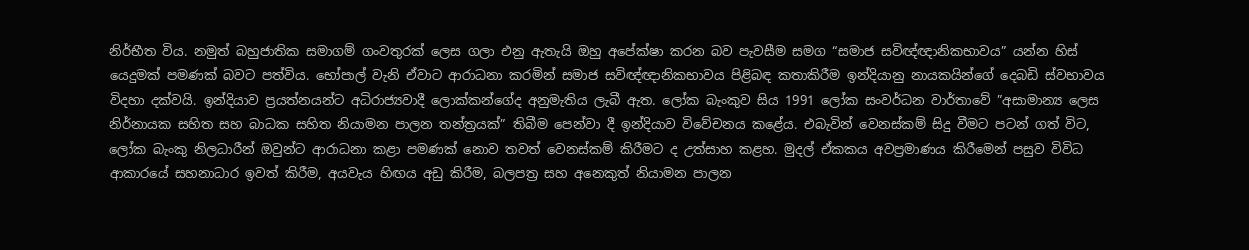නිර්භීත විය. නමුත් බහුජාතික සමාගම් ගංවතුරක් ලෙස ගලා එනු ඇතැයි ඔහු අපේක්ෂා කරන බව පැවසීම සමග “සමාජ සවිඥ්ඥානිකභාවය” යන්න හිස් යෙදුමක් පමණක් බවට පත්විය. භෝපාල් වැනි ඒවාට ආරාධනා කරමින් සමාජ සවිඥ්ඥානිකභාවය පිළිබඳ කතාකිරීම ඉන්දියානු නායකයින්ගේ දෙබඩි ස්වභාවය විදහා දක්වයි. ඉන්දියාව ප්‍රයත්නයන්ට අධිරාජ්‍යවාදී ලොක්කන්ගේද අනුමැතිය ලැබී ඇත. ලෝක බැංකුව සිය 1991 ලෝක සංවර්ධන වාර්තාවේ ”අසාමාන්‍ය ලෙස නිර්නායක සහිත සහ බාධක සහිත නියාමන පාලන තන්ත්‍රයක්” තිබීම පෙන්වා දී ඉන්දියාව විවේචනය කළේය. එබැවින් වෙනස්කම් සිදු වීමට පටන් ගත් විට, ලෝක බැංකු නිලධාරීන් ඔවුන්ට ආරාධනා කළා පමණක් නොව තවත් වෙනස්කම් කිරීමට ද උත්සාහ කළහ. මුදල් ඒකකය අවප්‍රමාණය කිරීමෙන් පසුව විවිධ ආකාරයේ සහනාධාර ඉවත් කිරීම, අයවැය හිඟය අඩු කිරීම, බලපත්‍ර සහ අනෙකුත් නියාමන පාලන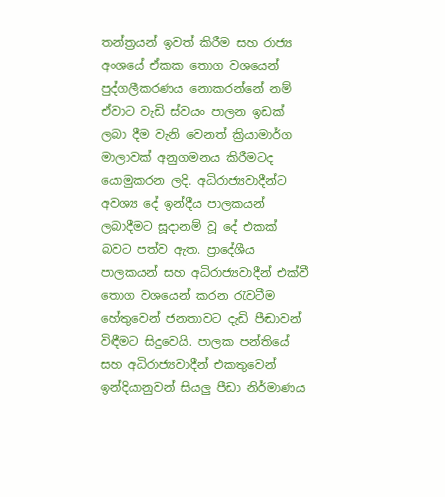තන්ත්‍රයන් ඉවත් කිරීම සහ රාජ්‍ය අංශයේ ඒකක තොග වශයෙන් පුද්ගලීකරණය නොකරන්නේ නම් ඒවාට වැඩි ස්වයං පාලන ඉඩක් ලබා දීම වැනි වෙනත් ක්‍රියාමාර්ග මාලාවක් අනුගමනය කිරීමටද යොමුකරන ලදි. අධිරාජ්‍යවාදීන්ට අවශ්‍ය දේ ඉන්දීය පාලකයන් ලබාදීමට සූදානම් වූ දේ එකක් බවට පත්ව ඇත. ප්‍රාදේශීය පාලකයන් සහ අධිරාජ්‍යවාදීන් එක්වී තොග වශයෙන් කරන රැවටීම හේතුවෙන් ජනතාවට දැඩි පීඬාවන් විඳීමට සිදුවෙයි. පාලක පන්තියේ සහ අධිරාජ්‍යවාදීන් එකතුවෙන් ඉන්දියානුවන් සියලු පීඩා නිර්මාණය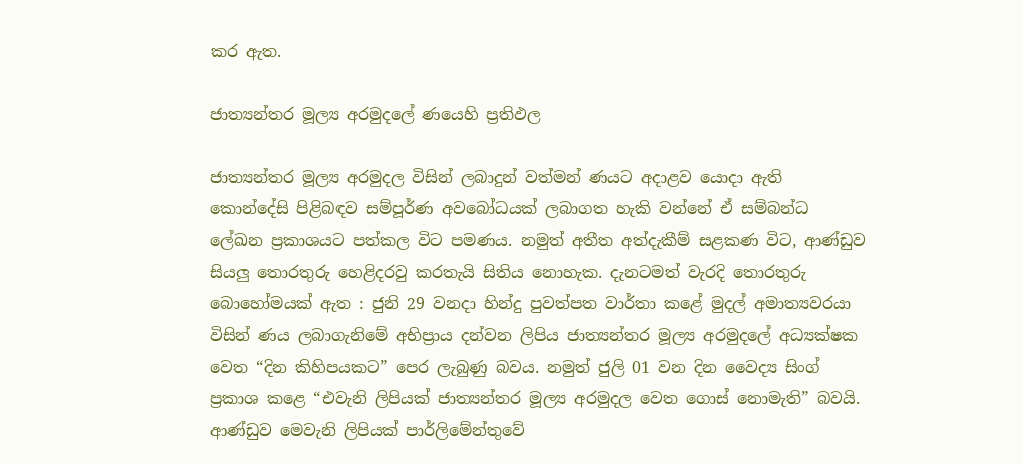කර ඇත.

ජාත්‍යන්තර මූල්‍ය අරමුදලේ ණයෙහි ප්‍රතිඵල

ජාත්‍යන්තර මූල්‍ය අරමුදල විසින් ලබාදුන් වත්මන් ණයට අදාළව යොදා ඇති කොන්දේසි පිළිබඳව සම්පූර්ණ අවබෝධයක් ලබාගත හැකි වන්නේ ඒ සම්බන්ධ ලේඛන ප්‍රකාශයට පත්කල විට පමණය. නමුත් අතීත අත්දැකීම් සළකණ විට, ආණ්ඩුව සියලු තොරතුරු හෙළිදරවු කරතැයි සිතිය නොහැක. දැනටමත් වැරදි තොරතුරු බොහෝමයක් ඇත : ජුනි 29 වනදා හින්දු පුවත්පත වාර්තා කළේ මුදල් අමාත්‍යවරයා විසින් ණය ලබාගැනිමේ අභිප්‍රාය දන්වන ලිපිය ජාත්‍යන්තර මූල්‍ය අරමුදලේ අධ්‍යක්ෂක වෙත “දින කිහිපයකට” පෙර ලැබුණු බවය. නමුත් ජුලි 01 වන දින වෛද්‍ය සිංග් ප්‍රකාශ කළෙ “එවැනි ලිපියක් ජාත්‍යන්තර මූල්‍ය අරමුදල වෙත ගොස් නොමැති” බවයි. ආණ්ඩුව මෙවැනි ලිපියක් පාර්ලිමේන්තුවේ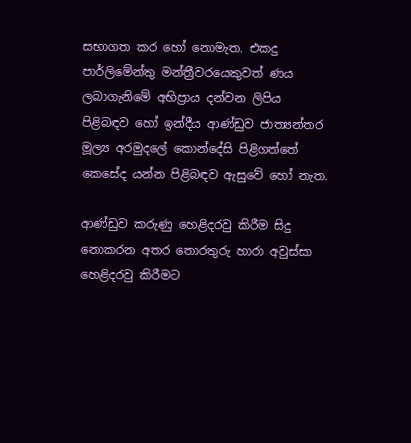සභාගත කර හෝ නොමැත. එකදු පාර්ලිමේන්තු මන්ත්‍රීවරයෙකුවත් ණය ලබාගැනිමේ අභිප්‍රාය දන්වන ලිපිය පිළිබඳව හෝ ඉන්දීය ආණ්ඩුව ජාත්‍යන්තර මූල්‍ය අරමුදලේ කොන්දේසි පිළිගත්තේ කෙසේද යන්න පිළිබඳව ඇසුවේ හෝ නැත.

ආණ්ඩුව කරුණු හෙළිදරවු කිරීම සිදු නොකරන අතර තොරතුරු හාරා අවුස්සා හෙළිදරවු කිරීමට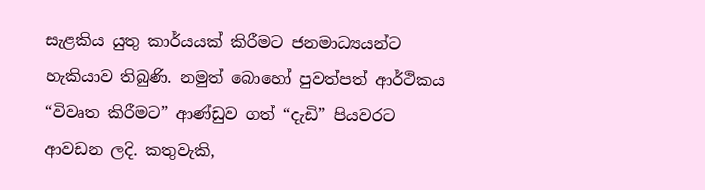සැළකිය යුතු කාර්යයක් කිරීමට ජනමාධ්‍යයන්ට හැකියාව තිබුණි. නමුත් බොහෝ පුවත්පත් ආර්ථිකය “විවෘත කිරීමට” ආණ්ඩුව ගත් “දැඩි” පියවරට ආවඩන ලදි. කතුවැකි,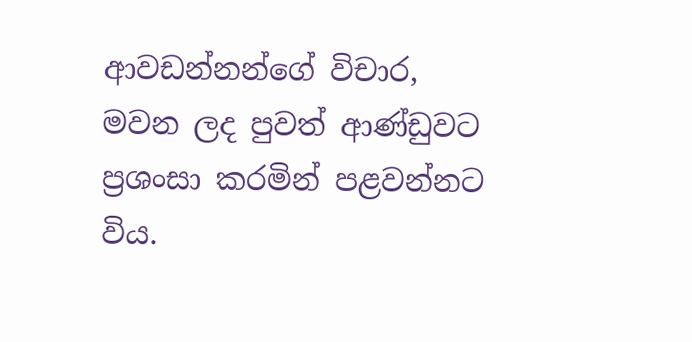ආවඩන්නන්ගේ විචාර, මවන ලද පුවත් ආණ්ඩුවට ප්‍රශංසා කරමින් පළවන්නට විය.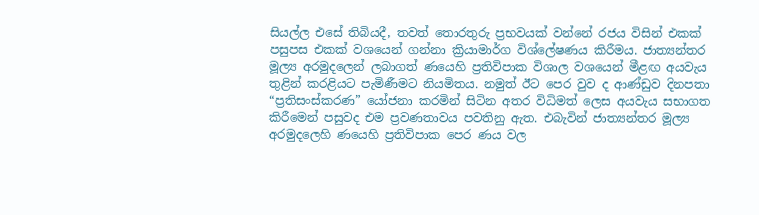සියල්ල එසේ තිබියදී, තවත් තොරතුරු ප්‍රභවයක් වන්නේ රජය විසින් එකක් පසුපස එකක් වශයෙන් ගන්නා ක්‍රියාමාර්ග විශ්ලේෂණය කිරීමය. ජාත්‍යන්තර මූල්‍ය අරමුදලෙන් ලබාගත් ණයෙහි ප්‍රතිවිපාක විශාල වශයෙන් මීළඟ අයවැය තුළින් කරළියට පැමිණීමට නියමිතය. නමුත් ඊට පෙර වුව ද ආණ්ඩුව දිනපතා “ප්‍රතිසංස්කරණ” යෝජනා කරමින් සිටින අතර විධිමත් ලෙස අයවැය සභාගත කිරීමෙන් පසුවද එම ප්‍රවණතාවය පවතිනු ඇත. එබැවින් ජාත්‍යන්තර මූල්‍ය අරමුදලෙහි ණයෙහි ප්‍රතිවිපාක පෙර ණය වල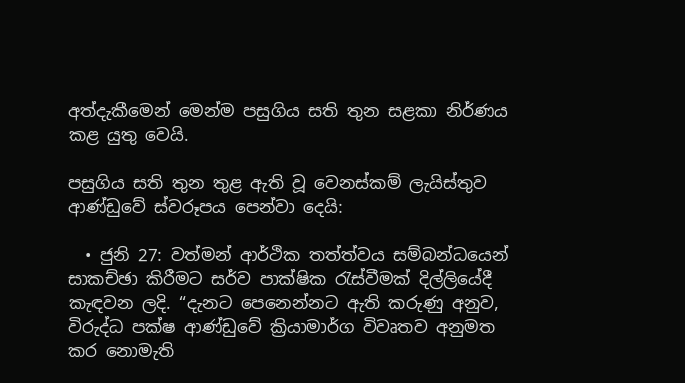අත්දැකීමෙන් මෙන්ම පසුගිය සති තුන සළකා නිර්ණය කළ යුතු වෙයි.

පසුගිය සති තුන තුළ ඇති වූ වෙනස්කම් ලැයිස්තුව ආණ්ඩුවේ ස්වරූපය පෙන්වා දෙයි:

  • ජුනි 27: වත්මන් ආර්ථික තත්ත්වය සම්බන්ධයෙන් සාකච්ඡා කිරීමට සර්ව පාක්ෂික රැස්වීමක් දිල්ලියේදී කැඳවන ලදි. “දැනට පෙනෙන්නට ඇති කරුණු අනුව, විරුද්ධ පක්ෂ ආණ්ඩුවේ ක්‍රියාමාර්ග විවෘතව අනුමත කර නොමැති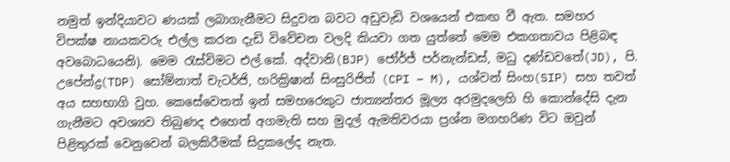නමුත් ඉන්දියාවට ණයක් ලබාගැනීමට සිදුවන බවට අඩුවැඩි වශයෙන් එකඟ වී ඇත. සමහර විපක්ෂ නායකවරු එල්ල කරන දැඩි විවේචන වලදි කියවා ගත යුත්තේ මෙම එකගතාවය පිළිබඳ අවබොධයෙනි). මෙම රැස්විමට එල්.කේ. අද්වානි(BJP) ජෝර්ජ් පර්නැන්ඩස්, මධු දණ්ඩවතේ(JD), පි. උපේන්ද්‍ර(TDP) සෝම්නාත් චැටර්ජි, හරික්‍රිෂාන් සිංසුරිජිත් (CPI – M), යශ්වන් සිංහ(SIP) සහ තවත් අය සහභාගි වුහ. කෙසේවෙතත් ඉන් සමහරෙකුට ජාත්‍යන්තර මූල්‍ය අරමුදලෙහි හි කොන්දේසි දැන ගැනීමට අවශ්‍යව තිබුණද එහෙත් අගමැති සහ මුදල් ඇමතිවරයා ප්‍රශ්න මගහරිණ විට ඔවුන් පිළිතුරක් වෙනුවෙන් බලකිරීමක් සිදුකලේද නැත.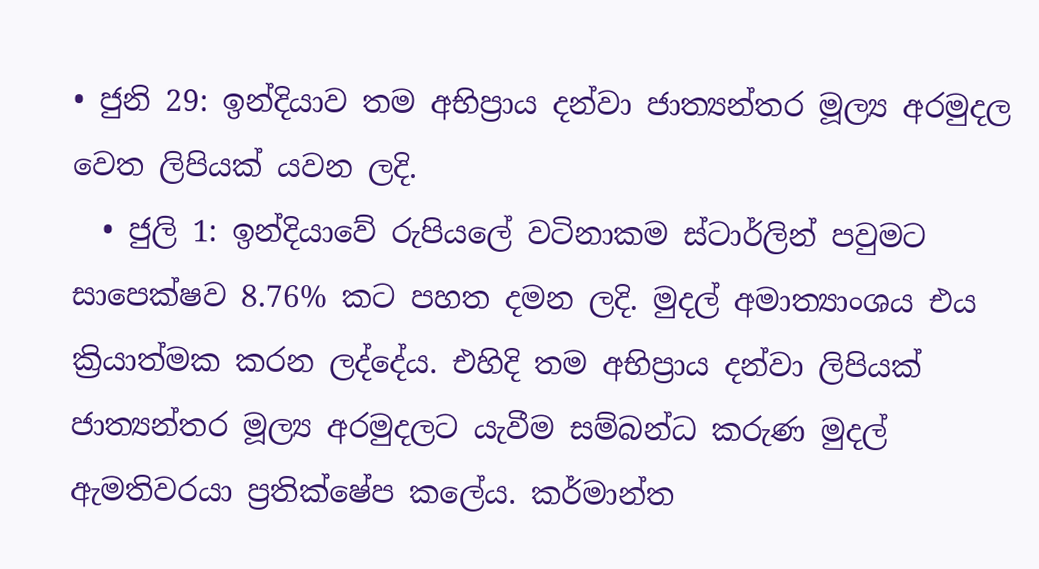• ජුනි 29: ඉන්දියාව තම අභිප්‍රාය දන්වා ජාත්‍යන්තර මූල්‍ය අරමුදල වෙත ලිපියක් යවන ලදි.
  • ජුලි 1: ඉන්දියාවේ රුපියලේ වටිනාකම ස්ටාර්ලින් පවුමට සාපෙක්ෂව 8.76% කට පහත දමන ලදි. මුදල් අමාත්‍යාංශය එය ක්‍රියාත්මක කරන ලද්දේය. එහිදි තම අභිප්‍රාය දන්වා ලිපියක් ජාත්‍යන්තර මූල්‍ය අරමුදලට යැවීම සම්බන්ධ කරුණ මුදල් ඇමතිවරයා ප්‍රතික්ෂේප කලේය. කර්මාන්ත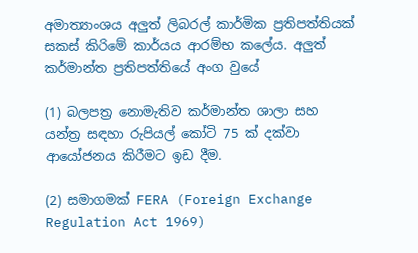අමාත්‍යාංශය අලුත් ලිබරල් කාර්මික ප්‍රතිපත්තියක් සකස් කිරිමේ කාර්යය ආරම්භ කලේය. අලුත් කර්මාන්ත ප්‍රතිපත්තියේ අංග වුයේ

(1) බලපත්‍ර නොමැතිව කර්මාන්ත ශාලා සහ යන්ත්‍ර සඳහා රුපියල් කෝටි 75 ක් දක්වා ආයෝජනය කිරීමට ඉඩ දීම.

(2) සමාගමක් FERA (Foreign Exchange Regulation Act 1969)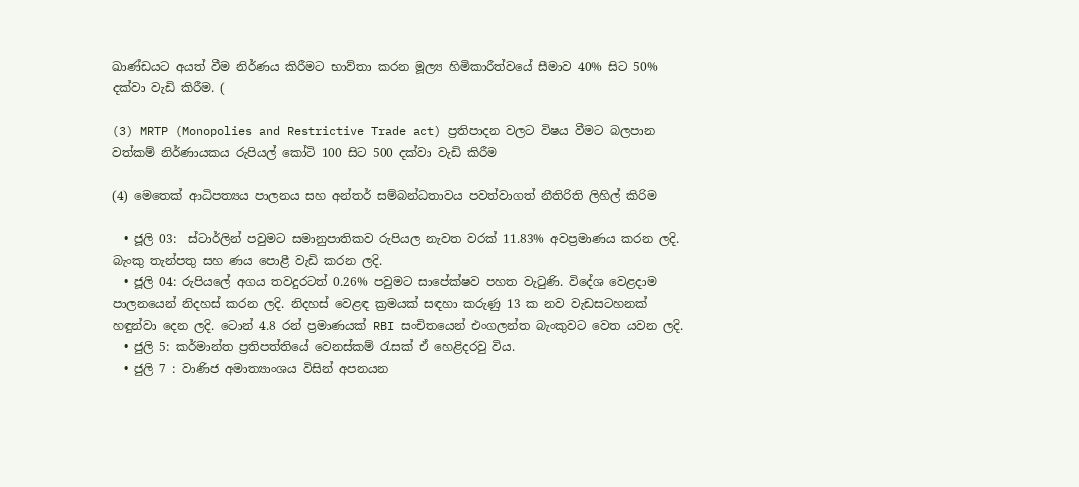ඛාණ්ඩයට අයත් වීම නිර්ණය කිරීමට භාව්තා කරන මූල්‍ය හිමිකාරීත්වයේ සීමාව 40% සිට 50% දක්වා වැඩි කිරීම. (

(3) MRTP (Monopolies and Restrictive Trade act) ප්‍රතිපාදන වලට විෂය වීමට බලපාන වත්කම් නිර්ණායකය රුපියල් කෝටි 100 සිට 500 දක්වා වැඩි කිරීම

(4) මෙතෙක් ආධිපත්‍යය පාලනය සහ අන්තර් සම්බන්ධතාවය පවත්වාගත් නීතිරිති ලිහිල් කිරිම

  • ජූලි 03:  ස්ටාර්ලින් පවුමට සමානුපාතිකව රුපියල නැවත වරක් 11.83% අවප්‍රමාණය කරන ලදි. බැංකු තැන්පතු සහ ණය පොළී වැඩි කරන ලදි.
  • ජූලි 04: රුපියලේ අගය තවදුරටත් 0.26% පවුමට සාපේක්ෂව පහත වැටුණි. විදේශ වෙළදාම පාලනයෙන් නිදහස් කරන ලදි. නිදහස් වෙළඳ ක්‍රමයක් සඳහා කරුණු 13 ක නව වැඩසටහනක් හඳුන්වා දෙන ලදි. ටොන් 4.8 රන් ප්‍රමාණයක් RBI සංචිතයෙන් එංගලන්ත බැංකුවට වෙත යවන ලදි.
  • ජුලි 5: කර්මාන්ත ප්‍රතිපත්තියේ වෙනස්කම් රැසක් ඒ හෙළිදරවු විය.
  • ජුලි 7 : වාණිජ අමාත්‍යාංශය විසින් අපනයන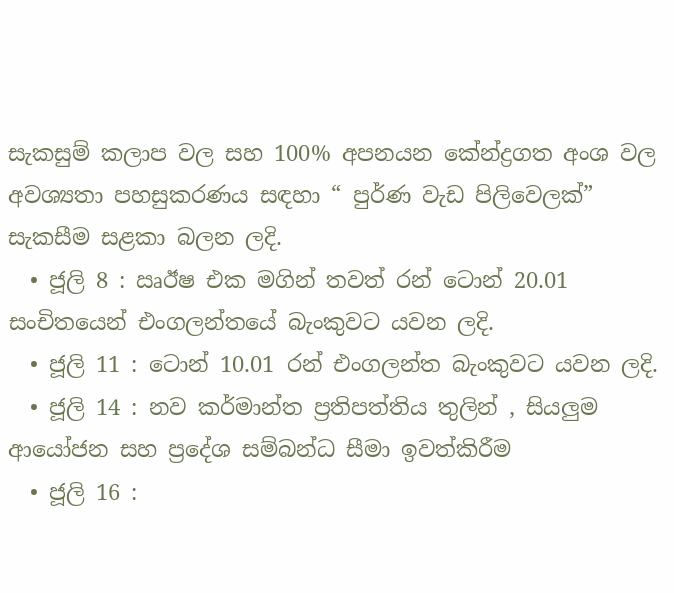සැකසුම් කලාප වල සහ 100% අපනයන කේන්ද්‍රගත අංශ වල අවශ්‍යතා පහසුකරණය සඳහා “ පුර්ණ වැඩ පිලිවෙලක්” සැකසීම සළකා බලන ලදි.
  • ජූලි 8 : ඍඊෂ එක මගින් තවත් රන් ටොන් 20.01 සංචිතයෙන් එංගලන්තයේ බැංකුවට යවන ලදි.
  • ජූලි 11 : ටොන් 10.01 රන් එංගලන්ත බැංකුවට යවන ලදි.
  • ජූලි 14 : නව කර්මාන්ත ප්‍රතිපත්තිය තුලින් , සියලුම ආයෝජන සහ ප්‍රදේශ සම්බන්ධ සීමා ඉවත්කිරීම
  • ජූලි 16 :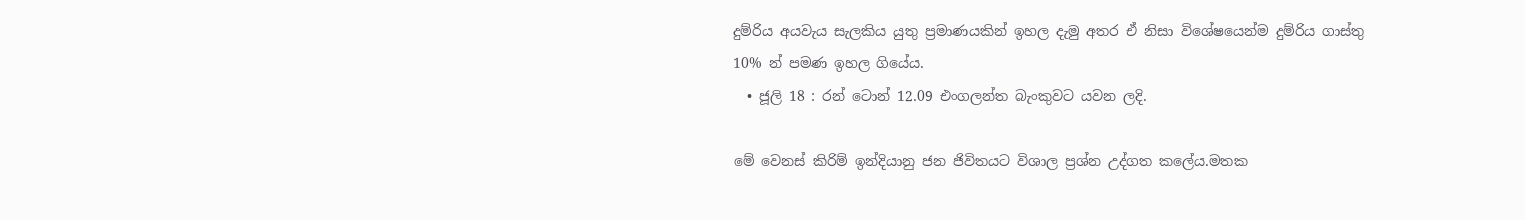දුම්රිය අයවැය සැලකිය යුතු ප්‍රමාණයකින් ඉහල දැමු අතර ඒ නිසා විශේෂයෙන්ම දුම්රිය ගාස්තු 10% න් පමණ ඉහල ගියේය.
  • ජූලි 18 : රන් ටොන් 12.09 එංගලන්ත බැංකුවට යවන ලදි.

මේ වෙනස් කිරිම් ඉන්දියානු ජන ජිවිතයට විශාල ප්‍රශ්න උද්ගත කලේය.මතක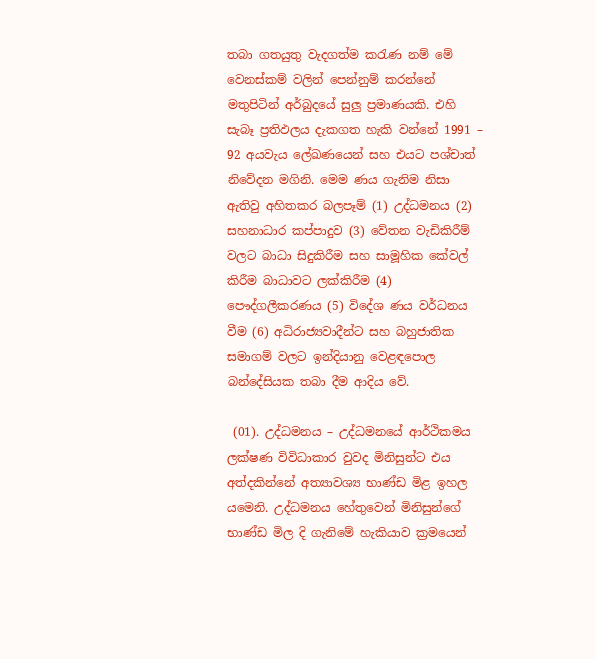තබා ගතයුතු වැදගත්ම කරැණ නම් මේ වෙනස්කම් වලින් පෙන්නුම් කරන්නේ මතුපිටින් අර්බුදයේ සුලු ප්‍රමාණයකි. එහි සැබෑ ප්‍රතිඵලය දැකගත හැකි වන්නේ 1991 – 92 අයවැය ලේඛණයෙන් සහ එයට පශ්චාත් නිවේදන මගිනි. මෙම ණය ගැනිම නිසා ඇතිවු අහිතකර බලපෑම් (1) උද්ධමනය (2) සහනාධාර කප්පාදුව (3) වේතන වැඩිකිරීම් වලට බාධා සිදුකිරීම සහ සාමූහික කේවල් කිරීම බාධාවට ලක්කිරීම (4) පෞද්ගලීකරණය (5) විදේශ ණය වර්ධනය වීම (6) අධිරාජ්‍යවාදීන්ට සහ බහුජාතික සමාගම් වලට ඉන්දියානු වෙළඳපොල බන්දේසියක තබා දීම ආදිය වේ.

 (01). උද්ධමනය – උද්ධමනයේ ආර්ථිකමය ලක්ෂණ විවිධාකාර වුවද මිනිසුන්ට එය අත්දකින්නේ අත්‍යාවශ්‍ය භාණ්ඩ මිළ ඉහල යමෙනි. උද්ධමනය හේතුවෙන් මිනිසුන්ගේ භාණ්ඩ මිල දි ගැනිමේ හැකියාව ක්‍රමයෙන්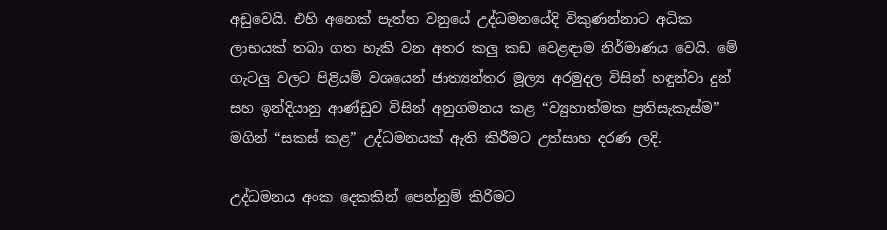අඩුවෙයි. එහි අනෙක් පැත්ත වනුයේ උද්ධමනයේදි විකුණන්නාට අධික ලාභයක් තබා ගත හැකි වන අතර කලු කඩ වෙළඳාම නිර්මාණය වෙයි. මේ ගැටලු වලට පිළියම් වශයෙන් ජාත්‍යන්තර මූල්‍ය අරමුදල විසින් හඳුන්වා දුන් සහ ඉන්දියානු ආණ්ඩුව විසින් අනුගමනය කළ “ව්‍යුහාත්මක ප්‍රතිසැකැස්ම” මගින් “සකස් කළ” උද්ධමනයක් ඇති කිරීමට උත්සාහ දරණ ලදි.

උද්ධමනය අංක දෙකකින් පෙන්නුම් කිරිමට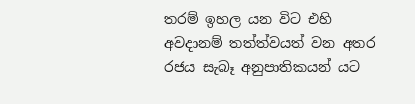තරම් ඉහල යන විට එහි අවදානම් තත්ත්වයත් වන අතර රජය සැබෑ අනුපාතිකයන් යට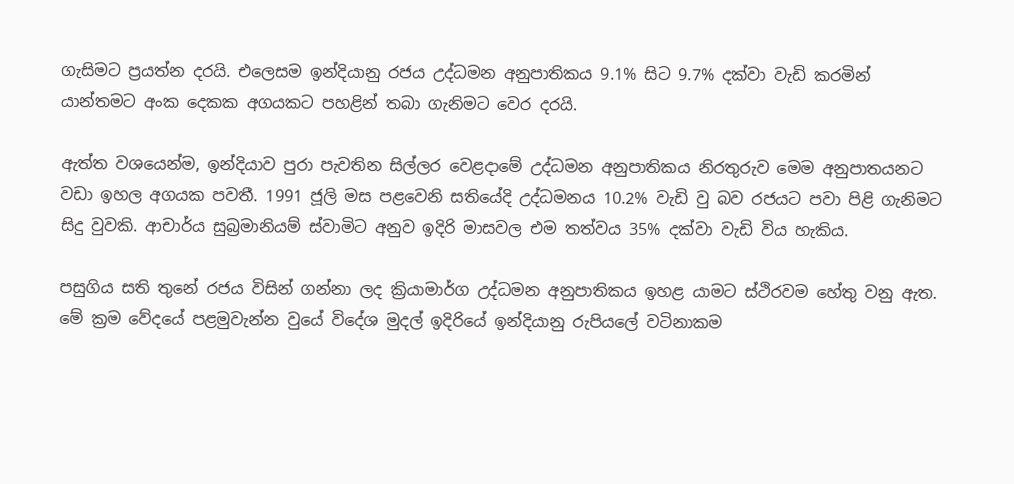ගැසිමට ප්‍රයත්න දරයි. එලෙසම ඉන්දියානු රජය උද්ධමන අනුපාතිකය 9.1% සිට 9.7% දක්වා වැඩි කරමින් යාන්තමට අංක දෙකක අගයකට පහළින් තබා ගැනිමට වෙර දරයි.

ඇත්ත වශයෙන්ම, ඉන්දියාව පුරා පැවතින සිල්ලර වෙළදාමේ උද්ධමන අනුපාතිකය නිරතුරුව මෙම අනුපාතයනට වඩා ඉහල අගයක පවතී. 1991 ජූලි මස පළවෙනි සතියේදි උද්ධමනය 10.2% වැඩි වු බව රජයට පවා පිළි ගැනිමට සිදු වුවකි. ආචාර්ය සුබ්‍රමානියම් ස්වාමිට අනුව ඉදිරි මාසවල එම තත්වය 35% දක්වා වැඩි විය හැකිය.

පසුගිය සති තුනේ රජය විසින් ගන්නා ලද ක්‍රියාමාර්ග උද්ධමන අනුපාතිකය ඉහළ යාමට ස්ථිරවම හේතු වනු ඇත. මේ ක්‍රම වේදයේ පළමුවැන්න වුයේ විදේශ මුදල් ඉදිරියේ ඉන්දියානු රුපියලේ වටිනාකම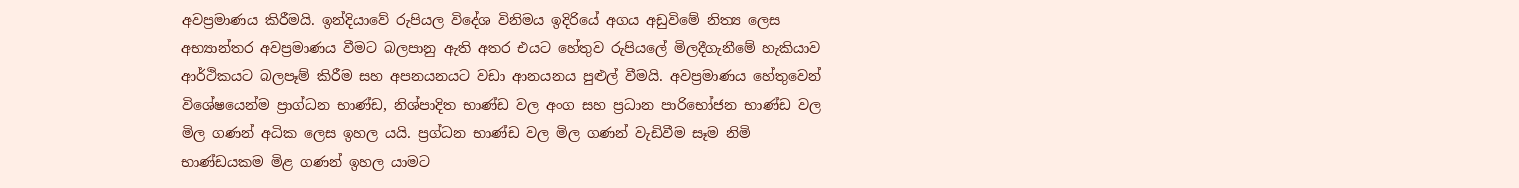අවප්‍රමාණය කිරීමයි. ඉන්දියාවේ රුපියල විදේශ විනිමය ඉදිරියේ අගය අඩුවිමේ නිත්‍ය ලෙස අභ්‍යාන්තර අවප්‍රමාණය වීමට බලපානු ඇති අතර එයට හේතුව රුපියලේ මිලදීගැනීමේ හැකියාව ආර්ථිකයට බලපෑම් කිරීම සහ අපනයනයට වඩා ආනයනය පුළුල් වීමයි. අවප්‍රමාණය හේතුවෙන් විශේෂයෙන්ම ප්‍රාග්ධන භාණ්ඩ, නිශ්පාදිත භාණ්ඩ වල අංග සහ ප්‍රධාන පාරිභෝජන භාණ්ඩ වල මිල ගණන් අධික ලෙස ඉහල යයි. ප්‍රග්ධන භාණ්ඩ වල මිල ගණන් වැඩිවීම සෑම නිමි භාණ්ඩයකම මිළ ගණන් ඉහල යාමට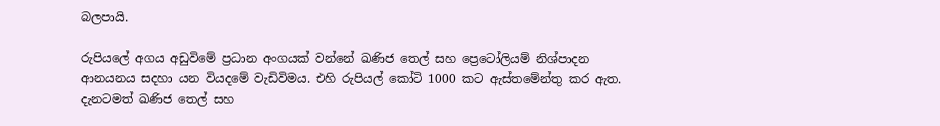බලපායි.

රුපියලේ අගය අඩුවිමේ ප්‍රධාන අංගයක් වන්නේ ඛණිජ තෙල් සහ ප්‍රෙටෝලියම් නිශ්පාදන ආනයනය සදහා යන වියදමේ වැඩිවිමය. එහි රුපියල් කෝටි 1000 කට ඇස්තමේන්තු කර ඇත. දැනටමත් ඛණිජ තෙල් සහ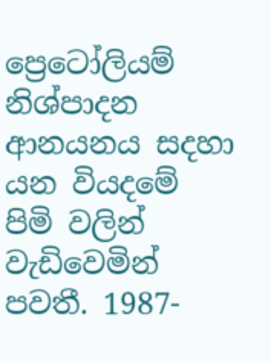ප්‍රෙටෝලියම් නිශ්පාදන ආනයනය සදහා යන වියදමේ පිමි වලින් වැඩිවෙමින් පවතී. 1987-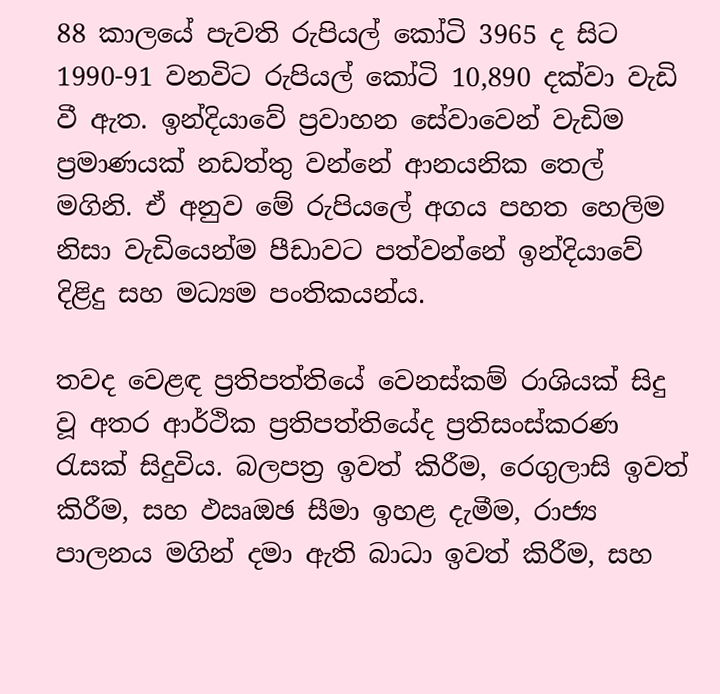88 කාලයේ පැවති රුපියල් කෝටි 3965 ද සිට 1990-91 වනවිට රුපියල් කෝටි 10,890 දක්වා වැඩි වී ඇත. ඉන්දියාවේ ප්‍රවාහන සේවාවෙන් වැඩිම ප්‍රමාණයක් නඩත්තු වන්නේ ආනයනික තෙල් මගිනි. ඒ අනුව මේ රුපියලේ අගය පහත හෙලිම නිසා වැඩියෙන්ම පීඩාවට පත්වන්නේ ඉන්දියාවේ දිළිදු සහ මධ්‍යම පංතිකයන්ය.

තවද වෙළඳ ප්‍රතිපත්තියේ වෙනස්කම් රාශියක් සිදු වූ අතර ආර්ථික ප්‍රතිපත්තියේද ප්‍රතිසංස්කරණ රැසක් සිදුවිය. බලපත්‍ර ඉවත් කිරීම, රෙගුලාසි ඉවත් කිරීම, සහ ඵඍඔඡ සීමා ඉහළ දැමීම, රාජ්‍ය පාලනය මගින් දමා ඇති බාධා ඉවත් කිරීම, සහ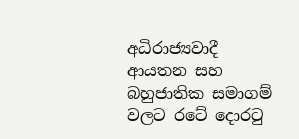අධිරාජ්‍යවාදී ආයතන සහ බහුජාතික සමාගම් වලට රටේ දොරටු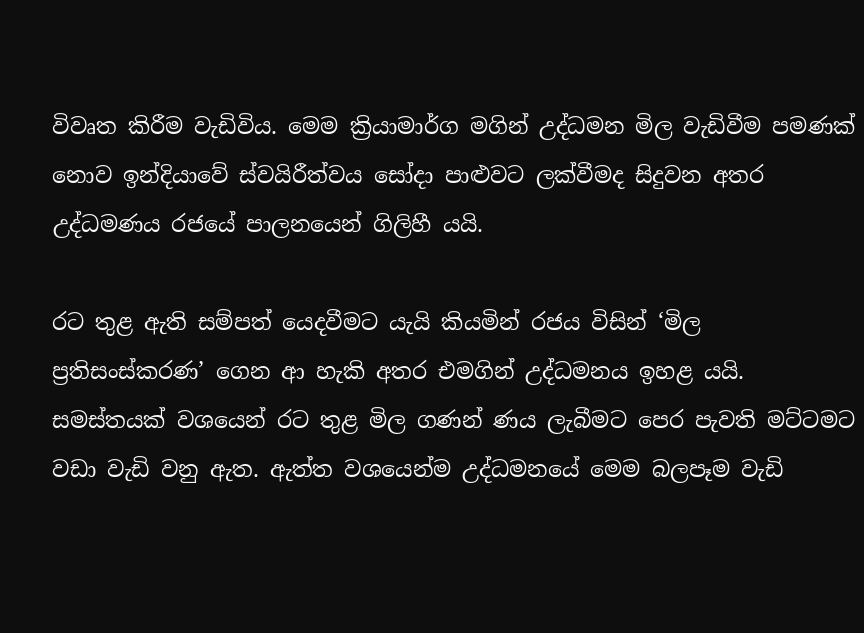විවෘත කිරීම වැඩිවිය. මෙම ක්‍රියාමාර්ග මගින් උද්ධමන මිල වැඩිවීම පමණක් නොව ඉන්දියාවේ ස්වයිරීත්වය සෝදා පාළුවට ලක්වීමද සිදුවන අතර උද්ධමණය රජයේ පාලනයෙන් ගිලිහී යයි.

රට තුළ ඇති සම්පත් යෙදවීමට යැයි කියමින් රජය විසින් ‘මිල ප්‍රතිසංස්කරණ’ ගෙන ආ හැකි අතර එමගින් උද්ධමනය ඉහළ යයි. සමස්තයක් වශයෙන් රට තුළ මිල ගණන් ණය ලැබීමට පෙර පැවති මට්ටමට වඩා වැඩි වනු ඇත. ඇත්ත වශයෙන්ම උද්ධමනයේ මෙම බලපෑම වැඩි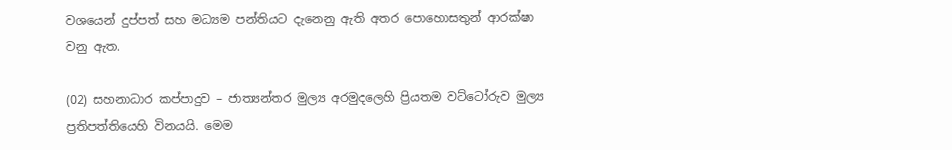වශයෙන් දුප්පත් සහ මධ්‍යම පන්තියට දැනෙනු ඇති අතර පොහොසතුන් ආරක්ෂා වනු ඇත.

(02) සහනාධාර කප්පාදුව – ජාත්‍යන්තර මුල්‍ය අරමුදලෙහි ප්‍රියතම වට්ටෝරුව මුල්‍ය ප්‍රතිපත්තියෙහි විනයයි. මෙම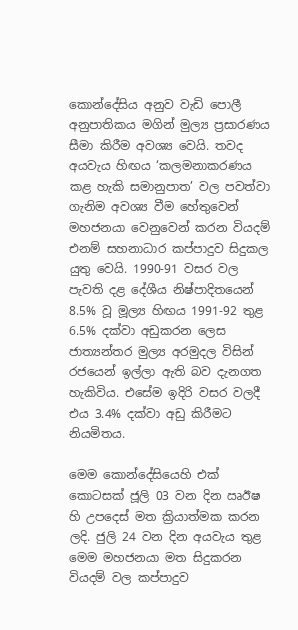කොන්දේසිය අනුව වැඩි පොලී අනුපාතිකය මගින් මුල්‍ය ප්‍රසාරණය සීමා කිරීම අවශ්‍ය වෙයි. තවද අයවැය හිඟය ‘කලමනාකරණය කළ හැකි සමානුපාත’ වල පවත්වා ගැනිම අවශ්‍ය වීම හේතුවෙන් මහජනයා වෙනුවෙන් කරන වියදම් එනම් සහනාධාර කප්පාදුව සිදුකල යුතු වෙයි. 1990-91 වසර වල පැවති දළ දේශීය නිෂ්පාදිතයෙන් 8.5% වූ මූල්‍ය හිඟය 1991-92 තුළ 6.5% දක්වා අඩුකරන ලෙස ජාත්‍යන්තර මුල්‍ය අරමුදල විසින් රජයෙන් ඉල්ලා ඇති බව දැනගත හැකිවිය. එසේම ඉදිරි වසර වලදී එය 3.4% දක්වා අඩු කිරීමට නියමිතය.

මෙම කොන්දේසියෙහි එක් කොටසක් ජූලි 03 වන දින ඍඊෂ හි උපදෙස් මත ක්‍රියාත්මක කරන ලදි. ජුලි 24 වන දින අයවැය තුළ මෙම මහජනයා මත සිදුකරන වියදම් වල කප්පාදුව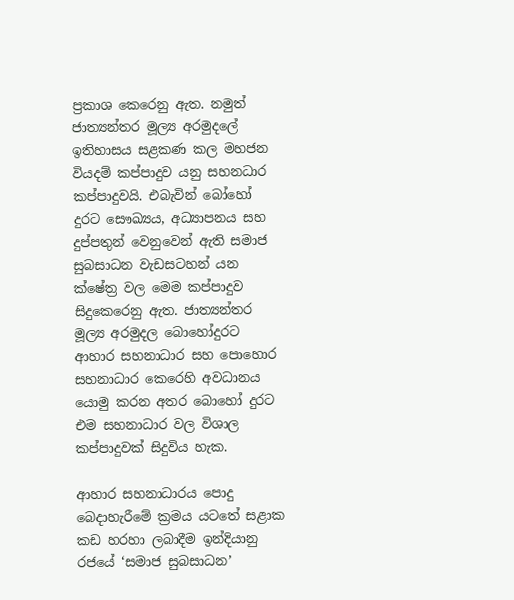ප්‍රකාශ කෙරෙනු ඇත. නමුත් ජාත්‍යන්තර මූල්‍ය අරමුදලේ ඉතිහාසය සළකණ කල මහජන වියදම් කප්පාදුව යනු සහනධාර කප්පාදුවයි. එබැවින් බෝහෝ දුරට සෞඛ්‍යය, අධ්‍යාපනය සහ දුප්පතුන් වෙනුවෙන් ඇති සමාජ සුබසාධන වැඩසටහන් යන ක්ෂේත්‍ර වල මෙම කප්පාදුව සිදුකෙරෙනු ඇත. ජාත්‍යන්තර මූල්‍ය අරමුදල බොහෝදුරට ආහාර සහනාධාර සහ පොහොර සහනාධාර කෙරෙහි අවධානය යොමු කරන අතර බොහෝ දුරට එම සහනාධාර වල විශාල කප්පාදුවක් සිදුවිය හැක.

ආහාර සහනාධාරය පොදු බෙදාහැරීමේ ක්‍රමය යටතේ සළාක කඩ හරහා ලබාදීම ඉන්දියානු රජයේ ‘සමාජ සුබසාධන’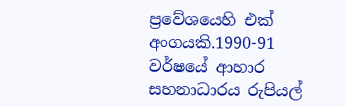ප්‍රවේශයෙහි එක් අංගයකි.1990-91 වර්ෂයේ ආහාර සහනාධාරය රුපියල්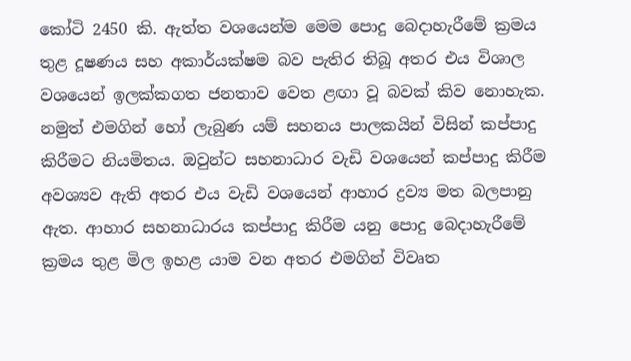කෝටි 2450 කි. ඇත්ත වශයෙන්ම මෙම පොදු බෙදාහැරීමේ ක්‍රමය තුළ දූෂණය සහ අකාර්යක්ෂම බව පැතිර තිබූ අතර එය විශාල වශයෙන් ඉලක්කගත ජනතාව වෙත ළඟා වූ බවක් කිව නොහැක. නමුත් එමගින් හෝ ලැබුණ යම් සහනය පාලකයින් විසින් කප්පාදු කිරීමට නියමිතය. ඔවුන්ට සහනාධාර වැඩි වශයෙන් කප්පාදු කිරීම අවශ්‍යව ඇති අතර එය වැඩි වශයෙන් ආහාර ද්‍රව්‍ය මත බලපානු ඇත. ආහාර සහනාධාරය කප්පාදු කිරීම යනු පොදු බෙදාහැරීමේ ක්‍රමය තුළ මිල ඉහළ යාම වන අතර එමගින් විවෘත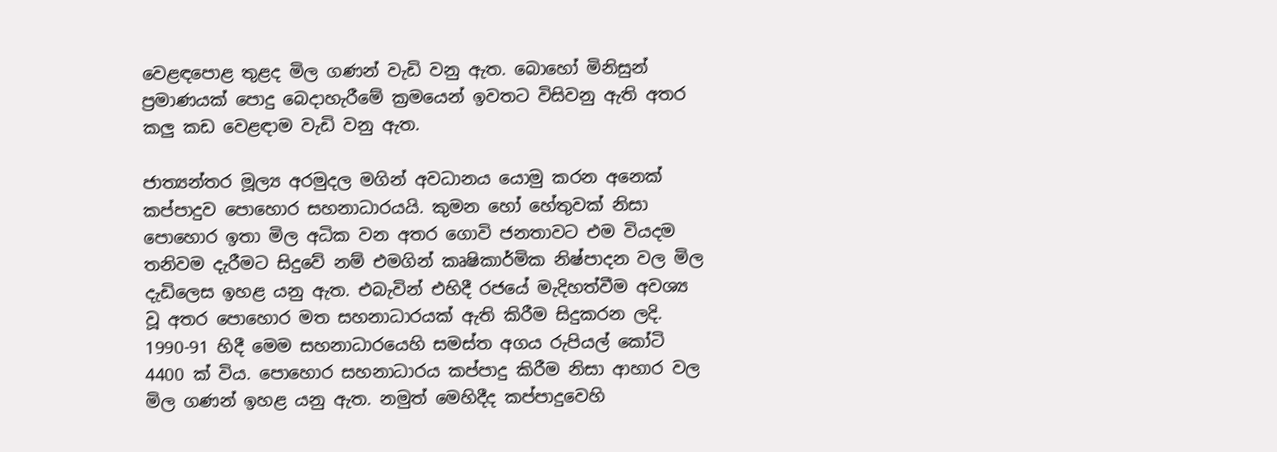වෙළඳපොළ තුළද මිල ගණන් වැඩි වනු ඇත. බොහෝ මිනිසුන් ප්‍රමාණයක් පොදු බෙදාහැරීමේ ක්‍රමයෙන් ඉවතට විසිවනු ඇති අතර කලු කඩ වෙළඳාම වැඩි වනු ඇත.

ජාත්‍යන්තර මූල්‍ය අරමුදල මගින් අවධානය යොමු කරන අනෙක් කප්පාදුව පොහොර සහනාධාරයයි. කුමන හෝ හේතුවක් නිසා පොහොර ඉතා මිල අධික වන අතර ගොවි ජනතාවට එම වියදම තනිවම දැරීමට සිදුවේ නම් එමගින් කෘෂිකාර්මික නිෂ්පාදන වල මිල දැඩිලෙස ඉහළ යනු ඇත. එබැවින් එහිදී රජයේ මැදිහත්වීම අවශ්‍ය වූ අතර පොහොර මත සහනාධාරයක් ඇති කිරීම සිදුකරන ලදි. 1990-91 හිදී මෙම සහනාධාරයෙහි සමස්ත අගය රුපියල් කෝටි 4400 ක් විය. පොහොර සහනාධාරය කප්පාදු කිරීම නිසා ආහාර වල මිල ගණන් ඉහළ යනු ඇත. නමුත් මෙහිදීද කප්පාදුවෙහි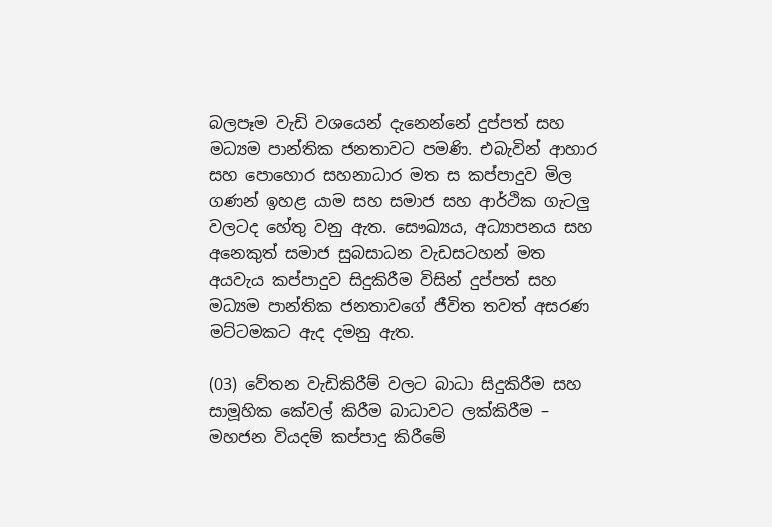බලපෑම වැඩි වශයෙන් දැනෙන්නේ දුප්පත් සහ මධ්‍යම පාන්තික ජනතාවට පමණි. එබැවින් ආහාර සහ පොහොර සහනාධාර මත ස කප්පාදුව මිල ගණන් ඉහළ යාම සහ සමාජ සහ ආර්ථික ගැටලු වලටද හේතු වනු ඇත. සෞඛ්‍යය, අධ්‍යාපනය සහ අනෙකුත් සමාජ සුබසාධන වැඩසටහන් මත අයවැය කප්පාදුව සිදුකිරීම විසින් දුප්පත් සහ මධ්‍යම පාන්තික ජනතාවගේ ජීවිත තවත් අසරණ මට්ටමකට ඇද දමනු ඇත.

(03) වේතන වැඩිකිරීම් වලට බාධා සිදුකිරීම සහ සාමූහික කේවල් කිරීම බාධාවට ලක්කිරීම – මහජන වියදම් කප්පාදු කිරීමේ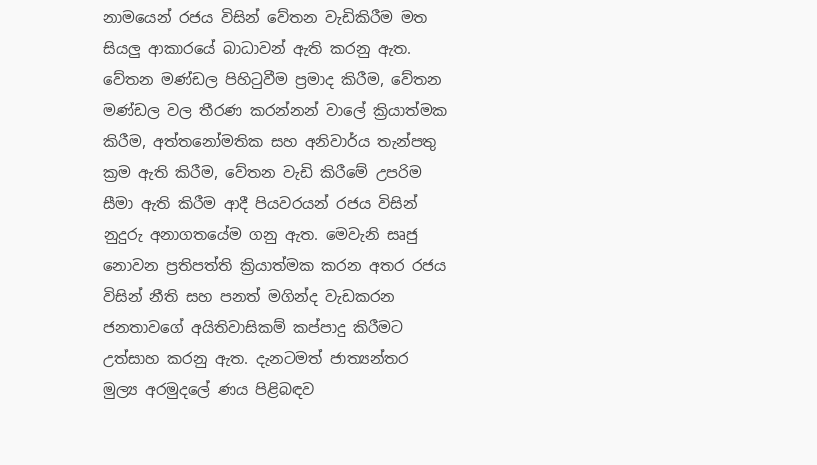නාමයෙන් රජය විසින් වේතන වැඩිකිරීම මත සියලු ආකාරයේ බාධාවන් ඇති කරනු ඇත. වේතන මණ්ඩල පිහිටුවීම ප්‍රමාද කිරීම, වේතන මණ්ඩල වල තීරණ කරන්නන් වාලේ ක්‍රියාත්මක කිරීම, අත්තනෝමතික සහ අනිවාර්ය තැන්පතු ක්‍රම ඇති කිරීම, වේතන වැඩි කිරීමේ උපරිම සීමා ඇති කිරීම ආදී පියවරයන් රජය විසින් නුදුරු අනාගතයේම ගනු ඇත. මෙවැනි සෘජු නොවන ප්‍රතිපත්ති ක්‍රියාත්මක කරන අතර රජය විසින් නීති සහ පනත් මගින්ද වැඩකරන ජනතාවගේ අයිතිවාසිකම් කප්පාදු කිරීමට උත්සාහ කරනු ඇත. දැනටමත් ජාත්‍යන්තර මුල්‍ය අරමුදලේ ණය පිළිබඳව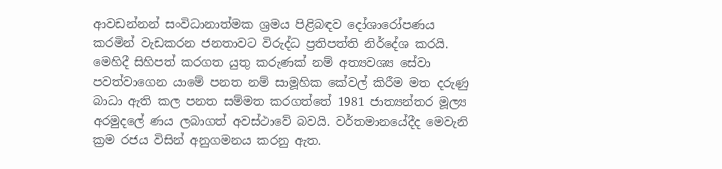ආවඩන්නන් සංවිධානාත්මක ශ්‍රමය පිළිබඳව දෝශාරෝපණය කරමින් වැඩකරන ජනතාවට විරුද්ධ ප්‍රතිපත්ති නිර්දේශ කරයි. මෙහිදී සිහිපත් කරගත යුතු කරුණක් නම් අත්‍යවශ්‍ය සේවා පවත්වාගෙන යාමේ පනත නම් සාමූහික කේවල් කිරීම මත දරුණු බාධා ඇති කල පනත සම්මත කරගත්තේ 1981 ජාත්‍යන්තර මූල්‍ය අරමුදලේ ණය ලබාගත් අවස්ථාවේ බවයි. වර්තමානයේදීද මෙවැනි ක්‍රම රජය විසින් අනුගමනය කරනු ඇත.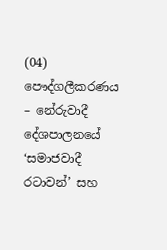(04) පෞද්ගලීකරණය – නේරුවාදී දේශපාලනයේ ‘සමාජවාදී රටාවන්’ සහ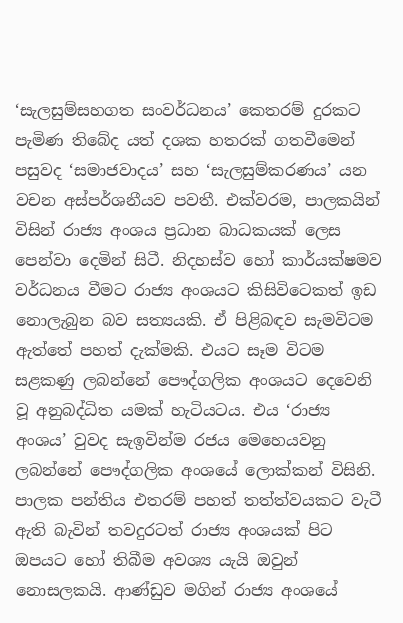‘සැලසුම්සහගත සංවර්ධනය’ කෙතරම් දුරකට පැමිණ තිබේද යත් දශක හතරක් ගතවීමෙන් පසුවද ‘සමාජවාදය’ සහ ‘සැලසුම්කරණය’ යන වචන අස්පර්ශනීයව පවතී. එක්වරම, පාලකයින් විසින් රාජ්‍ය අංශය ප්‍රධාන බාධකයක් ලෙස පෙන්වා දෙමින් සිටී. නිදහස්ව හෝ කාර්යක්ෂමව වර්ධනය වීමට රාජ්‍ය අංශයට කිසිවිටෙකත් ඉඩ නොලැබුන බව සත්‍යයකි. ඒ පිළිබඳව සැමවිටම ඇත්තේ පහත් දැක්මකි. එයට සෑම විටම සළකණු ලබන්නේ පෞද්ගලික අංශයට දෙවෙනි වූ අනුබද්ධිත යමක් හැටියටය. එය ‘රාජ්‍ය අංශය’ වුවද සැඉවින්ම රජය මෙහෙයවනු ලබන්නේ පෞද්ගලික අංශයේ ලොක්කන් විසිනි. පාලක පන්තිය එතරම් පහත් තත්ත්වයකට වැටී ඇති බැවින් තවදුරටත් රාජ්‍ය අංශයක් පිට ඔපයට හෝ තිබීම අවශ්‍ය යැයි ඔවුන් නොසලකයි. ආණ්ඩුව මගින් රාජ්‍ය අංශයේ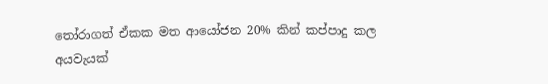තෝරාගත් ඒකක මත ආයෝජන 20% කින් කප්පාදු කල අයවැයක්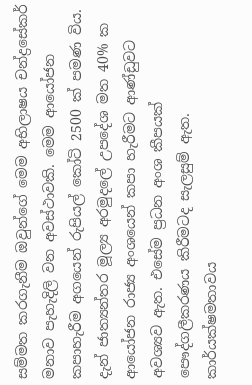සම්මත කරගැනීම ඔවුන්ගේ මෙම අභිලාෂය චන්ද්‍රසේකර් මනාව පැහැදිලි වන අවස්ථාවකි. මෙම ආයෝජන කපාහැරීම අගයෙන් රුපියල් කෝටි 2500 ක් පමණ විය. දැන් ජාත්‍යන්තර මූල්‍ය අරමුදලේ උපදේශ මත 40% ක ආයෝජන රාජ්‍ය අංශයෙන් කපා හැරීමට ආණ්ඩුවට අවශ්‍යව ඇත. එසේම ප්‍රධන අංශ කීපයක් පෞද්ගලීකරණය කිරීමටද සැලසුම් ඇත. කාර්යක්ෂමතාවය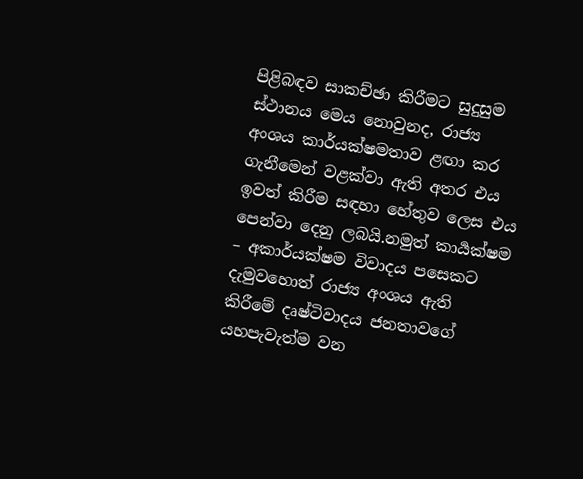පිළිබඳව සාකච්ඡා කිරීමට සුදුසුම ස්ථානය මෙය නොවුනද, රාජ්‍ය අංශය කාර්යක්ෂමතාව ළඟා කර ගැනීමෙන් වළක්වා ඇති අතර එය ඉවත් කිරීම සඳහා හේතුව ලෙස එය පෙන්වා දෙනු ලබයි.නමුත් කාර්‍යක්ෂම – අකාර්යක්ෂම විවාදය පසෙකට දැමුවහොත් රාජ්‍ය අංශය ඇති කිරීමේ දෘෂ්ටිවාදය ජනතාවගේ යහපැවැත්ම වන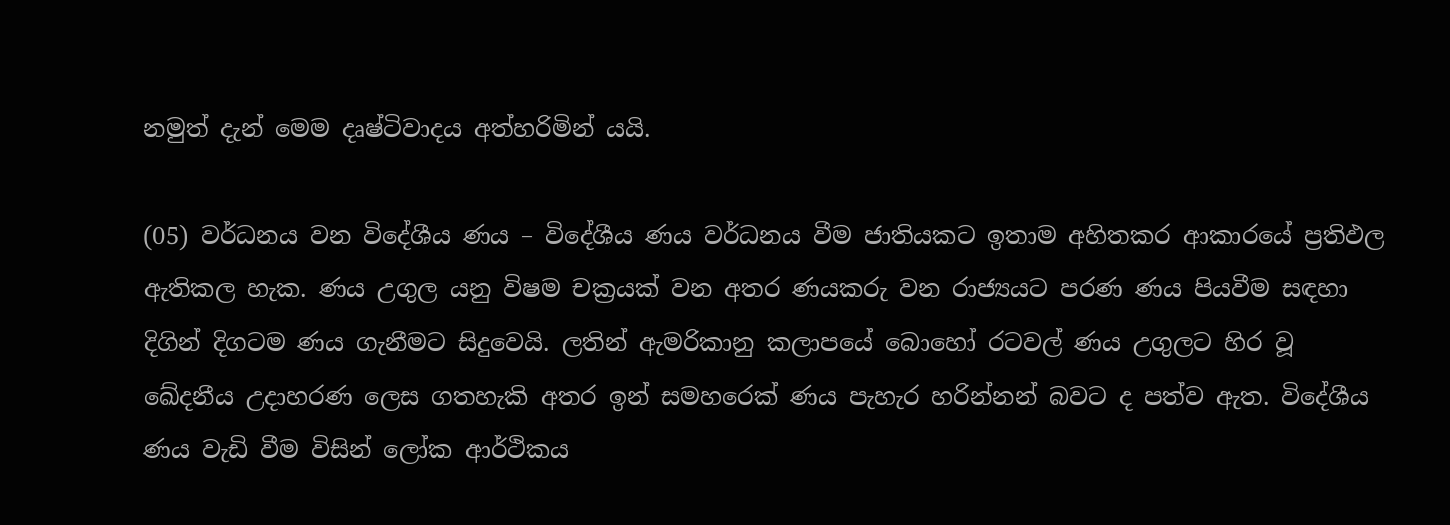නමුත් දැන් මෙම දෘෂ්ටිවාදය අත්හරිමින් යයි.

(05) වර්ධනය වන විදේශීය ණය – විදේශීය ණය වර්ධනය වීම ජාතියකට ඉතාම අහිතකර ආකාරයේ ප්‍රතිඵල ඇතිකල හැක. ණය උගුල යනු විෂම චක්‍රයක් වන අතර ණයකරු වන රාජ්‍යයට පරණ ණය පියවීම සඳහා දිගින් දිගටම ණය ගැනීමට සිදුවෙයි. ලතින් ඇමරිකානු කලාපයේ බොහෝ රටවල් ණය උගුලට හිර වූ ඛේදනීය උදාහරණ ලෙස ගතහැකි අතර ඉන් සමහරෙක් ණය පැහැර හරින්නන් බවට ද පත්ව ඇත. විදේශීය ණය වැඩි වීම විසින් ලෝක ආර්ථිකය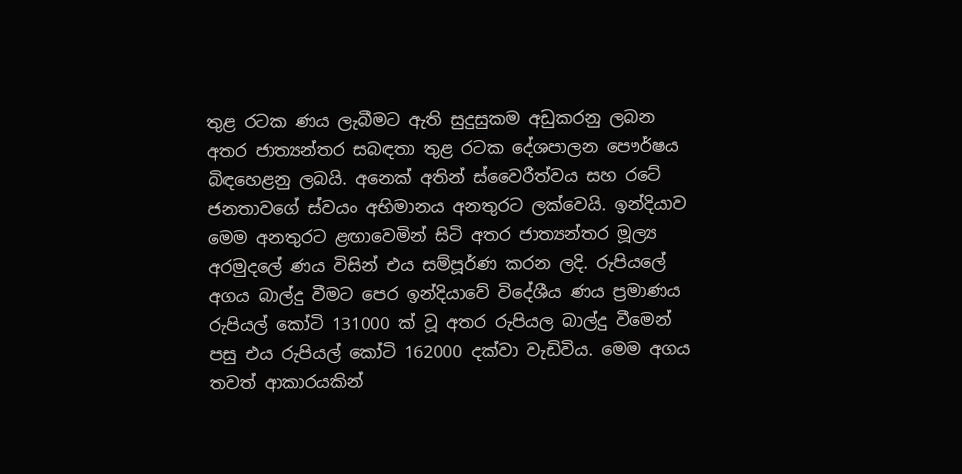තුළ රටක ණය ලැබීමට ඇති සුදුසුකම අඩුකරනු ලබන අතර ජාත්‍යන්තර සබඳතා තුළ රටක දේශපාලන පෞර්ෂය බිඳහෙළනු ලබයි. අනෙක් අතින් ස්වෛරීත්වය සහ රටේ ජනතාවගේ ස්වයං අභිමානය අනතුරට ලක්වෙයි. ඉන්දියාව මෙම අනතුරට ළඟාවෙමින් සිටි අතර ජාත්‍යන්තර මූල්‍ය අරමුදලේ ණය විසින් එය සම්පූර්ණ කරන ලදි. රුපියලේ අගය බාල්දු වීමට පෙර ඉන්දියාවේ විදේශීය ණය ප්‍රමාණය රුපියල් කෝටි 131000 ක් වූ අතර රුපියල බාල්දු වීමෙන් පසු එය රුපියල් කෝටි 162000 දක්වා වැඩිවිය. මෙම අගය තවත් ආකාරයකින්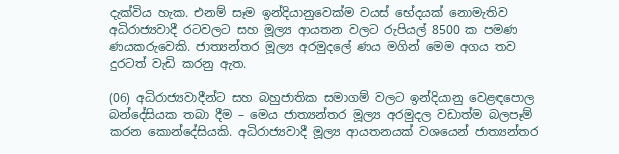දැක්විය හැක. එනම් සෑම ඉන්දියානුවෙක්ම වයස් භේදයක් නොමැතිව අධිරාජ්‍යවාදී රටවලට සහ මූල්‍ය ආයතන වලට රුපියල් 8500 ක පමණ ණයකරුවෙකි. ජාත්‍යන්තර මූල්‍ය අරමුදලේ ණය මගින් මෙම අගය තව දුරටත් වැඩි කරනු ඇත.

(06) අධිරාජ්‍යවාදීන්ට සහ බහුජාතික සමාගම් වලට ඉන්දියානු වෙළඳපොල බන්දේසියක තබා දීම – මෙය ජාත්‍යන්තර මූල්‍ය අරමුදල වඩාත්ම බලපෑම් කරන කොන්දේසියකි. අධිරාජ්‍යවාදී මූල්‍ය ආයතනයක් වශයෙන් ජාත්‍යන්තර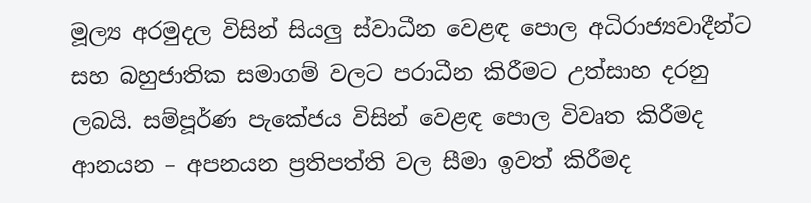මූල්‍ය අරමුදල විසින් සියලු ස්වාධීන වෙළඳ පොල අධිරාජ්‍යවාදීන්ට සහ බහුජාතික සමාගම් වලට පරාධීන කිරීමට උත්සාහ දරනු ලබයි. සම්පූර්ණ පැකේජය විසින් වෙළඳ පොල විවෘත කිරීමද ආනයන – අපනයන ප්‍රතිපත්ති වල සීමා ඉවත් කිරීමද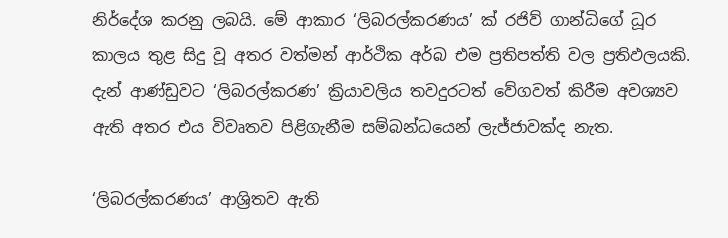නිර්දේශ කරනු ලබයි. මේ ආකාර ‘ලිබරල්කරණය’ ක් රජිව් ගාන්ධිගේ ධූර කාලය තුළ සිදු වූ අතර වත්මන් ආර්ථික අර්බ එම ප්‍රතිපත්ති වල ප්‍රතිඵලයකි. දැන් ආණ්ඩුවට ‘ලිබරල්කරණ’ ක්‍රියාවලිය තවදුරටත් වේගවත් කිරීම අවශ්‍යව ඇති අතර එය විවෘතව පිළිගැනීම සම්බන්ධයෙන් ලැජ්ජාවක්ද නැත.

‘ලිබරල්කරණය’ ආශ්‍රිතව ඇති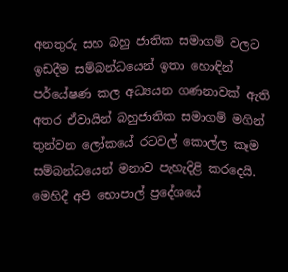අනතුරු සහ බහු ජාතික සමාගම් වලට ඉඩදීම සම්බන්ධයෙන් ඉතා හොඳින් පර්යේෂණ කල අධ්‍යයන ගණනාවක් ඇති අතර ඒවායින් බහුජාතික සමාගම් මගින් තුන්වන ලෝකයේ රටවල් කොල්ල කෑම සම්බන්ධයෙන් මනාව පැහැදිළි කරදෙයි. මෙහිදී අපි භොපාල් ප්‍රදේශයේ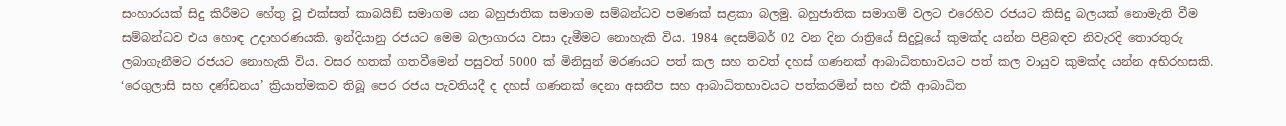සංහාරයක් සිදු කිරීමට හේතු වූ එක්සත් කාබයිඞ් සමාගම යන බහුජාතික සමාගම සම්බන්ධව පමණක් සළකා බලමු. බහුජාතික සමාගම් වලට එරෙහිව රජයට කිසිදු බලයක් නොමැති වීම සම්බන්ධව එය හොඳ උදාහරණයකි. ඉන්දියානු රජයට මෙම බලාගාරය වසා දැමීමට නොහැකි විය. 1984 දෙසම්බර් 02 වන දින රාත්‍රියේ සිදුවූයේ කුමක්ද යන්න පිළිබඳව නිවැරදි තොරතුරු ලබාගැනීමට රජයට නොහැකි විය. වසර හතක් ගතවීමෙන් පසුවත් 5000 ක් මිනිසුන් මරණයට පත් කල සහ තවත් දහස් ගණනක් ආබාධිතභාවයට පත් කල වායුව කුමක්ද යන්න අභිරහසකි. ‘රෙගුලාසි සහ දණ්ඩනය’ ක්‍රියාත්මකව තිබූ පෙර රජය පැවතියදී ද දහස් ගණනක් දෙනා අසනීප සහ ආබාධිතභාවයට පත්කරමින් සහ එකී ආබාධිත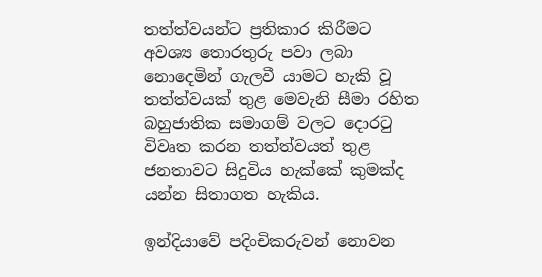තත්ත්වයන්ට ප්‍රතිකාර කිරීමට අවශ්‍ය තොරතුරු පවා ලබා නොදෙමින් ගැලවී යාමට හැකි වූ තත්ත්වයක් තුළ මෙවැනි සීමා රහිත බහුජාතික සමාගම් වලට දොරටු විවෘත කරන තත්ත්වයත් තුළ ජනතාවට සිදුවිය හැක්කේ කුමක්ද යන්න සිතාගත හැකිය.

ඉන්දියාවේ පදිංචිකරුවන් නොවන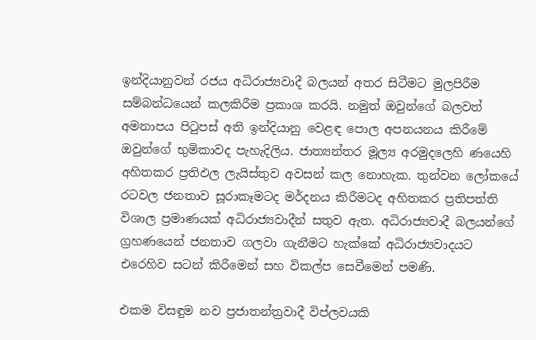ඉන්දියානුවන් රජය අධිරාජ්‍යවාදී බලයන් අතර සිටීමට මුලපිරීම සම්බන්ධයෙන් කලකිරීම ප්‍රකාශ කරයි. නමුත් ඔවුන්ගේ බලවත් අමනාපය පිටුපස් අති ඉන්දියානු වෙළඳ පොල අපනයනය කිරීමේ ඔවුන්ගේ භුමිකාවද පැහැදිලිය. ජාත්‍යන්තර මූල්‍ය අරමුදලෙහි ණයෙහි අහිතකර ප්‍රතිඵල ලැයිස්තුව අවසන් කල නොහැක. තුන්වන ලෝකයේ රටවල ජනතාව සූරාකෑමටද මර්දනය කිරීමටද අහිතකර ප්‍රතිපත්ති විශාල ප්‍රමාණයක් අධිරාජ්‍යවාදීන් සතුව ඇත. අධිරාජ්‍යවාදී බලයන්ගේ ග්‍රහණයෙන් ජනතාව ගලවා ගැනීමට හැක්කේ අධිරාජ්‍යවාදයට එරෙහිව සටන් කිරීමෙන් සහ විකල්ප සෙවීමෙන් පමණි.

එකම විසඳුම නව ප්‍රජාතන්ත්‍රවාදී විප්ලවයකි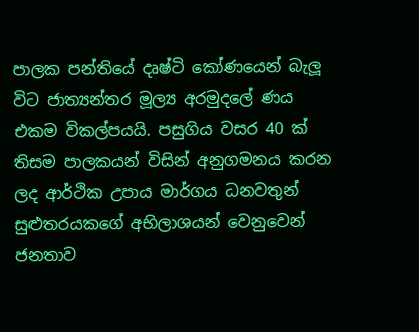පාලක පන්තියේ දෘෂ්ටි කෝණයෙන් බැලූ විට ජාත්‍යන්තර මූල්‍ය අරමුදලේ ණය එකම විකල්පයයි. පසුගිය වසර 40 ක් තිසම පාලකයන් විසින් අනුගමනය කරන ලද ආර්ථික උපාය මාර්ගය ධනවතුන් සුළුතරයකගේ අභිලාශයන් වෙනුවෙන් ජනතාව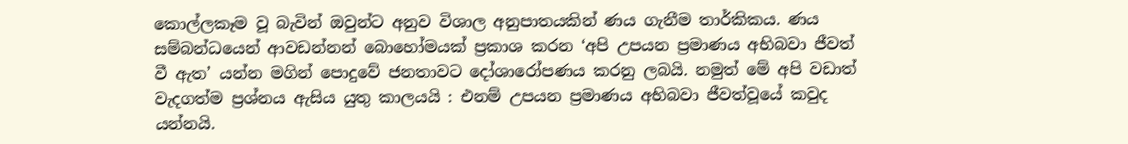කොල්ලකෑම වූ බැවින් ඔවුන්ට අනුව විශාල අනුපාතයකින් ණය ගැනීම තාර්කිකය. ණය සම්බන්ධයෙන් ආවඩන්නන් බොහෝමයක් ප්‍රකාශ කරන ‘අපි උපයන ප්‍රමාණය අභිබවා ජීවත් වී ඇත’ යන්න මගින් පොදුවේ ජනතාවට දෝශාරෝපණය කරනු ලබයි. නමුත් මේ අපි වඩාත් වැදගත්ම ප්‍රශ්නය ඇසිය යුතු කාලයයි : එනම් උපයන ප්‍රමාණය අභිබවා ජීවත්වූයේ කවුද යන්නයි.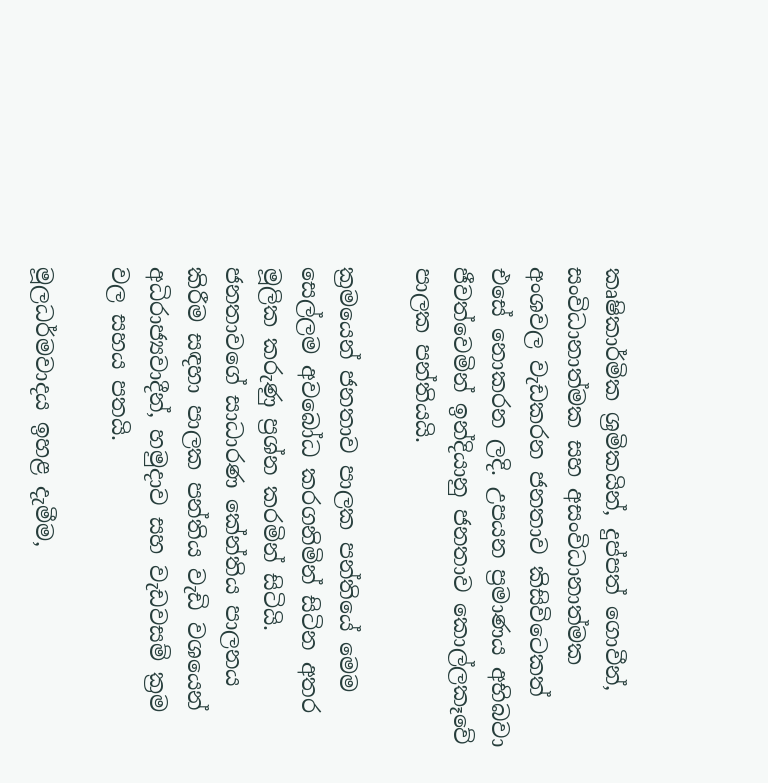කෘෂිකාර්මික ශ්‍රමිකයින්, දුප්පත් ගොවීන්, සංවිධානාත්මක සහ අසංවිධානාත්මක අංශවල වැඩකරන ජනතාව කිසිවිටෙකත් එසේ නොකරන ලදි. උපයන ප්‍රමාණය අභිබවා ජීවත්වෙමින් ඉන්දියානු ජනතාව කොල්ලකෑවේ පාලක පන්තියයි.

ක්‍රමයෙන් ජනතාව පාලක පන්තියේ මෙම සෙල්ලම අවබෝධ කරගනිමින් සිටින අතර මූලික කරුණු ප්‍රශ්න කරමින් සිටියි. ජනතාවගේ සාධාරණ කේන්තිය පාලනය කිරීම සඳහා පාලක පන්තිය වැඩි වශයෙන් අධිරාජ්‍යවාදීන්, හමුදාව සහ වැඩවසම් ක්‍රම වල සහය පතයි.

මූලධර්මවාදය ඉහළ දැමීම,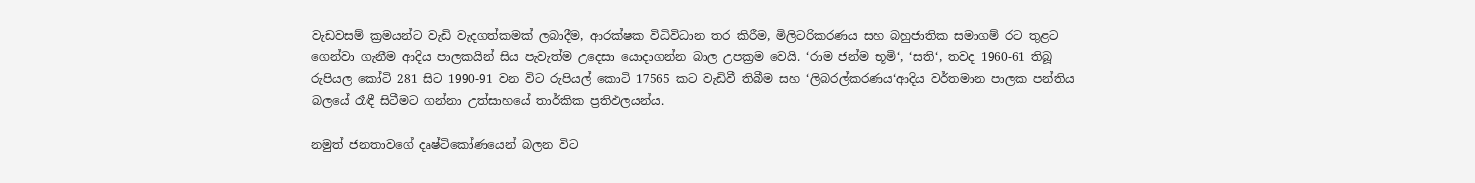වැඩවසම් ක්‍රමයන්ට වැඩි වැදගත්කමක් ලබාදීම, ආරක්ෂක විධිවිධාන තර කිරීම, මිලිටරිකරණය සහ බහුජාතික සමාගම් රට තුළට ගෙන්වා ගැනීම ආදිය පාලකයින් සිය පැවැත්ම උදෙසා යොදාගන්න බාල උපක්‍රම වෙයි. ‘රාම ජන්ම භූමි‘, ‘සති‘, තවද 1960-61 තිබූ රුපියල කෝටි 281 සිට 1990-91 වන විට රුපියල් කොටි 17565 කට වැඩිවී තිබීම සහ ‘ලිබරල්කරණය‘ආදිය වර්තමාන පාලක පන්තිය බලයේ රෑඳී සිටීමට ගන්නා උත්සාහයේ තාර්කික ප්‍රතිඵලයන්ය.

නමුත් ජනතාවගේ දෘෂ්ටිකෝණයෙන් බලන විට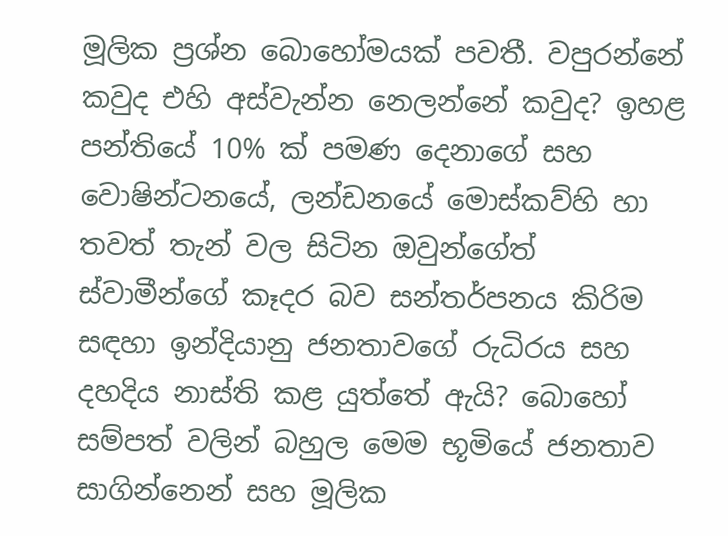මූලික ප්‍රශ්න බොහෝමයක් පවතී. වපුරන්නේ කවුද එහි අස්වැන්න නෙලන්නේ කවුද? ඉහළ පන්තියේ 10% ක් පමණ දෙනාගේ සහ වොෂින්ටනයේ, ලන්ඩනයේ මොස්කව්හි හා තවත් තැන් වල සිටින ඔවුන්ගේත් ස්වාමීන්ගේ කෑදර බව සන්තර්පනය කිරිම සඳහා ඉන්දියානු ජනතාවගේ රුධිරය සහ දහදිය නාස්ති කළ යුත්තේ ඇයි? බොහෝ සම්පත් වලින් බහුල මෙම භූමියේ ජනතාව සාගින්නෙන් සහ මූලික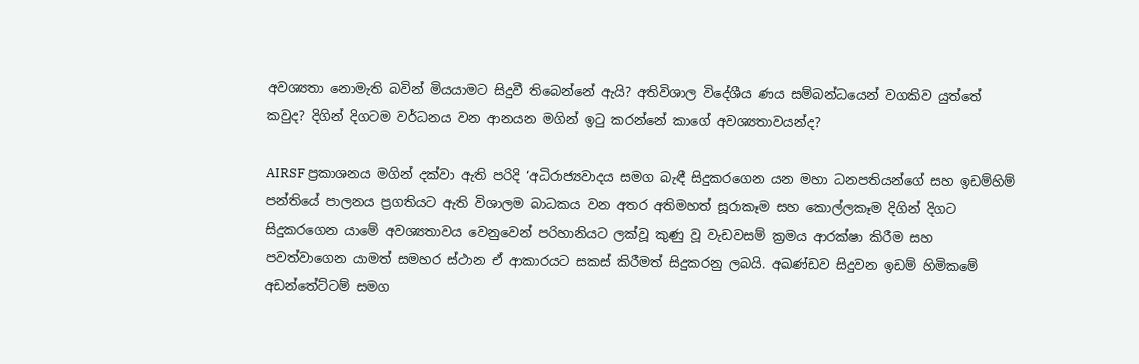අවශ්‍යතා නොමැති බවින් මියයාමට සිදුවී තිබෙන්නේ ඇයි? අතිවිශාල විදේශීය ණය සම්බන්ධයෙන් වගකිව යුත්තේ කවුද? දිගින් දිගටම වර්ධනය වන ආනයන මගින් ඉටු කරන්නේ කාගේ අවශ්‍යතාවයන්ද?

AIRSF ප්‍රකාශනය මගින් දක්වා ඇති පරිදි ‘අධිරාජ්‍යවාදය සමග බැඳී සිදුකරගෙන යන මහා ධනපතියන්ගේ සහ ඉඩම්හිම් පන්තියේ පාලනය ප්‍රගතියට ඇති විශාලම බාධකය වන අතර අතිමහත් සූරාකෑම සහ කොල්ලකෑම දිගින් දිගට සිදුකරගෙන යාමේ අවශ්‍යතාවය වෙනුවෙන් පරිහානියට ලක්වූ කුණු වූ වැඩවසම් ක්‍රමය ආරක්ෂා කිරීම සහ පවත්වාගෙන යාමත් සමහර ස්ථාන ඒ ආකාරයට සකස් කිරීමත් සිදුකරනු ලබයි. අඛණ්ඩව සිදුවන ඉඩම් හිමිකමේ අඩන්තේට්ටම් සමග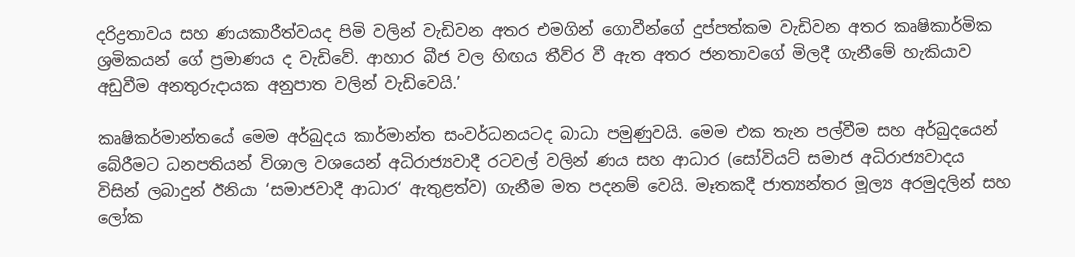දරිද්‍රතාවය සහ ණයකාරීත්වයද පිමි වලින් වැඩිවන අතර එමගින් ගොවීන්ගේ දුප්පත්කම වැඩිවන අතර කෘෂිකාර්මික ශ්‍රමිකයන් ගේ ප්‍රමාණය ද වැඩිවේ. ආහාර බීජ වල හිඟය තීව්ර වී ඇත අතර ජනතාවගේ මිලදී ගැනීමේ හැකියාව අඩුවීම අනතුරුදායක අනුපාත වලින් වැඩිවෙයි.’

කෘෂිකර්මාන්තයේ මෙම අර්බුදය කාර්මාන්ත සංවර්ධනයටද බාධා පමුණුවයි. මෙම එක තැන පල්වීම සහ අර්බුදයෙන් බේරීමට ධනපතියන් විශාල වශයෙන් අධිරාජ්‍යවාදී රටවල් වලින් ණය සහ ආධාර (සෝවියට් සමාජ අධිරාජ්‍යවාදය විසින් ලබාදුන් ඊනියා ‘සමාජවාදී ආධාර‘ ඇතුළත්ව) ගැනීම මත පදනම් වෙයි. මෑතකදී ජාත්‍යන්තර මූල්‍ය අරමුදලින් සහ ලෝක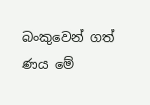බංකුවෙන් ගත් ණය මේ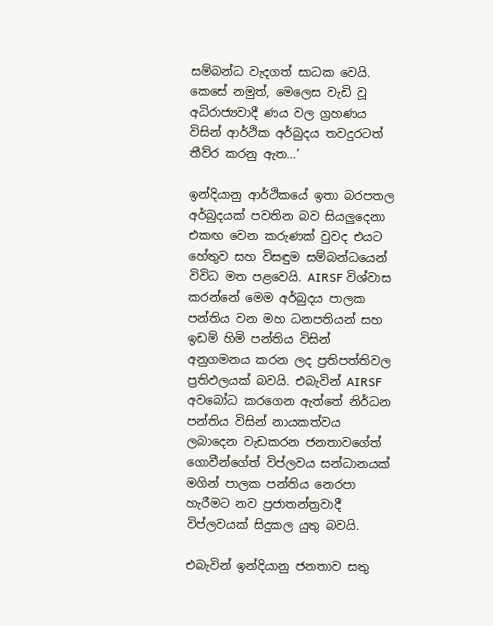සම්බන්ධ වැදගත් සාධක වෙයි. කෙසේ නමුත්, මෙලෙස වැඩි වූ අධිරාජ්‍යවාදී ණය වල ග්‍රහණය විසින් ආර්ථික අර්බුදය තවදුරටත් තීව්ර කරනු ඇත…’

ඉන්දියානු ආර්ථිකයේ ඉතා බරපතල අර්බුදයක් පවතින බව සියලුදෙනා එකඟ වෙන කරුණක් වුවද එයට හේතුව සහ විසඳුම සම්බන්ධයෙන් විවිධ මත පළවෙයි. AIRSF විශ්වාස කරන්නේ මෙම අර්බුදය පාලක පන්තිය වන මහ ධනපතියන් සහ ඉඩම් හිමි පන්තිය විසින් අනුගමනය කරන ලද ප්‍රතිපත්තිවල ප්‍රතිඵලයක් බවයි. එබැවින් AIRSF  අවබෝධ කරගෙන ඇත්තේ නිර්ධන පන්තිය විසින් නායකත්වය ලබාදෙන වැඩකරන ජනතාවගේත් ගොවීන්ගේත් විප්ලවය සන්ධානයක් මගින් පාලක පන්තිය නෙරපා හැරීමට නව ප්‍රජාතන්ත්‍රවාදී විප්ලවයක් සිදුකල යුතු බවයි.

එබැවින් ඉන්දියානු ජනතාව සතු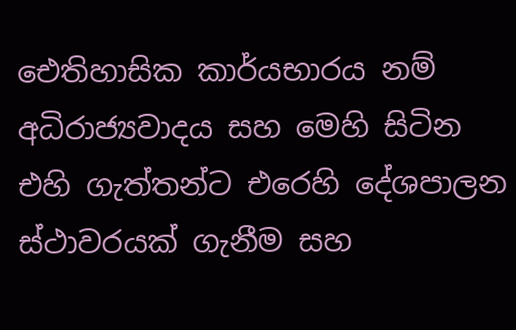ඓතිහාසික කාර්යභාරය නම් අධිරාජ්‍යවාදය සහ මෙහි සිටින එහි ගැත්තන්ට එරෙහි දේශපාලන ස්ථාවරයක් ගැනීම සහ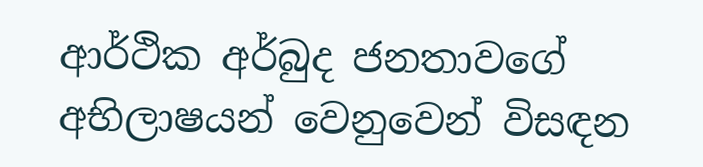ආර්ථික අර්බුද ජනතාවගේ අභිලාෂයන් වෙනුවෙන් විසඳන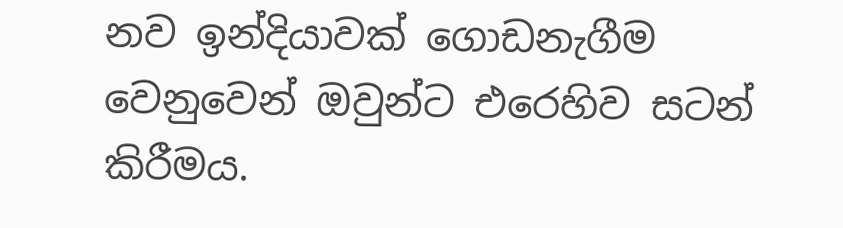නව ඉන්දියාවක් ගොඩනැගීම වෙනුවෙන් ඔවුන්ට එරෙහිව සටන් කිරීමය.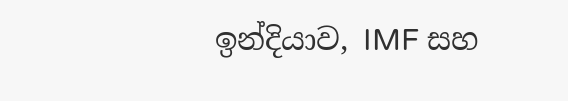ඉන්දියාව, IMF සහ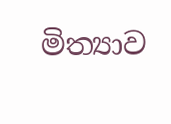මිත්‍යාව